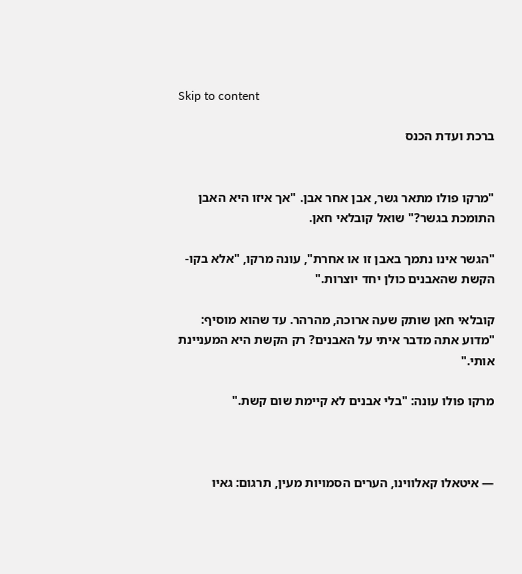Skip to content

ברכת ועדת הכנס


"מרקו פולו מתאר גשר, אבן אחר אבן. "אך איזו היא האבן התומכת בגשר?" שואל קובלאי חאן.

"הגשר אינו נתמך באבן זו או אחרת", עונה מרקו, "אלא בקו-הקשת שהאבנים כולן יחד יוצרות."

קובלאי חאן שותק שעה ארוכה, מהרהר. עד שהוא מוסיף: "מדוע אתה מדבר איתי על האבנים? רק הקשת היא המעניינת אותי."

מרקו פולו עונה: "בלי אבנים לא קיימת שום קשת."



— איטאלו קאלווינו, הערים הסמויות מעין, תרגום: גאיו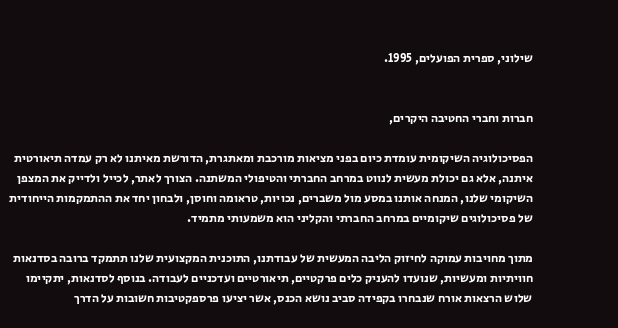שילוני, ספרית הפועלים, 1995.


חברות וחברי החטיבה היקרים,

הפסיכולוגיה השיקומית עומדת כיום בפני מציאות מורכבת ומאתגרת, הדורשת מאיתנו לא רק עמדה תיאורטית איתנה, אלא גם יכולת מעשית לנווט במרחב החברתי והטיפולי המשתנה. הצורך לאתר, לכייל ולדייק את המצפן השיקומי שלנו, המנחה אותנו במסע מול משברים, נכויות, טראומה וחוסן, ולבחון יחד את ההתמקמות הייחודית של פסיכולוגים שיקומיים במרחב החברתי והקליני הוא משמעותי מתמיד.

מתוך מחויבות עמוקה לחיזוק הליבה המעשית של עבודתנו, התוכנית המקצועית שלנו תתמקד ברובה בסדנאות חוויתיות ומעשיות, שנועדו להעניק כלים פרקטיים, תיאורטיים ועדכניים לעבודה. בנוסף לסדנאות, יתקיימו שלוש הרצאות אורח שנבחרו בקפידה סביב נושא הכנס, אשר יציעו פרספקטיבות חשובות על הדרך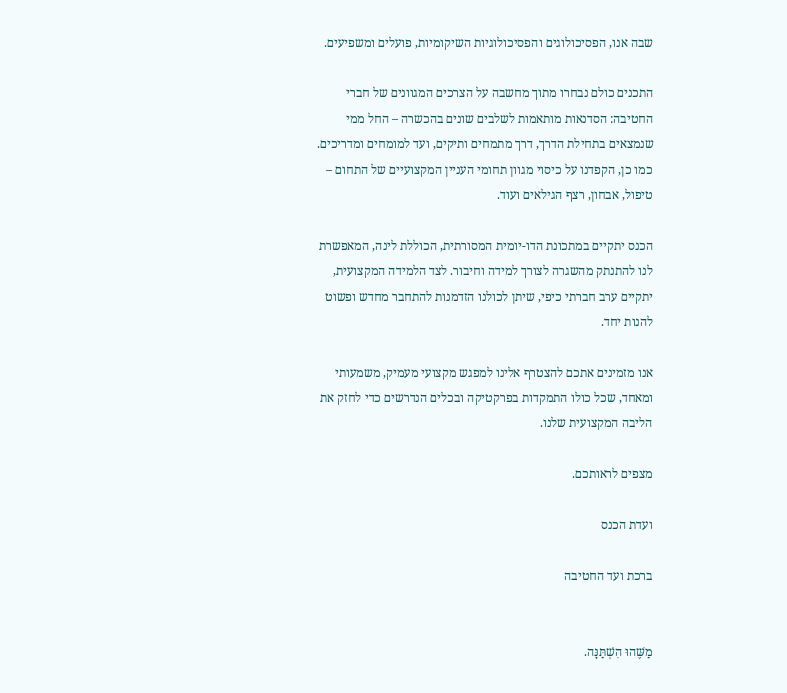שבה אנו, הפסיכולוגים והפסיכולוגיות השיקומיות, פועלים ומשפיעים.

התכנים כולם נבחרו מתוך מחשבה על הצרכים המגוונים של חברי החטיבה: הסדנאות מותאמות לשלבים שונים בהכשרה – החל ממי שנמצאים בתחילת הדרך, דרך מתמחים ותיקים, ועד למומחים ומדריכים. כמו כן, הקפדנו על כיסוי מגוון תחומי העניין המקצועיים של התחום – טיפול, אבחון, רצף הגילאים ועוד.

הכנס יתקיים במתכונת הדו-יומית המסורתית, הכוללת לינה, המאפשרת לנו להתנתק מהשגרה לצורך למידה וחיבור. לצד הלמידה המקצועית, יתקיים ערב חברתי כיפי, שיתן לכולנו הזדמנות להתחבר מחדש ופשוט להנות יחד.

אנו מזמינים אתכם להצטרף אלינו למפגש מקצועי מעמיק, משמעותי ומאחד, שכל כולו התמקדות בפרקטיקה ובכלים הנדרשים כדי לחזק את הליבה המקצועית שלנו.

מצפים לראותכם.

ועדת הכנס

ברכת ועד החטיבה


מַשֶּׁהוּ הִשְׁתַּנָּה.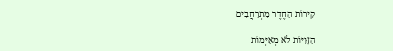קִירוֹת הַחֶדֶר מִתְרַחֲבִים

הַזָּוִיּוֹת לֹא מְאַיְּמוֹת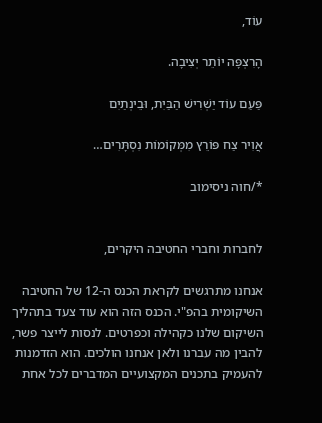עוֹד,

הָרִצְפָּה יוֹתֵר יְצִיבָה.

פַּעַם עוֹד יַשְׁרִישׁ הַבַּיִת, וּבֵינְתַיִם

אֲוִיר צַח פּוֹרֵץ מִמְּקוֹמוֹת נִסְתָּרִים…

*/חוה ניסימוב


לחברות וחברי החטיבה היקרים,

אנחנו מתרגשים לקראת הכנס ה-12 של החטיבה השיקומית בהפ"י. הכנס הזה הוא עוד צעד בתהליך השיקום שלנו כקהילה וכפרטים. לנסות לייצר פשר, להבין מה עברנו ולאן אנחנו הולכים. הוא הזדמנות להעמיק בתכנים המקצועיים המדברים לכל אחת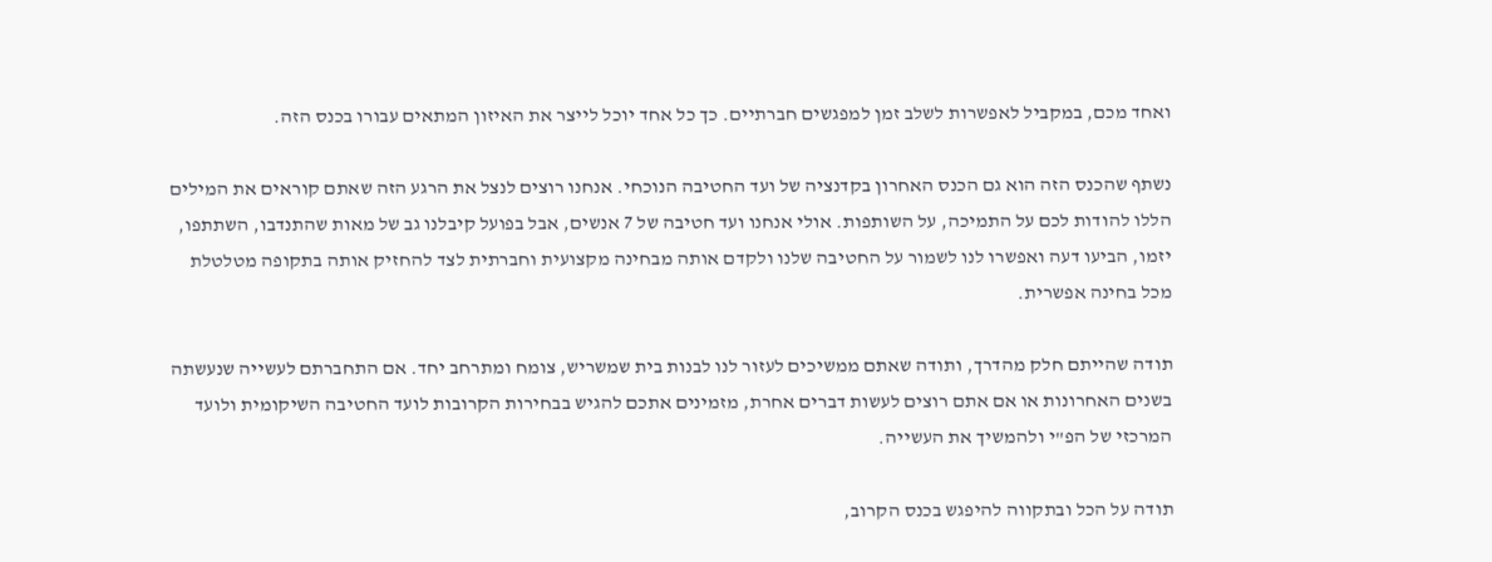ואחד מכם, במקביל לאפשרות לשלב זמן למפגשים חברתיים. כך כל אחד יוכל לייצר את האיזון המתאים עבורו בכנס הזה.

נשתף שהכנס הזה הוא גם הכנס האחרון בקדנציה של ועד החטיבה הנוכחי. אנחנו רוצים לנצל את הרגע הזה שאתם קוראים את המילים הללו להודות לכם על התמיכה, על השותפות. אולי אנחנו ועד חטיבה של 7 אנשים, אבל בפועל קיבלנו גב של מאות שהתנדבו, השתתפו, יזמו, הביעו דעה ואפשרו לנו לשמור על החטיבה שלנו ולקדם אותה מבחינה מקצועית וחברתית לצד להחזיק אותה בתקופה מטלטלת מכל בחינה אפשרית.

תודה שהייתם חלק מהדרך, ותודה שאתם ממשיכים לעזור לנו לבנות בית שמשריש, צומח ומתרחב יחד. אם התחברתם לעשייה שנעשתה בשנים האחרונות או אם אתם רוצים לעשות דברים אחרת, מזמינים אתכם להגיש בבחירות הקרובות לועד החטיבה השיקומית ולועד המרכזי של הפ"י ולהמשיך את העשייה.

תודה על הכל ובתקווה להיפגש בכנס הקרוב,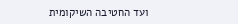ועד החטיבה השיקומית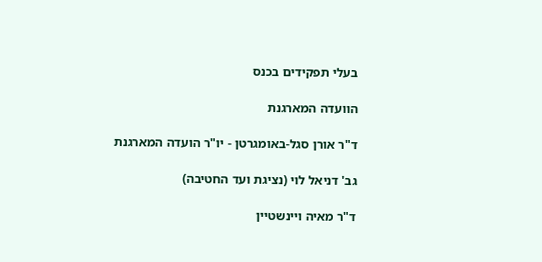בעלי תפקידים בכנס

הוועדה המארגנת

ד"ר אורן סגל-באומגרטן - יו"ר הועדה המארגנת

גב' דניאל לוי (נציגת ועד החטיבה)

ד"ר מאיה ויינשטיין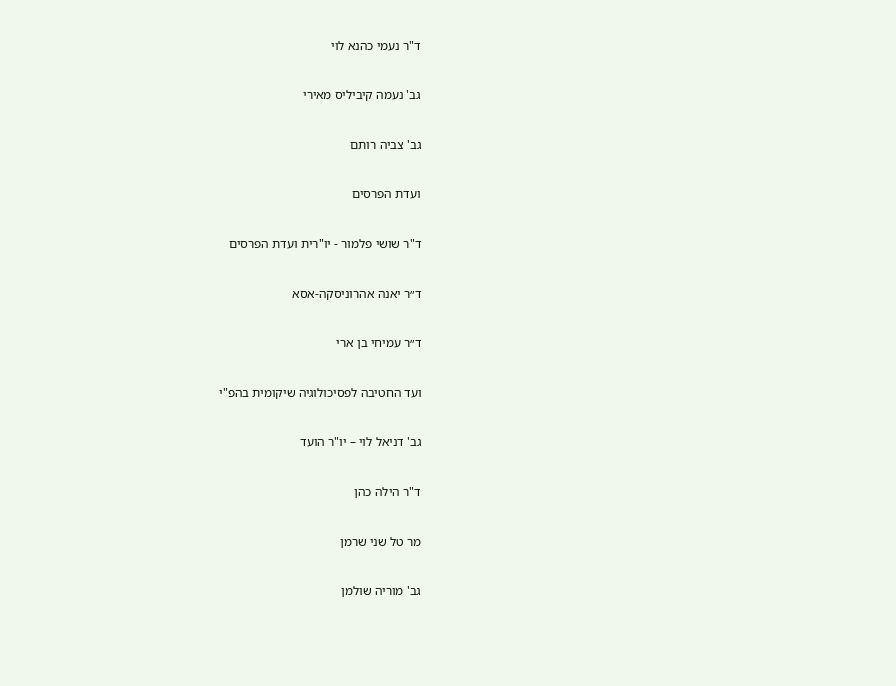ד"ר נעמי כהנא לוי

גב' נעמה קיביליס מאירי

גב' צביה רותם

ועדת הפרסים

ד"ר שושי פלמור - יו"רית ועדת הפרסים

ד״ר יאנה אהרוניסקה-אסא

ד״ר עמיחי בן ארי

ועד החטיבה לפסיכולוגיה שיקומית בהפ"י

גב' דניאל לוי – יו"ר הועד

ד"ר הילה כהן

מר טל שני שרמן

גב' מוריה שולמן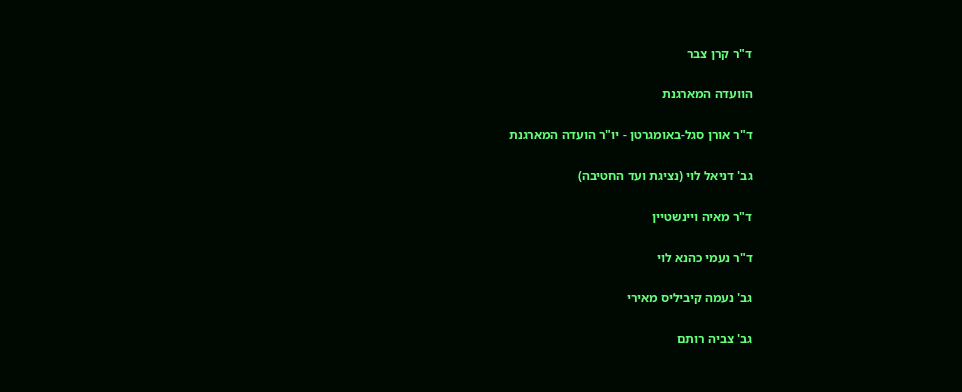ד"ר קרן צבר

הוועדה המארגנת

ד"ר אורן סגל-באומגרטן - יו"ר הועדה המארגנת

גב' דניאל לוי (נציגת ועד החטיבה)

ד"ר מאיה ויינשטיין

ד"ר נעמי כהנא לוי

גב' נעמה קיביליס מאירי

גב' צביה רותם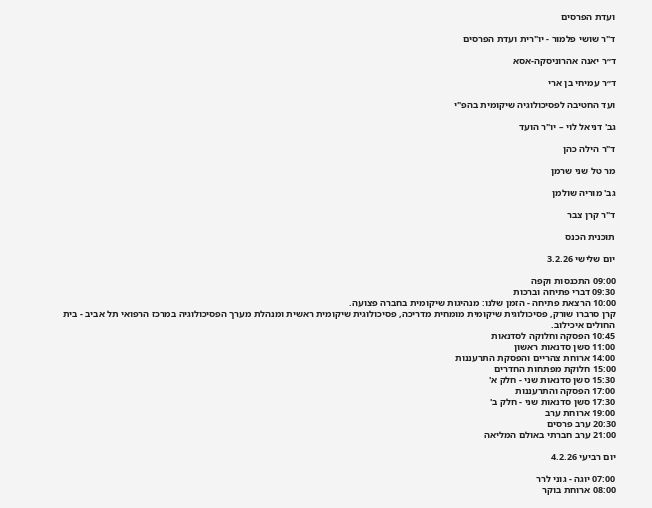ועדת הפרסים

ד"ר שושי פלמור - יו"רית ועדת הפרסים

ד״ר יאנה אהרוניסקה-אסא

ד״ר עמיחי בן ארי

ועד החטיבה לפסיכולוגיה שיקומית בהפ"י

גב' דניאל לוי – יו"ר הועד

ד"ר הילה כהן

מר טל שני שרמן

גב' מוריה שולמן

ד"ר קרן צבר

תוכנית הכנס

יום שלישי 3.2.26

09:00 התכנסות וקפה
09:30 דברי פתיחה וברכות
10:00 הרצאת פתיחה - הזמן שלנו: מנהיגות שיקומית בחברה פצועה.
קרן סרברו שורק, פסיכולוגית שיקומית מומחית מדריכה, פסיכולוגית שיקומית ראשית ומנהלת מערך הפסיכולוגיה במרכז הרפואי תל אביב - בית החולים איכילוב.
10:45 הפסקה וחלוקה לסדנאות
11:00 סשן סדנאות ראשון
14:00 ארוחת צהריים והפסקת התרעננות
15:00 חלוקת מפתחות החדרים
15:30 סשן סדנאות שני - חלק א'
17:00 הפסקה והתרעננות
17:30 סשן סדנאות שני - חלק ב'
19:00 ארוחת ערב
20:30 ערב פרסים
21:00 ערב חברתי באולם המליאה

יום רביעי 4.2.26

07:00 יוגה - גוני לרר
08:00 ארוחת בוקר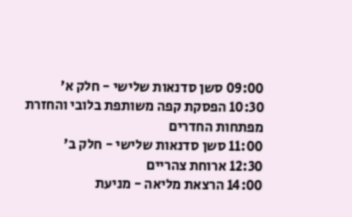09:00 סשן סדנאות שלישי - חלק א'
10:30 הפסקת קפה משותפת בלובי והחזרת מפתחות החדרים
11:00 סשן סדנאות שלישי - חלק ב'
12:30 ארוחת צהריים
14:00 הרצאת מליאה - מניעת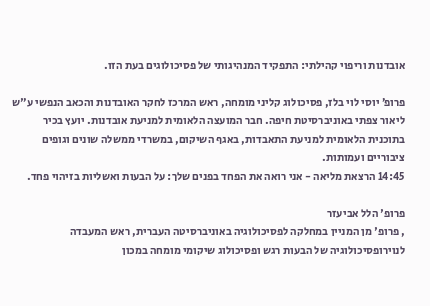אובדנות וריפוי קהילתי: התפקיד המנהיגותי של פסיכולוגים בעת הזו.

פרופ׳ יוסי לוי בלז, פסיכולוג קליני מומחה, ראש המרכז לחקר האובדנות והכאב הנפשי ע"ש ליאור צפתי באוניברסיטת חיפה. חבר המועצה הלאומית למניעת אובדנות. יועץ בכיר בתוכנית הלאומית למניעת התאבדות, באגף השיקום, במשרדי ממשלה שונים וגופים ציבוריים ועמותות.
14:45 הרצאת מליאה - אני רואה את הפחד בפנים שלך: על הבעות ואשליות בזיהוי פחד.

פרופ' הלל אביעזר
, פרופ' מן המניין במחלקה לפסיכולוגיה באוניברסיטה העברית, ראש המעבדה לנוירופסיכולוגיה של הבעות רגש ופסיכולוג שיקומי מומחה במכון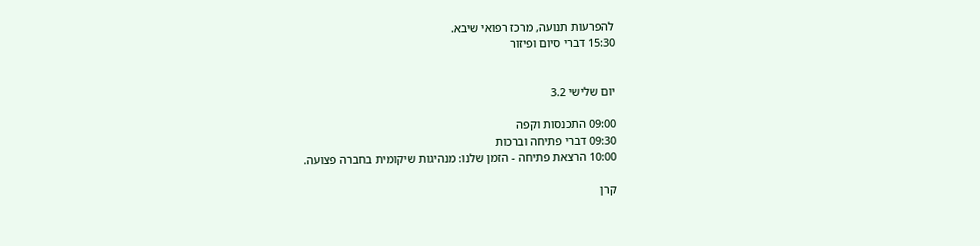להפרעות תנועה, מרכז רפואי שיבא.
15:30 דברי סיום ופיזור


יום שלישי 3.2

09:00 התכנסות וקפה
09:30 דברי פתיחה וברכות
10:00 הרצאת פתיחה - הזמן שלנו: מנהיגות שיקומית בחברה פצועה.

קרן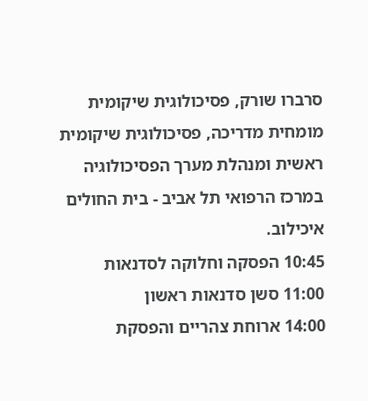סרברו שורק, פסיכולוגית שיקומית מומחית מדריכה, פסיכולוגית שיקומית ראשית ומנהלת מערך הפסיכולוגיה במרכז הרפואי תל אביב - בית החולים איכילוב.
10:45 הפסקה וחלוקה לסדנאות
11:00 סשן סדנאות ראשון
14:00 ארוחת צהריים והפסקת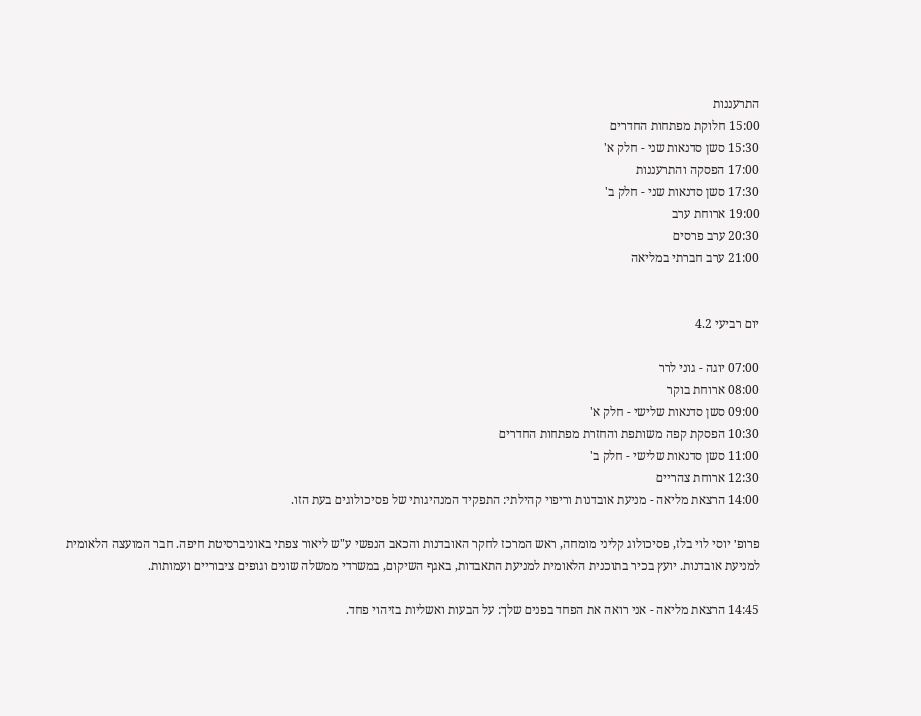התרעננות
15:00 חלוקת מפתחות החדרים
15:30 סשן סדנאות שני - חלק א'
17:00 הפסקה והתרעננות
17:30 סשן סדנאות שני - חלק ב'
19:00 ארוחת ערב
20:30 ערב פרסים
21:00 ערב חברתי במליאה


יום רביעי 4.2

07:00 יוגה - גוני לרר
08:00 ארוחת בוקר
09:00 סשן סדנאות שלישי - חלק א'
10:30 הפסקת קפה משותפת והחזרת מפתחות החדרים
11:00 סשן סדנאות שלישי - חלק ב'
12:30 ארוחת צהריים
14:00 הרצאת מליאה - מניעת אובדנות וריפוי קהילתי: התפקיד המנהיגותי של פסיכולוגים בעת הזו.

פרופ׳ יוסי לוי בלז, פסיכולוג קליני מומחה, ראש המרכז לחקר האובדנות והכאב הנפשי ע"ש ליאור צפתי באוניברסיטת חיפה. חבר המועצה הלאומית למניעת אובדנות. יועץ בכיר בתוכנית הלאומית למניעת התאבדות, באגף השיקום, במשרדי ממשלה שונים וגופים ציבוריים ועמותות.

14:45 הרצאת מליאה - אני רואה את הפחד בפנים שלך: על הבעות ואשליות בזיהוי פחד.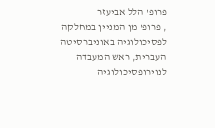פרופ' הלל אביעזר
, פרופ' מן המניין במחלקה לפסיכולוגיה באוניברסיטה העברית, ראש המעבדה לנוירופסיכולוגיה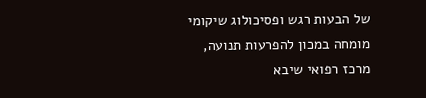של הבעות רגש ופסיכולוג שיקומי מומחה במכון להפרעות תנועה, מרכז רפואי שיבא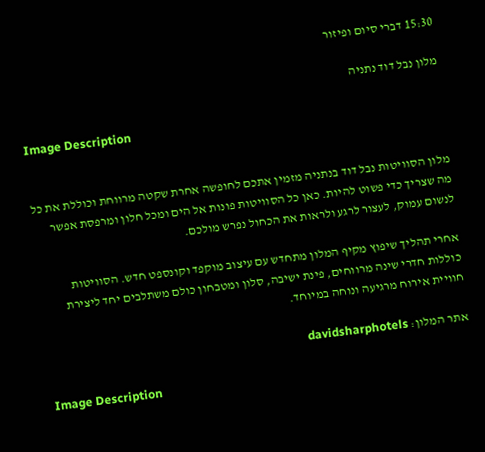15:30 דברי סיום ופיזור

מלון נבל דוד נתניה

Image Description


מלון הסוויטות נבל דוד בנתניה מזמין אתכם לחופשה אחרת שקטה מרווחת וכוללת את כל מה שצריך כדי פשוט להיות. כאן כל הסוויטות פונות אל הים ומכל חלון ומרפסת אפשר לנשום עמוק, לעצור לרגע ולראות את הכחול נפרש מולכם.

אחרי תהליך שיפוץ מקיף המלון מתחדש עם עיצוב מוקפד וקונספט חדש. הסוויטות כוללות חדרי שינה מרווחים, פינת ישיבה, סלון ומטבחון כולם משתלבים יחד ליצירת חוויית אירוח מרגיעה ונוחה במיוחד.

אתר המלון: davidsharphotels

Image Description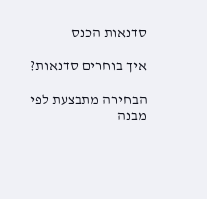סדנאות הכנס

איך בוחרים סדנאות?

הבחירה מתבצעת לפי מבנה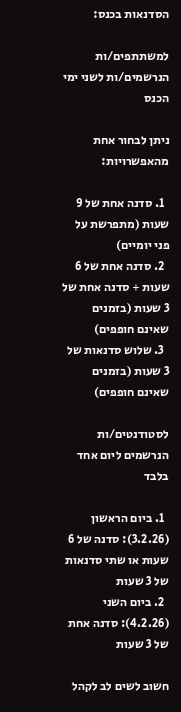הסדנאות בכנס:

למשתתפים/ות הנרשמים/ות לשני ימי הכנס

ניתן לבחור אחת מהאפשרויות:

  1. סדנה אחת של 9 שעות (מתפרשת על פני יומיים)
  2. סדנה אחת של 6 שעות + סדנה אחת של 3 שעות (בזמנים שאינם חופפים)
  3. שלוש סדנאות של 3 שעות (בזמנים שאינם חופפים)

לסטודנטים/ות הנרשמים ליום אחד בלבד

  1. ביום הראשון (3.2.26): סדנה של 6 שעות או שתי סדנאות של 3 שעות
  2. ביום השני (4.2.26): סדנה אחת של 3 שעות

חשוב לשים לב לקהל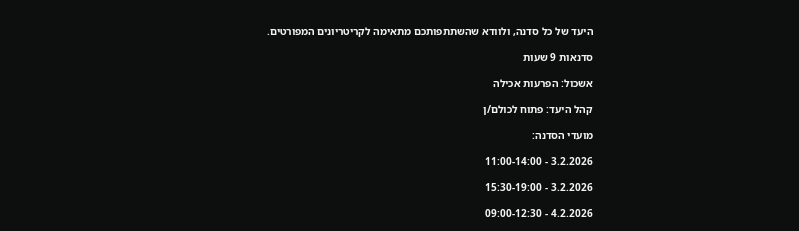היעד של כל סדנה, ולוודא שהשתתפותכם מתאימה לקריטריונים המפורטים.

סדנאות 9 שעות

אשכול: הפרעות אכילה

קהל היעד: פתוח לכולם/ן

מועדי הסדנה:

3.2.2026 - 11:00-14:00

3.2.2026 - 15:30-19:00

4.2.2026 - 09:00-12:30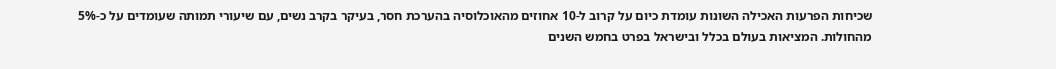שכיחות הפרעות האכילה השונות עומדת כיום על קרוב ל-10 אחוזים מהאוכלוסיה בהערכת חסר, בעיקר בקרב נשים, עם שיעורי תמותה שעומדים על כ-5% מהחולות. המציאות בעולם בכלל ובישראל בפרט בחמש השנים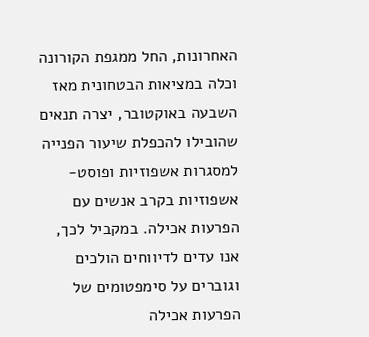האחרונות, החל ממגפת הקורונה וכלה במציאות הבטחונית מאז השבעה באוקטובר, יצרה תנאים שהובילו להכפלת שיעור הפנייה למסגרות אשפוזיות ופוסט-אשפוזיות בקרב אנשים עם הפרעות אכילה. במקביל לכך, אנו עדים לדיווחים הולכים וגוברים על סימפטומים של הפרעות אכילה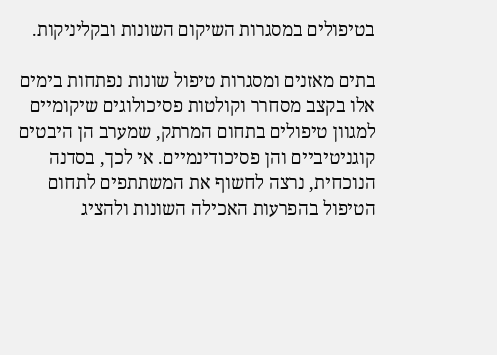בטיפולים במסגרות השיקום השונות ובקליניקות.

בתים מאזנים ומסגרות טיפול שונות נפתחות בימים אלו בקצב מסחרר וקולטות פסיכולוגים שיקומיים למגוון טיפולים בתחום המרתק, שמערב הן היבטים קוגניטיביים והן פסיכודינמיים. אי לכך, בסדנה הנוכחית, נרצה לחשוף את המשתתפים לתחום הטיפול בהפרעות האכילה השונות ולהציג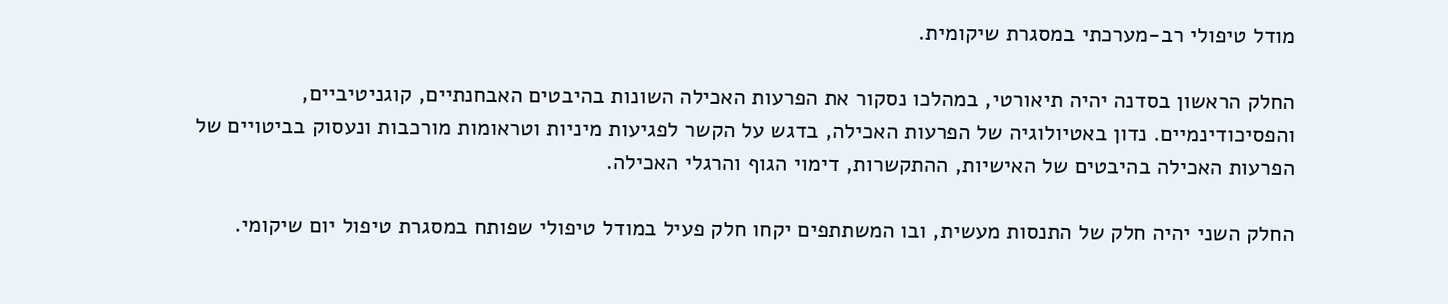מודל טיפולי רב-מערכתי במסגרת שיקומית.

החלק הראשון בסדנה יהיה תיאורטי, במהלכו נסקור את הפרעות האכילה השונות בהיבטים האבחנתיים, קוגניטיביים, והפסיכודינמיים. נדון באטיולוגיה של הפרעות האכילה, בדגש על הקשר לפגיעות מיניות וטראומות מורכבות ונעסוק בביטויים של הפרעות האכילה בהיבטים של האישיות, ההתקשרות, דימוי הגוף והרגלי האכילה.

החלק השני יהיה חלק של התנסות מעשית, ובו המשתתפים יקחו חלק פעיל במודל טיפולי שפותח במסגרת טיפול יום שיקומי.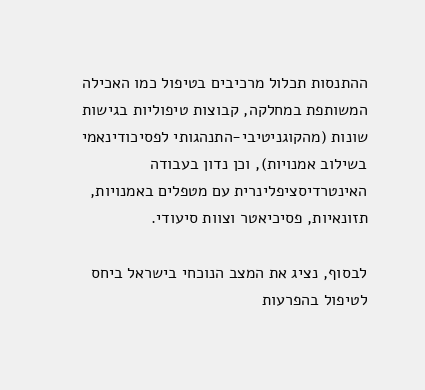ההתנסות תכלול מרכיבים בטיפול כמו האכילה המשותפת במחלקה, קבוצות טיפוליות בגישות שונות (מהקוגניטיבי-התנהגותי לפסיכודינאמי בשילוב אמנויות), וכן נדון בעבודה האינטרדיסציפלינרית עם מטפלים באמנויות, תזונאיות, פסיכיאטר וצוות סיעודי.

לבסוף, נציג את המצב הנוכחי בישראל ביחס לטיפול בהפרעות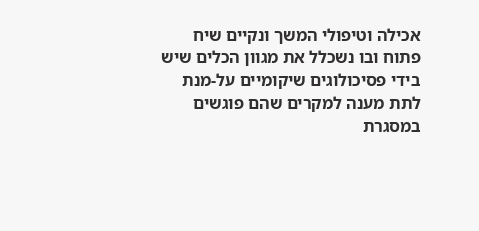אכילה וטיפולי המשך ונקיים שיח פתוח ובו נשכלל את מגוון הכלים שיש בידי פסיכולוגים שיקומיים על-מנת לתת מענה למקרים שהם פוגשים במסגרת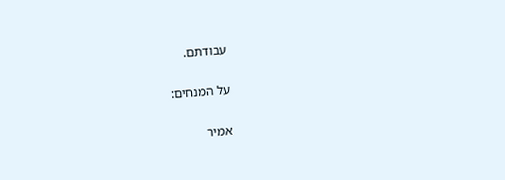עבודתם.

על המנחים:

אמיר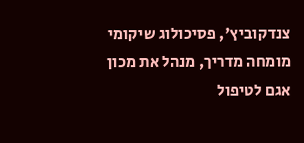צנדקוביץ', פסיכולוג שיקומי מומחה מדריך, מנהל את מכון אגם לטיפול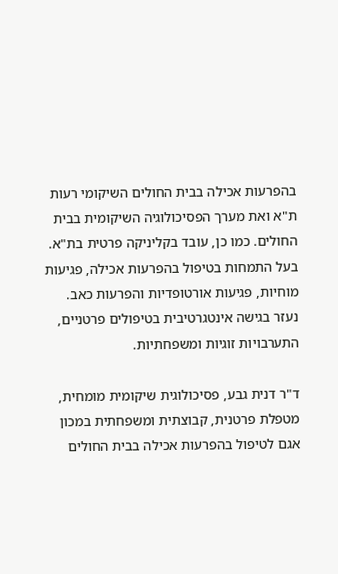בהפרעות אכילה בבית החולים השיקומי רעות ת"א ואת מערך הפסיכולוגיה השיקומית בבית החולים. כמו כן, עובד בקליניקה פרטית בת"א. בעל התמחות בטיפול בהפרעות אכילה, פגיעות מוחיות, פגיעות אורטופדיות והפרעות כאב. נעזר בגישה אינטגרטיבית בטיפולים פרטניים, התערבויות זוגיות ומשפחתיות.

ד"ר דנית גבע, פסיכולוגית שיקומית מומחית, מטפלת פרטנית, קבוצתית ומשפחתית במכון אגם לטיפול בהפרעות אכילה בבית החולים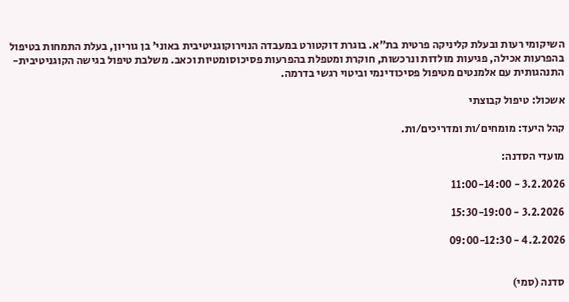השיקומי רעות ובעלת קליניקה פרטית בת"א. בוגרת דוקטורט במעבדה הנוירוקוגניטיבית באוני' בן גוריון, בעלת התמחות בטיפול בהפרעות אכילה, פגיעות מולדות ונרכשות, חוקרת ומטפלת בהפרעות פסיכוסומטיות וכאב. משלבת טיפול בגישה הקוגניטיבית-התנהגותית עם אלמנטים מטיפול פסיכודינמי וביטוי רגשי בדרמה.

אשכול: טיפול קבוצתי

קהל היעד: מומחים/ות ומדריכים/ות.

מועדי הסדנה:

3.2.2026 - 11:00-14:00

3.2.2026 - 15:30-19:00

4.2.2026 - 09:00-12:30


סדנה (סמי)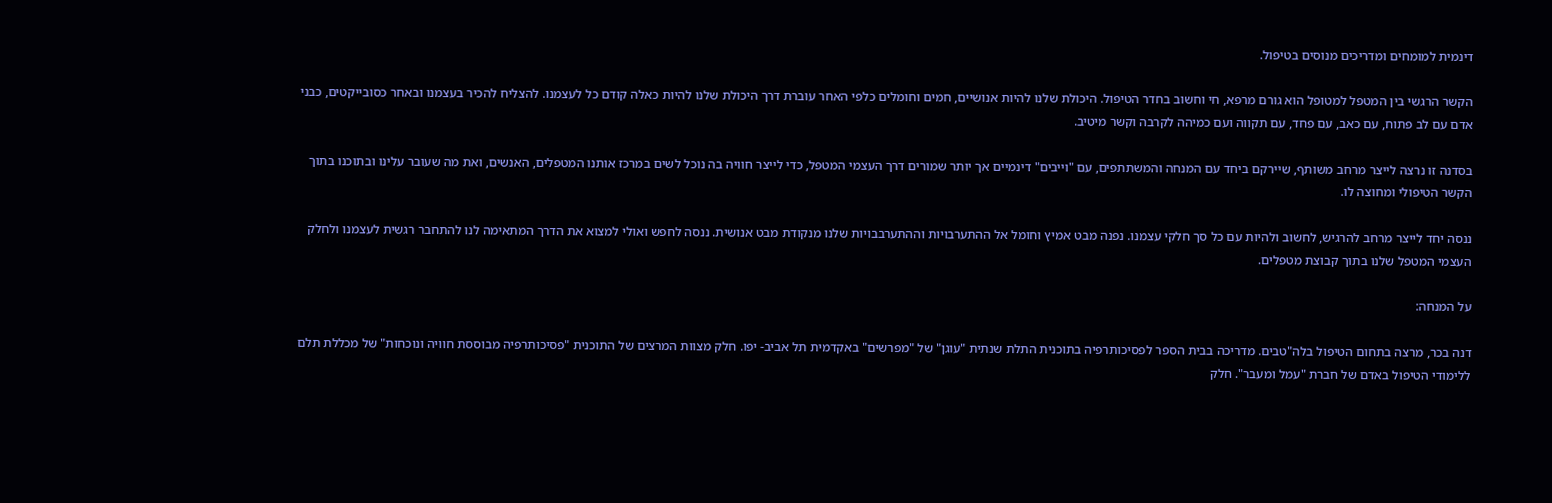דינמית למומחים ומדריכים מנוסים בטיפול.

הקשר הרגשי בין המטפל למטופל הוא גורם מרפא, חי וחשוב בחדר הטיפול. היכולת שלנו להיות אנושיים, חמים וחומלים כלפי האחר עוברת דרך היכולת שלנו להיות כאלה קודם כל לעצמנו. להצליח להכיר בעצמנו ובאחר כסובייקטים, כבני אדם עם לב פתוח, עם כאב, עם פחד, עם תקווה ועם כמיהה לקרבה וקשר מיטיב.

בסדנה זו נרצה לייצר מרחב משותף, שיירקם ביחד עם המנחה והמשתתפים, עם "וייבים" דינמיים אך יותר שמורים דרך העצמי המטפל, כדי לייצר חוויה בה נוכל לשים במרכז אותנו המטפלים, האנשים, ואת מה שעובר עלינו ובתוכנו בתוך הקשר הטיפולי ומחוצה לו.

ננסה יחד לייצר מרחב להרגיש, לחשוב ולהיות עם כל סך חלקי עצמנו. נפנה מבט אמיץ וחומל אל ההתערבויות וההתערבבויות שלנו מנקודת מבט אנושית. ננסה לחפש ואולי למצוא את הדרך המתאימה לנו להתחבר רגשית לעצמנו ולחלק העצמי המטפל שלנו בתוך קבוצת מטפלים.

על המנחה:

דנה בכר, מרצה בתחום הטיפול בלה"טבים. מדריכה בבית הספר לפסיכותרפיה בתוכנית התלת שנתית "עוגן" של "מפרשים" באקדמית תל אביב- יפו. חלק מצוות המרצים של התוכנית "פסיכותרפיה מבוססת חוויה ונוכחות" של מכללת תלם ללימודי הטיפול באדם של חברת "עמל ומעבר". חלק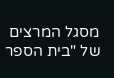מסגל המרצים של "בית הספר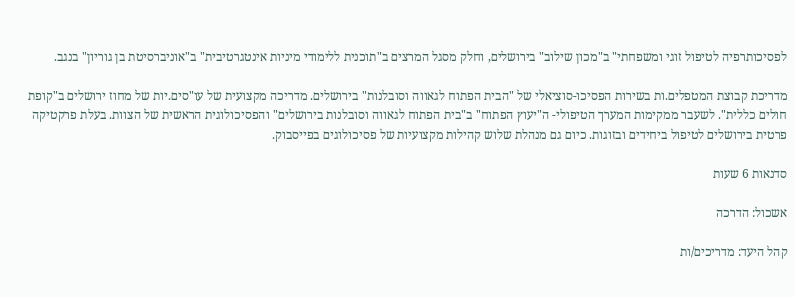לפסיכותרפיה לטיפול זוגי ומשפחתי" ב"מכון שילוב" בירושלים, וחלק מסגל המרצים ב"תוכנית ללימודי מיניות אינטגרטיבית" ב"אוניברסיטת בן גוריון" בנגב.

מדריכת קבוצת המטפלים.ות בשירות הפסיכו-סוציאלי של "הבית הפתוח לגאווה וסובלנות" בירושלים. מדריכה מקצועית של עו"סים.יות של מחוז ירושלים ב"קופת חולים כללית". לשעבר ממקימות המערך הטיפולי- ה"יעוץ הפתוח" ב"בית הפתוח לגאווה וסובלנות בירושלים" והפסיכולוגית הראשית של הצוות. בעלת פרקטיקה פרטית בירושלים לטיפול ביחידים ובזוגות. כיום גם מנהלת שלוש קהילות מקצועיות של פסיכולוגים בפייסבוק.

סדנאות 6 שעות

אשכול: הדרכה

קהל היעד: מדריכים/ות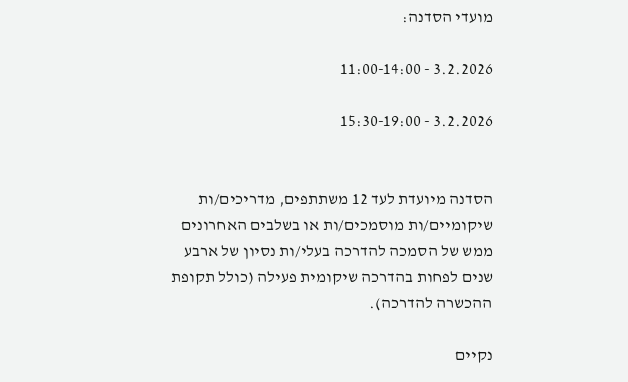מועדי הסדנה:

3.2.2026 - 11:00-14:00

3.2.2026 - 15:30-19:00


הסדנה מיועדת לעד 12 משתתפים, מדריכים/ות שיקומיים/ות מוסמכים/ות או בשלבים האחרונים ממש של הסמכה להדרכה בעלי/ות נסיון של ארבע שנים לפחות בהדרכה שיקומית פעילה (כולל תקופת ההכשרה להדרכה).

נקיים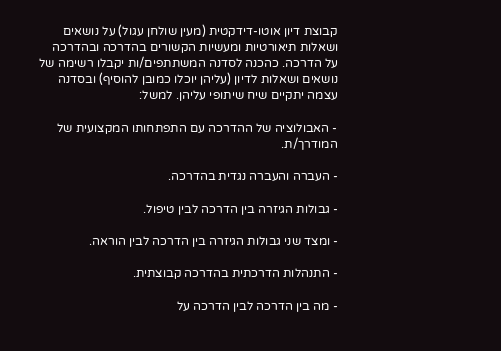קבוצת דיון אוטו-דידקטית (מעין שולחן עגול) על נושאים ושאלות תיאורטיות ומעשיות הקשורים בהדרכה ובהדרכה על הדרכה. כהכנה לסדנה המשתתפים/ות יקבלו רשימה של נושאים ושאלות לדיון (עליהן יוכלו כמובן להוסיף) ובסדנה עצמה יתקיים שיח שיתופי עליהן. למשל:

- האבולוציה של ההדרכה עם התפתחותו המקצועית של המודרך/ת.

- העברה והעברה נגדית בהדרכה.

- גבולות הגיזרה בין הדרכה לבין טיפול.

- ומצד שני גבולות הגיזרה בין הדרכה לבין הוראה.

- התנהלות הדרכתית בהדרכה קבוצתית.

- מה בין הדרכה לבין הדרכה על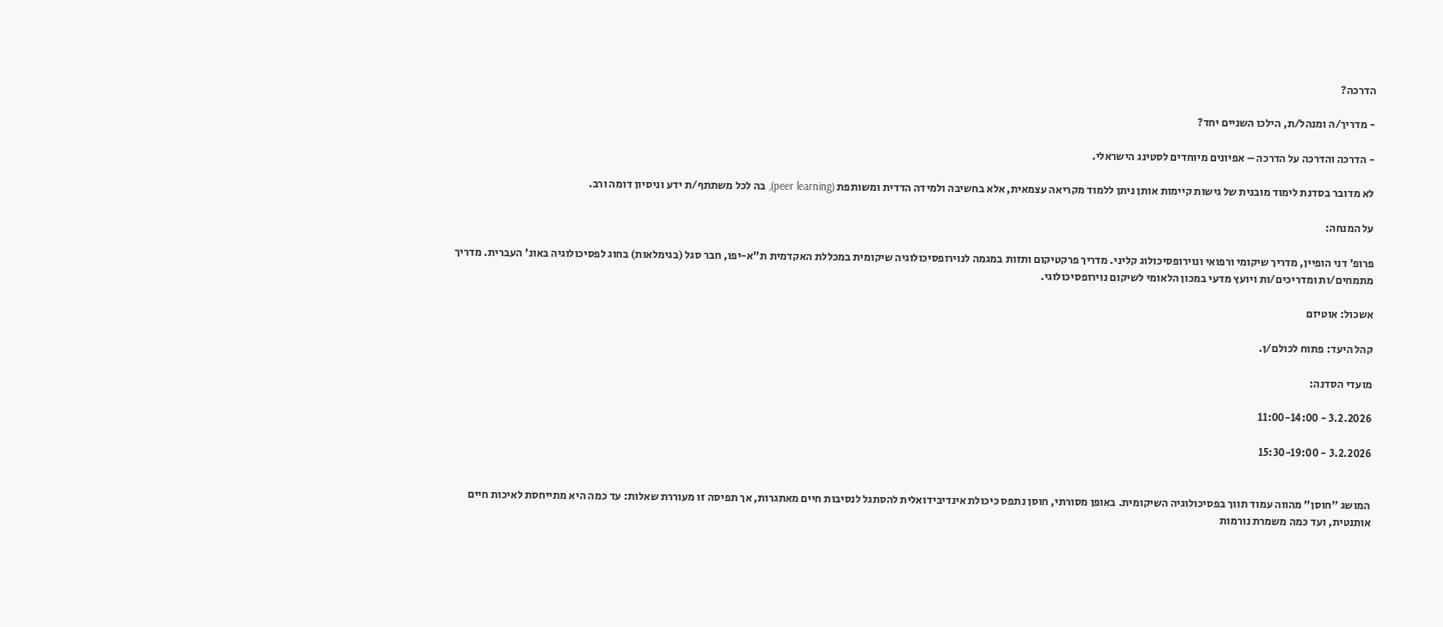הדרכה?

- מדריך/ה ומנהל/ת, הילכו השניים יחד?

- הדרכה והדרכה על הדרכה – אפיונים מיוחדים לסטינג הישראלי.

לא מדובר בסדנת לימוד מובנית של גישות קיימות אותן ניתן ללמוד מקריאה עצמאית, אלא בחשיבה ולמידה הדדית ומשותפת (peer learning), בה לכל משתתף/ת ידע וניסיון דומה ורב.

על המנחה:

פרופ' דני הופיין, מדריך שיקומי ורפואי ונוירופסיכולוג קליני. מדריך פרקטיקום ותזות במגמה לנוירופסיכולוגיה שיקומית במכללת האקדמית ת"א-יפו, חבר סגל (בגימלאות) בחוג לפסיכולוגיה באונ' העברית. מדריך מתמחים/ות ומדריכים/ות ויועץ מדעי במכון הלאומי לשיקום נוירופסיכולוגי.

אשכול: אוטיזם

קהל היעד: פתוח לכולם/ן.

מועדי הסדנה:

3.2.2026 - 11:00-14:00

3.2.2026 - 15:30-19:00


המושג "חוסן" מהווה עמוד תווך בפסיכולוגיה השיקומית. באופן מסורתי, חוסן נתפס כיכולת אינדיבידואלית להסתגל לנסיבות חיים מאתגרות, אך תפיסה זו מעוררת שאלות: עד כמה היא מתייחסת לאיכות חיים אותנטית, ועד כמה משמרת נורמות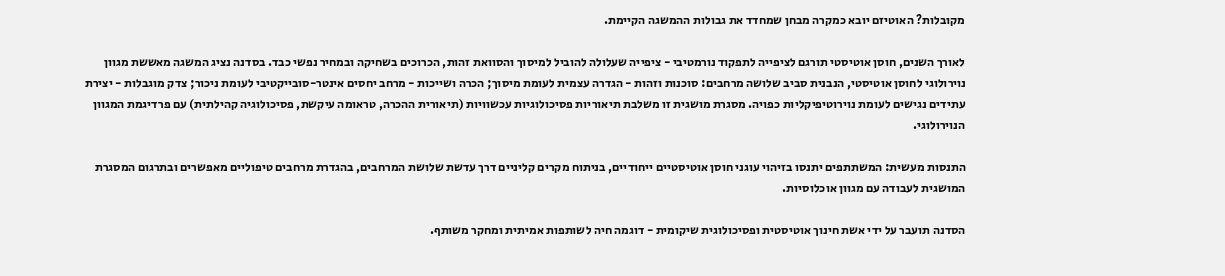מקובלות? האוטיזם יובא כמקרה מבחן שמחדד את גבולות ההמשגה הקיימת.

לאורך השנים, חוסן אוטיסטי תורגם לציפייה לתפקוד נורמטיבי - ציפייה שעלולה להוביל למיסוך והסוואת זהות, הכרוכים בשחיקה ובמחיר נפשי כבד. בסדנה נציג המשגה מאששת מגוון נוירולוגי לחוסן אוטיסטי, הנבנית סביב שלושה מרחבים: סוכנות וזהות - הגדרה עצמית לעומת מיסוך; הכרה ושייכות - מרחב יחסים אינטר-סובייקטיבי לעומת ניכור; צדק מוגבלות - יצירת עתידים נגישים לעומת נוירוטיפיקליות כפויה. מסגרת מושגית זו משלבת תיאוריות פסיכולוגיות עכשוויות (תיאורית ההכרה, טראומה עיקשת, פסיכולוגיה קהילתית) עם פרדיגמת המגוון הנוירולוגי.

התנסות מעשית: המשתתפים יתנסו בזיהוי עוגני חוסן אוטיסטיים ייחודיים, בניתוח מקרים קליניים דרך עדשת שלושת המרחבים, בהגדרת מרחבים טיפוליים מאפשרים ובתרגום המסגרת המושגית לעבודה עם מגוון אוכלוסיות.

הסדנה תועבר על ידי אשת חינוך אוטיסטית ופסיכולוגית שיקומית - דוגמה חיה לשותפות אמיתית ומחקר משותף.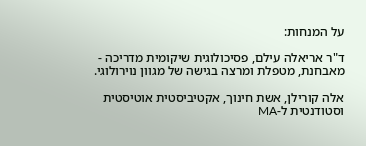על המנחות:

ד"ר אריאלה עילם, פסיכולוגית שיקומית מדריכה - מאבחנת, מטפלת ומרצה בגישה של מגוון נוירולוגי.

אלה קורילן, אשת חינוך, אקטיביסטית אוטיסטית וסטודנטית ל-MA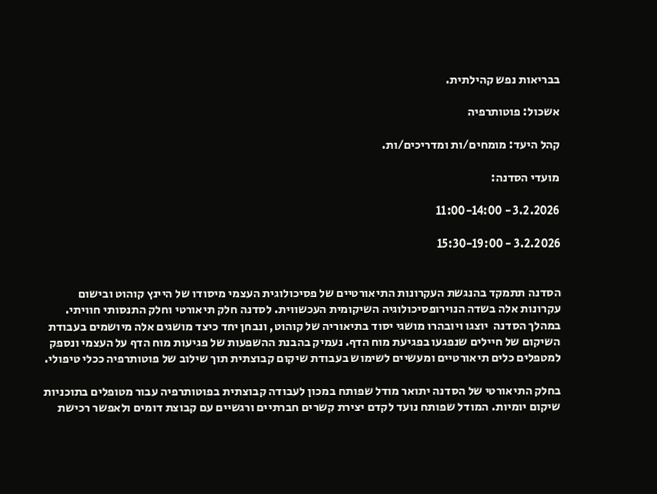בבריאות נפש קהילתית.

אשכול: פוטותרפיה

קהל היעד: מומחים/ות ומדריכים/ות.

מועדי הסדנה:

3.2.2026 - 11:00-14:00

3.2.2026 - 15:30-19:00


הסדנה תתמקד בהנגשת העקרונות התיאורטיים של פסיכולוגית העצמי מיסודו של היינץ קוהוט ובישום עקרונות אלה בשדה הנוירופסיכולוגיה השיקומית העכשווית. לסדנה חלק תיאורטי וחלק התנסותי חוויתי. במהלך הסדנה  יוצגו ויובהרו מושגי יסוד בתיאוריה של קוהוט, ונבחן יחד כיצד מושגים אלה מיושמים בעבודת השיקום של חיילים שנפגעו בפגיעת מוח הדף. נעמיק בהבנת ההשפעות של פגיעות מוח הדף על העצמי ונספק למטפלים כלים תיאורטיים ומעשיים לשימוש בעבודת שיקום קבוצתית תוך שילוב של פוטותרפיה ככלי טיפולי.

בחלק התיאורטי של הסדנה יתואר מודל שפותח במכון לעבודה קבוצתית בפוטותרפיה עבור מטופלים בתוכניות שיקום יומיות. המודל שפותח נועד לקדם יצירת קשרים חברתיים ורגשיים עם קבוצת דומים ולאפשר רכישת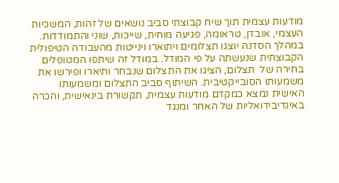מודעות עצמית תוך שיח קבוצתי סביב נושאים של זהות, המשכיות העצמי, אובדן, טראומה, פגיעה מוחית, שייכות, שוני והתמודדות. במהלך הסדנה יוצגו תצלומים ויתוארו וינייטות מהעבודה הטיפולית הקבוצתית שנעשתה על פי המודל. במודל זה שיתפו המטופלים בחירה של  תצלום, הציגו את התצלום שנבחר ותיארו ופירשו את משמעותו הסובייקטיבית. השיתוף סביב התצלום ומשמעותו האישית נמצא כמקדם מודעות עצמית, תקשורת בינאישית, והכרה באינדיבידואליות של האחר ומנגד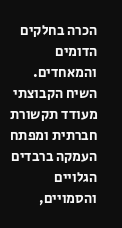הכרה בחלקים הדומים והמאחדים. השיח הקבוצתי מעודד תקשורת חברתית ומפתח העמקה ברבדים הגלויים והסמויים,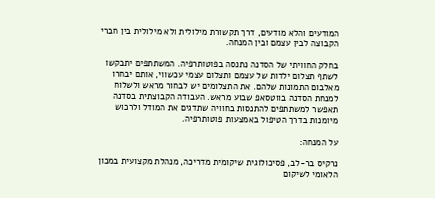המודעים והלא מודעים, דרך תקשורת מילולית ולא מילולית בין חברי הקבוצה לבין עצמם ובין המנחה.

בחלק החוויתי של הסדנה נתנסה בפוטותרפיה. המשתתפים יתבקשו לשתף תצלום ילדות של עצמם ותצלום עצמי עכשווי, אותם יבחרו מאלבום התמונות שלהם. את התצלומים יש לבחור מראש ולשלוח למנחת הסדנה בווטסאפ שבוע מראש. העבודה הקבוצתית בסדנה תאפשר למשתתפים להתנסות בחוויה שתדגים את המודל ולרכוש מיומנות בדרך הטיפול באמצעות פוטותרפיה.

על המנחה:

נרקיס בר-לב, פסיכולוגית שיקומית מדריכה, מנהלת מקצועית במכון הלאומי לשיקום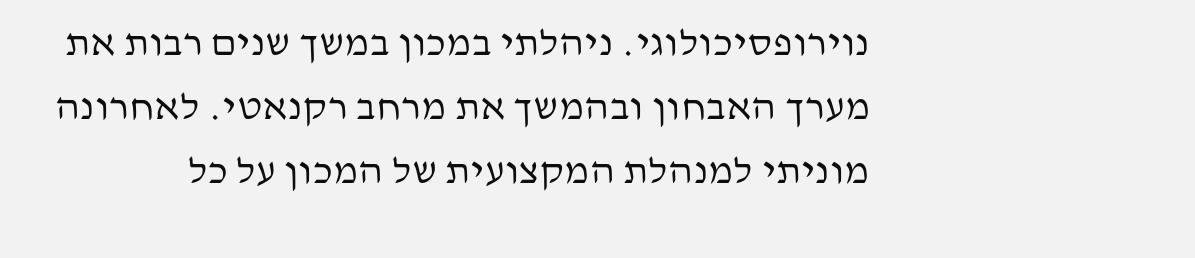נוירופסיכולוגי. ניהלתי במכון במשך שנים רבות את מערך האבחון ובהמשך את מרחב רקנאטי. לאחרונה מוניתי למנהלת המקצועית של המכון על כל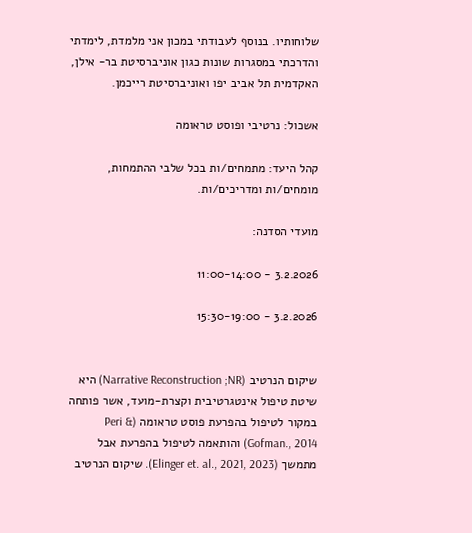שלוחותיו. בנוסף לעבודתי במכון אני מלמדת, לימדתי והדרכתי במסגרות שונות כגון אוניברסיטת בר- אילן, האקדמית תל אביב יפו ואוניברסיטת רייכמן.

אשכול: נרטיבי ופוסט טראומה

קהל היעד: מתמחים/ות בכל שלבי ההתמחות, מומחים/ות ומדריכים/ות.

מועדי הסדנה:

3.2.2026 - 11:00-14:00

3.2.2026 - 15:30-19:00


שיקום הנרטיב (Narrative Reconstruction ;NR) היא שיטת טיפול אינטגרטיבית וקצרת-מועד, אשר פותחה במקור לטיפול בהפרעת פוסט טראומה (Peri & Gofman., 2014) והותאמה לטיפול בהפרעת אבל מתמשך (Elinger et. al., 2021, 2023). שיקום הנרטיב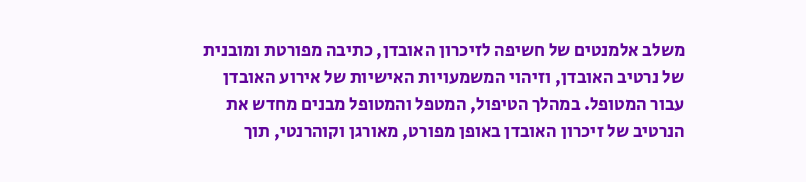משלב אלמנטים של חשיפה לזיכרון האובדן, כתיבה מפורטת ומובנית של נרטיב האובדן, וזיהוי המשמעויות האישיות של אירוע האובדן עבור המטופל. במהלך הטיפול, המטפל והמטופל מבנים מחדש את הנרטיב של זיכרון האובדן באופן מפורט, מאורגן וקוהרנטי, תוך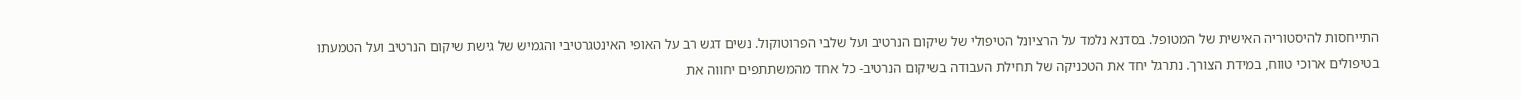התייחסות להיסטוריה האישית של המטופל. בסדנא נלמד על הרציונל הטיפולי של שיקום הנרטיב ועל שלבי הפרוטוקול. נשים דגש רב על האופי האינטגרטיבי והגמיש של גישת שיקום הנרטיב ועל הטמעתו בטיפולים ארוכי טווח, במידת הצורך. נתרגל יחד את הטכניקה של תחילת העבודה בשיקום הנרטיב- כל אחד מהמשתתפים יחווה את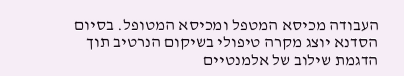העבודה מכיסא המטפל ומכיסא המטופל. בסיום הסדנא יוצג מקרה טיפולי בשיקום הנרטיב תוך הדגמת שילוב של אלמנטיים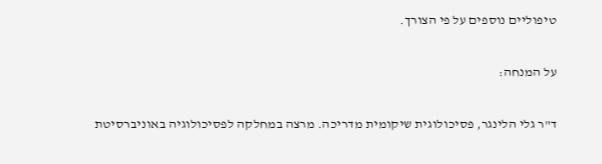טיפוליים נוספים על פי הצורך.

על המנחה:

ד"ר גלי הלינגר, פסיכולוגית שיקומית מדריכה. מרצה במחלקה לפסיכולוגיה באוניברסיטת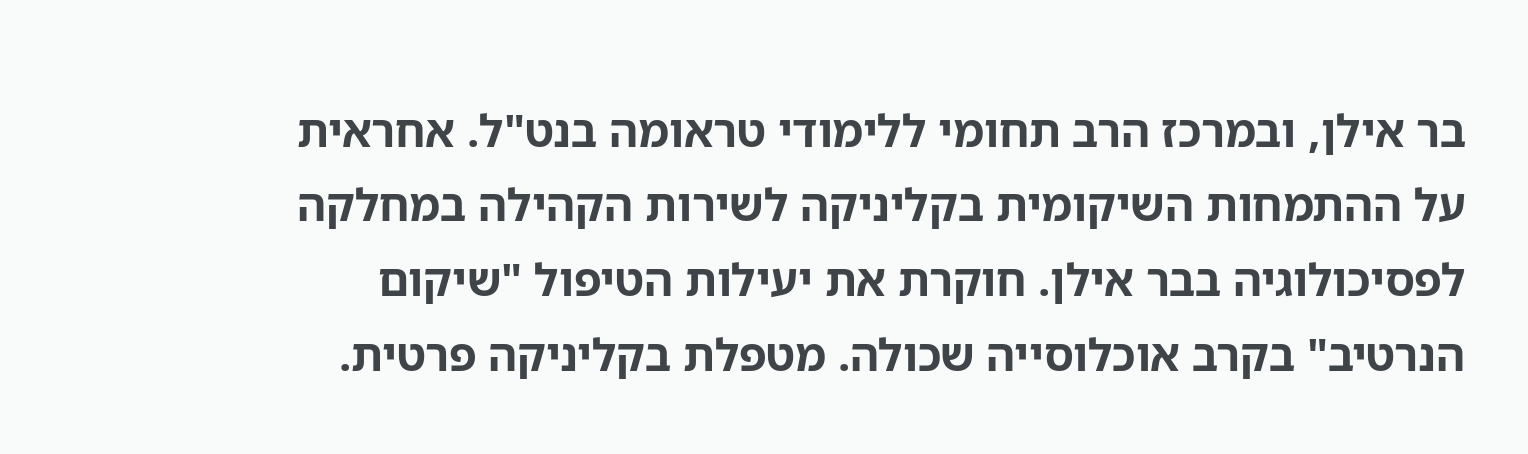בר אילן, ובמרכז הרב תחומי ללימודי טראומה בנט"ל. אחראית על ההתמחות השיקומית בקליניקה לשירות הקהילה במחלקה לפסיכולוגיה בבר אילן. חוקרת את יעילות הטיפול "שיקום הנרטיב" בקרב אוכלוסייה שכולה. מטפלת בקליניקה פרטית.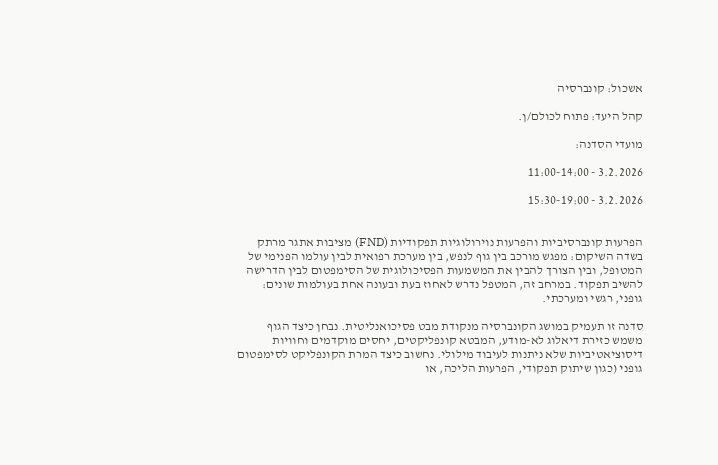אשכול: קונברסיה

קהל היעד: פתוח לכולם/ן.

מועדי הסדנה:

3.2.2026 - 11:00-14:00

3.2.2026 - 15:30-19:00


הפרעות קונברסיביות והפרעות נוירולוגיות תפקודיות (FND) מציבות אתגר מרתק בשדה השיקום: מפגש מורכב בין גוף לנפש, בין מערכת רפואית לבין עולמו הפנימי של המטופל, ובין הצורך להבין את המשמעות הפסיכולוגית של הסימפטום לבין הדרישה להשיב תפקוד. במרחב זה, המטפל נדרש לאחוז בעת ובעונה אחת בעולמות שונים: גופני, רגשי ומערכתי.

סדנה זו תעמיק במושג הקונברסיה מנקודת מבט פסיכואנליטית. נבחן כיצד הגוף משמש כזירת דיאלוג לא-מודע, המבטא קונפליקטים, יחסים מוקדמים וחוויות דיסוציאטיביות שלא ניתנות לעיבוד מילולי. נחשוב כיצד המרת הקונפליקט לסימפטום גופני (כגון שיתוק תפקודי, הפרעות הליכה, או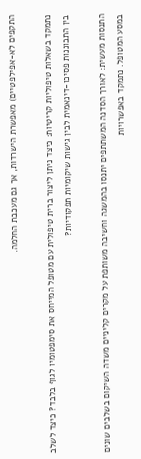התקפים לא-אפילפטיים) מאפשרת הישרדות, אך גם מעכבת החלמה.

נתמקד בשאלות טיפוליות קריטיות: כיצד ניתן ליצור ברית טיפולית עם מטופל המייחס את סימפטומיו לגוף בלבד? כיצד לשלב בין התבוננות פסיכו-דינאמית לבין גישות שיקומיות תפקודיות?

התנסות מעשית: לאורך הסדנה המשתתפים יתנסו בהמשגה וחשיבה משותפת על מקרים קליניים משדה השיקום בשלבים שונים במסע המטופל. נתמקד באפשרויות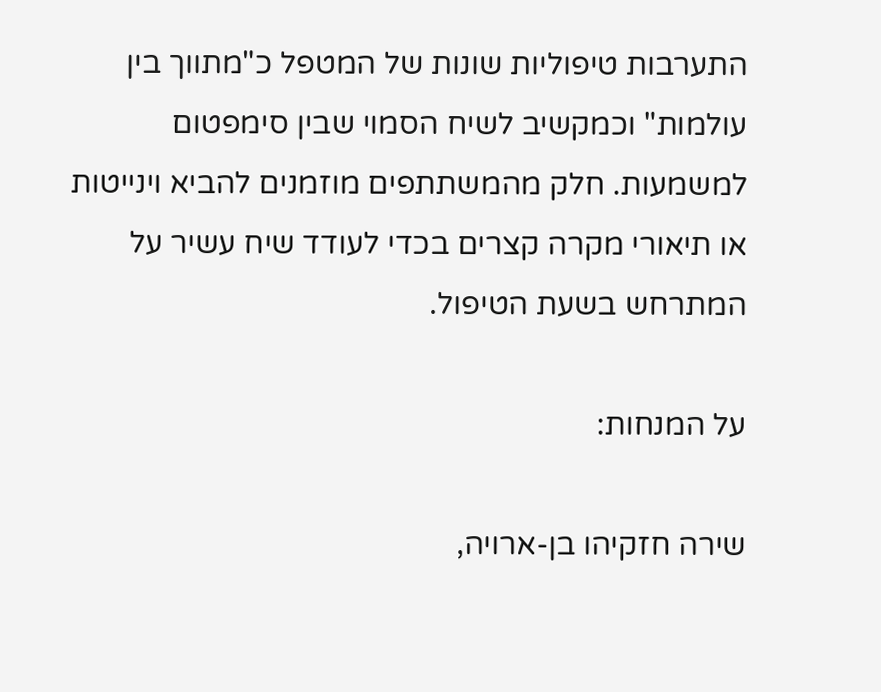התערבות טיפוליות שונות של המטפל כ"מתווך בין עולמות" וכמקשיב לשיח הסמוי שבין סימפטום למשמעות. חלק מהמשתתפים מוזמנים להביא וינייטות או תיאורי מקרה קצרים בכדי לעודד שיח עשיר על המתרחש בשעת הטיפול.

על המנחות:

שירה חזקיהו בן-ארויה,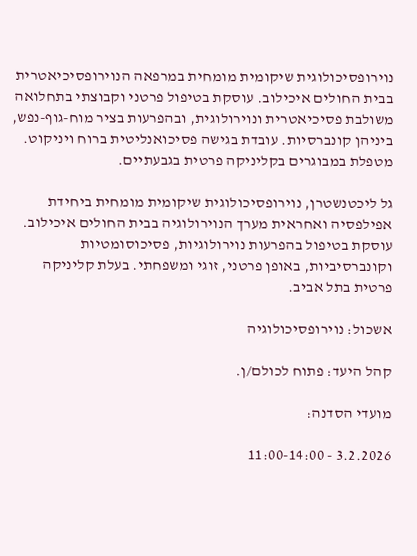נוירופסיכולוגית שיקומית מומחית במרפאה הנוירופסיכיאטרית בבית החולים איכילוב. עוסקת בטיפול פרטני וקבוצתי בתחלואה משולבת פסיכיאטרית ונוירולוגית, ובהפרעות בציר מוח-גוף-נפש, ביניהן קונברסיות. עובדת בגישה פסיכואנליטית ברוח ויניקוט. מטפלת במבוגרים בקליניקה פרטית בגבעתיים.

גל ליכטנשטרן, נוירופסיכולוגית שיקומית מומחית ביחידת אפילפסיה ואחראית מערך הנוירולוגיה בבית החולים איכילוב. עוסקת בטיפול בהפרעות נוירולוגיות, פסיכוסומטיות וקונברסיביות, באופן פרטני, זוגי ומשפחתי. בעלת קליניקה פרטית בתל אביב.

אשכול: נוירופסיכולוגיה

קהל היעד: פתוח לכולם/ן.

מועדי הסדנה:

3.2.2026 - 11:00-14:00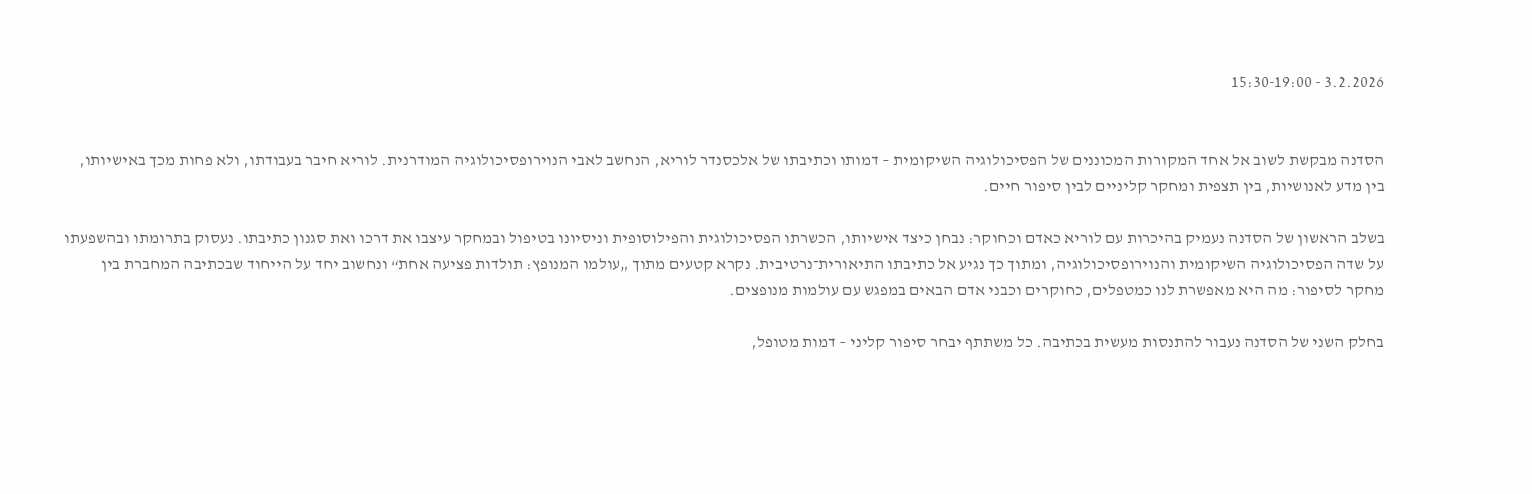3.2.2026 - 15:30-19:00


הסדנה מבקשת לשוב אל אחד המקורות המכוננים של הפסיכולוגיה השיקומית – דמותו וכתיבתו של אלכסנדר לוריא, הנחשב לאבי הנוירופסיכולוגיה המודרנית. לוריא חיבר בעבודתו, ולא פחות מכך באישיותו, בין מדע לאנושיות, בין תצפית ומחקר קליניים לבין סיפור חיים.

בשלב הראשון של הסדנה נעמיק בהיכרות עם לוריא כאדם וכחוקר: נבחן כיצד אישיותו, הכשרתו הפסיכולוגית והפילוסופית וניסיונו בטיפול ובמחקר עיצבו את דרכו ואת סגנון כתיבתו. נעסוק בתרומתו ובהשפעתו על שדה הפסיכולוגיה השיקומית והנוירופסיכולוגיה, ומתוך כך נגיע אל כתיבתו התיאורית־נרטיבית. נקרא קטעים מתוך „עולמו המנופץ: תולדות פציעה אחת“ ונחשוב יחד על הייחוד שבכתיבה המחברת בין מחקר לסיפור: מה היא מאפשרת לנו כמטפלים, כחוקרים וכבני אדם הבאים במפגש עם עולמות מנופצים.

בחלק השני של הסדנה נעבור להתנסות מעשית בכתיבה. כל משתתף יבחר סיפור קליני – דמות מטופל,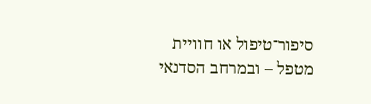סיפור־טיפול או חוויית מטפל – ובמרחב הסדנאי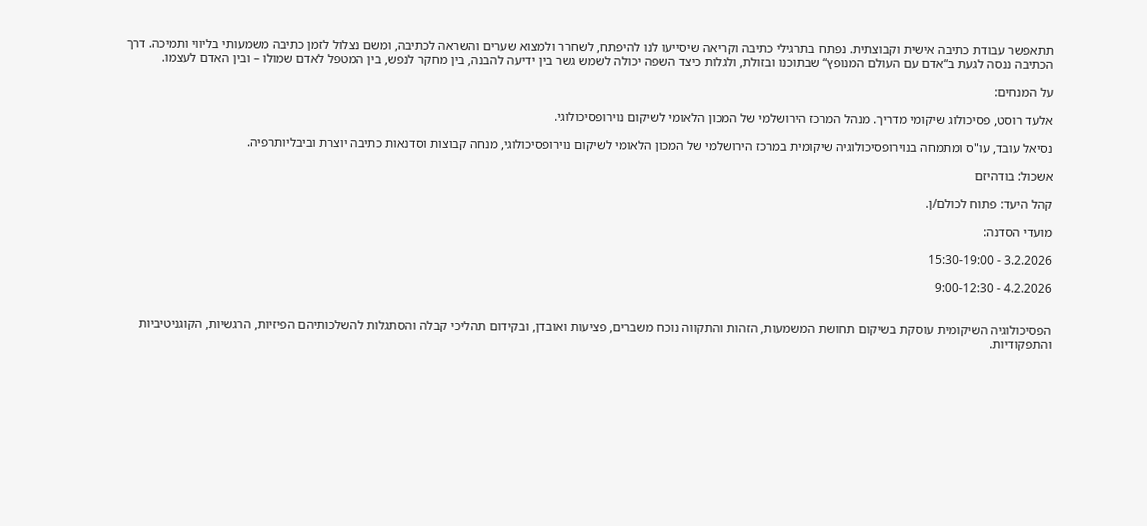תתאפשר עבודת כתיבה אישית וקבוצתית. נפתח בתרגילי כתיבה וקריאה שיסייעו לנו להיפתח, לשחרר ולמצוא שערים והשראה לכתיבה, ומשם נצלול לזמן כתיבה משמעותי בליווי ותמיכה. דרך הכתיבה ננסה לגעת ב“אדם עם העולם המנופץ“ שבתוכנו ובזולת, ולגלות כיצד השפה יכולה לשמש גשר בין ידיעה להבנה, בין מחקר לנפש, בין המטפל לאדם שמולו – ובין האדם לעצמו.

על המנחים:

אלעד רוסט, פסיכולוג שיקומי מדריך. מנהל המרכז הירושלמי של המכון הלאומי לשיקום נוירופסיכולוגי.

נסיאל עובד, עו"ס ומתמחה בנוירופסיכולוגיה שיקומית במרכז הירושלמי של המכון הלאומי לשיקום נוירופסיכולוגי, מנחה קבוצות וסדנאות כתיבה יוצרת וביבליותרפיה.

אשכול: בודהיזם

קהל היעד: פתוח לכולם/ן.

מועדי הסדנה:

3.2.2026 - 15:30-19:00

4.2.2026 - 9:00-12:30


הפסיכולוגיה השיקומית עוסקת בשיקום תחושת המשמעות, הזהות והתקווה נוכח משברים, פציעות ואובדן, ובקידום תהליכי קבלה והסתגלות להשלכותיהם הפיזיות, הרגשיות, הקוגניטיביות והתפקודיות.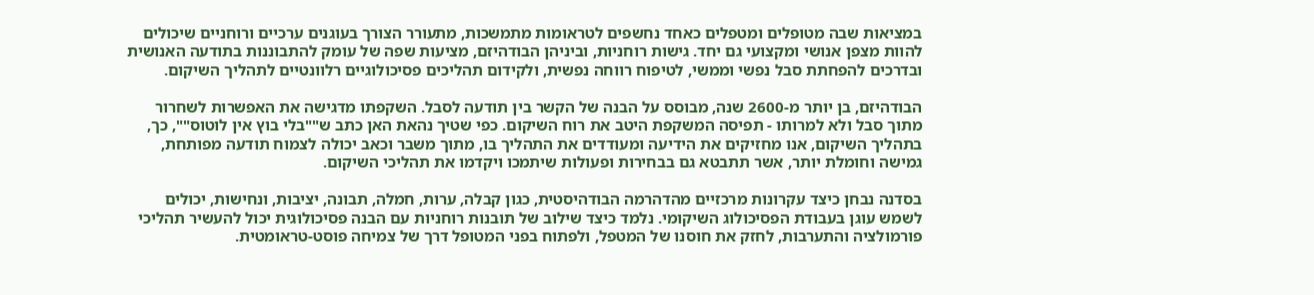במציאות שבה מטופלים ומטפלים כאחד נחשפים לטראומות מתמשכות, מתעורר הצורך בעוגנים ערכיים ורוחניים שיכולים להוות מצפן אנושי ומקצועי גם יחד. גישות רוחניות, וביניהן הבודהיזם, מציעות שפה של עומק להתבוננות בתודעה האנושית ובדרכים להפחתת סבל נפשי וממשי, לטיפוח רווחה נפשית, ולקידום תהליכים פסיכולוגיים רלוונטיים לתהליך השיקום.

הבודהיזם, בן יותר מ-2600 שנה, מבוסס על הבנה של הקשר בין תודעה לסבל. השקפתו מדגישה את האפשרות לשחרור מתוך סבל ולא למרותו - תפיסה המשקפת היטב את רוח השיקום. כפי שטיך נהאת האן כתב ש""בלי בוץ אין לוטוס"", כך, בתהליך השיקום, אנו מחזיקים את הידיעה ומעודדים את התהליך בו, מתוך משבר וכאב יכולה לצמוח תודעה מפותחת, גמישה וחומלת יותר, אשר תתבטא גם בבחירות ופעולות שיתמכו ויקדמו את תהליכי השיקום.

בסדנה נבחן כיצד עקרונות מרכזיים מהדהרמה הבודהיסטית, כגון קבלה, ערות, חמלה, תבונה, יציבות, ונחישות, יכולים לשמש עוגן בעבודת הפסיכולוג השיקומי. נלמד כיצד שילוב של תובנות רוחניות עם הבנה פסיכולוגית יכול להעשיר תהליכי פורמולציה והתערבות, לחזק את חוסנו של המטפל, ולפתוח בפני המטופל דרך של צמיחה פוסט-טראומטית.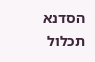הסדנא תכלול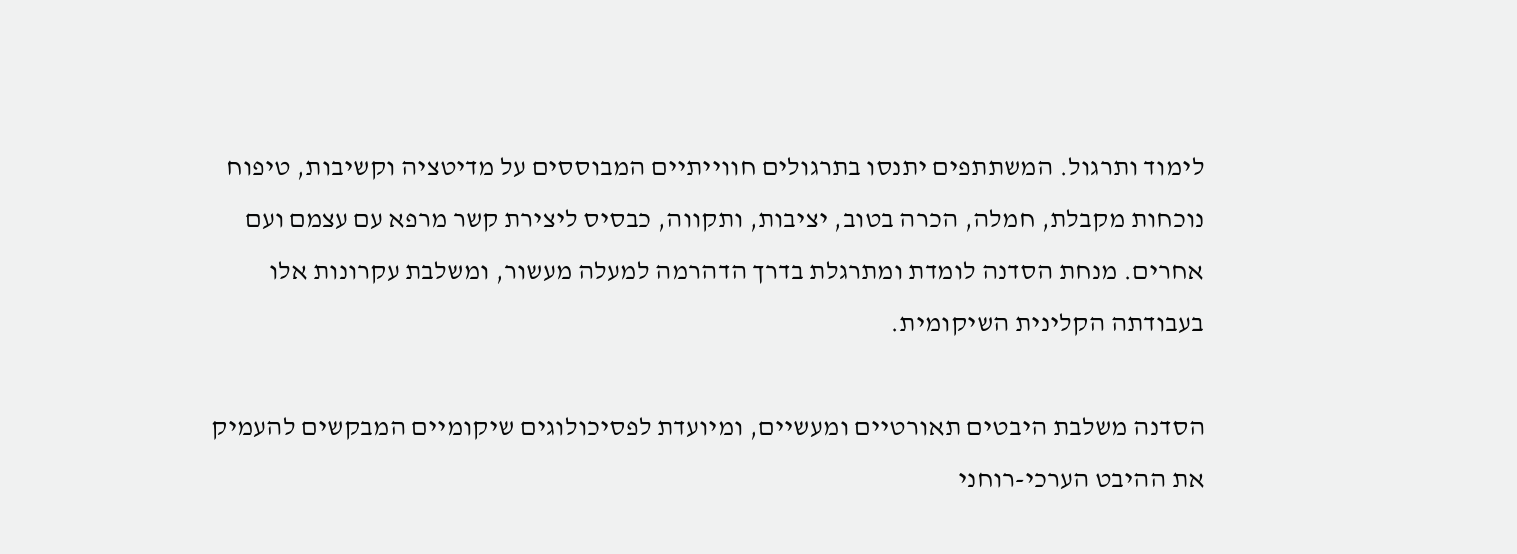לימוד ותרגול. המשתתפים יתנסו בתרגולים חווייתיים המבוססים על מדיטציה וקשיבות, טיפוח נוכחות מקבלת, חמלה, הכרה בטוב, יציבות, ותקווה, כבסיס ליצירת קשר מרפא עם עצמם ועם אחרים. מנחת הסדנה לומדת ומתרגלת בדרך הדהרמה למעלה מעשור, ומשלבת עקרונות אלו בעבודתה הקלינית השיקומית.

הסדנה משלבת היבטים תאורטיים ומעשיים, ומיועדת לפסיכולוגים שיקומיים המבקשים להעמיק את ההיבט הערכי-רוחני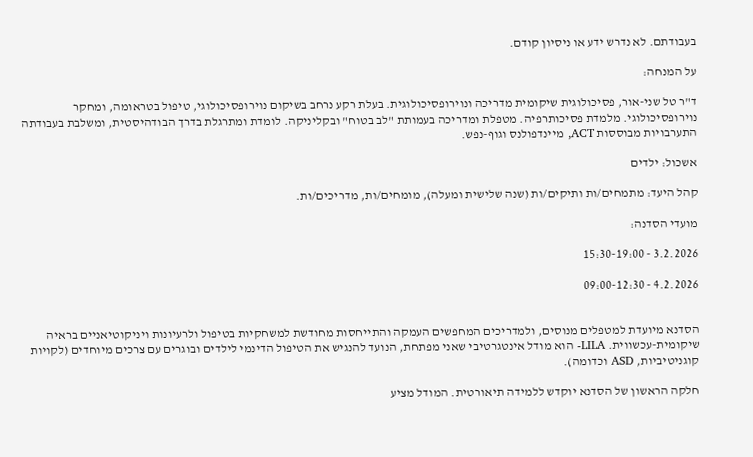בעבודתם. לא נדרש ידע או ניסיון קודם.

על המנחה:

ד"ר טל שני-אור, פסיכולוגית שיקומית מדריכה ונוירופסיכולוגית. בעלת רקע נרחב בשיקום נוירופסיכולוגי, טיפול בטראומה, ומחקר נוירופסיכולוגי. מלמדת פסיכותרפיה. מטפלת ומדריכה בעמותת "לב בטוח" ובקליניקה. לומדת ומתרגלת בדרך הבודהיסטית, ומשלבת בעבודתה התערבויות מבוססות ACT, מיינדפולנס וגוף-נפש.

אשכול: ילדים

קהל היעד: מתמחים/ות ותיקים/ות (שנה שלישית ומעלה), מומחים/ות, מדריכים/ות.

מועדי הסדנה:

3.2.2026 - 15:30-19:00

4.2.2026 - 09:00-12:30


הסדנא מיועדת למטפלים מנוסים, ולמדריכים המחפשים העמקה והתייחסות מחודשת למשחקיות בטיפול ולרעיונות ויניקוטיאניים בראיה שיקומית-עכשווית. LILA- הוא מודל אינטגרטיבי שאני מפתחת, הנועד להנגיש את הטיפול הדינמי לילדים ובוגרים עם צרכים מיוחדים (לקויות קוגניטיביות, ASD וכדומה).

חלקה הראשון של הסדנא יוקדש ללמידה תיאורטית. המודל מציע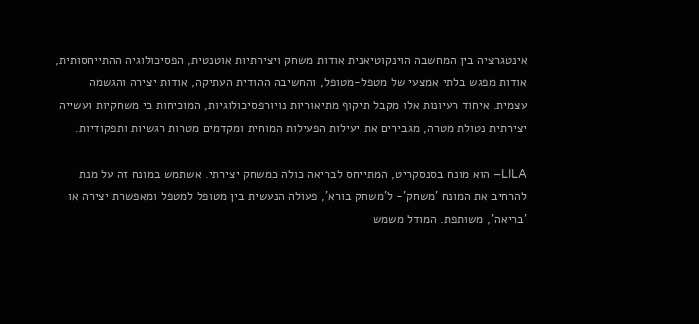אינטגרציה בין המחשבה הוינקוטיאנית אודות משחק ויצירתיות אוטנטית, הפסיכולוגיה ההתייחסותית, אודות מפגש בלתי אמצעי של מטפל-מטופל, והחשיבה ההודית העתיקה, אודות יצירה והגשמה עצמית. איחוד רעיונות אלו מקבל תיקוף מתיאוריות נויורפסיכולוגיות, המוכיחות כי משחקיות ועשייה יצירתית נטולת מטרה, מגבירים את יעילות הפעילות המוחית ומקדמים מטרות רגשיות ותפקודיות.

LILA– הוא מונח בסנסקריט, המתייחס לבריאה כולה כמשחק יצירתי. אשתמש במונח זה על מנת להרחיב את המונח 'משחק'- ל'משחק בורא', פעולה הנעשית בין מטופל למטפל ומאפשרת יצירה או 'בריאה', משותפת. המודל משמש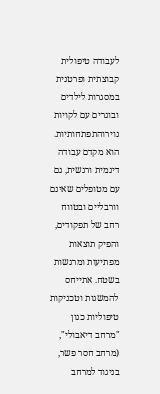לעבודה טיפולית קבוצתית ופרטנית במסגרות לילדים ובוגרים עם לקויות נוירוהתפתחותיות. הוא מקדם עבודה דינמית ורגשית, גם עם מטופלים שאינם וורבליים ובטווח רחב של תפקודים, והפיק תוצאות מפתיעות ומרגשות בשטח. אתייחס להמשגות וטכניקות טיפוליות כגון "מרחב דיאבולי", (מרחב חסר פשר, בניגוד למרחב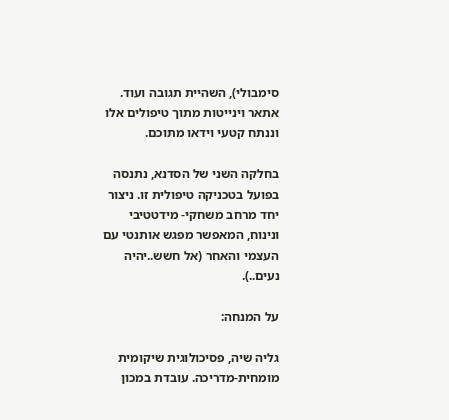סימבולי), השהיית תגובה ועוד. אתאר וינייטות מתוך טיפולים אלו וננתח קטעי וידאו מתוכם.

בחלקה השני של הסדנא, נתנסה בפועל בטכניקה טיפולית זו. ניצור יחד מרחב משחקי- מידטטיבי ונינוח, המאפשר מפגש אותנטי עם העצמי והאחר (אל חשש..יהיה נעים..).

על המנחה:

גליה שיה, פסיכולוגית שיקומית מומחית-מדריכה. עובדת במכון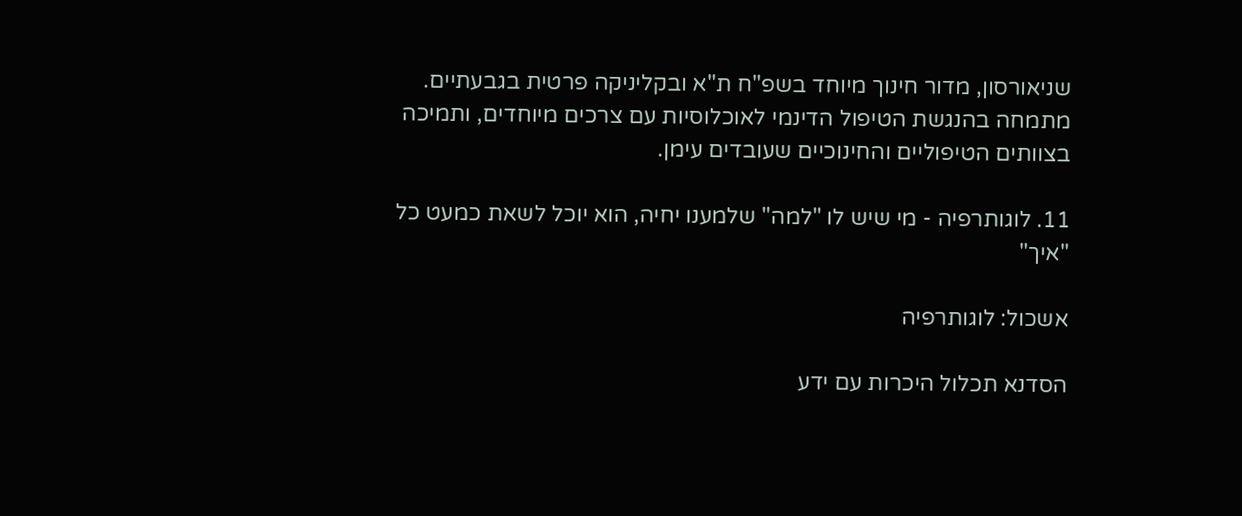שניאורסון, מדור חינוך מיוחד בשפ"ח ת"א ובקליניקה פרטית בגבעתיים. מתמחה בהנגשת הטיפול הדינמי לאוכלוסיות עם צרכים מיוחדים, ותמיכה בצוותים הטיפוליים והחינוכיים שעובדים עימן.

11. לוגותרפיה - מי שיש לו "למה" שלמענו יחיה, הוא יוכל לשאת כמעט כל "איך"

אשכול: לוגותרפיה

הסדנא תכלול היכרות עם ידע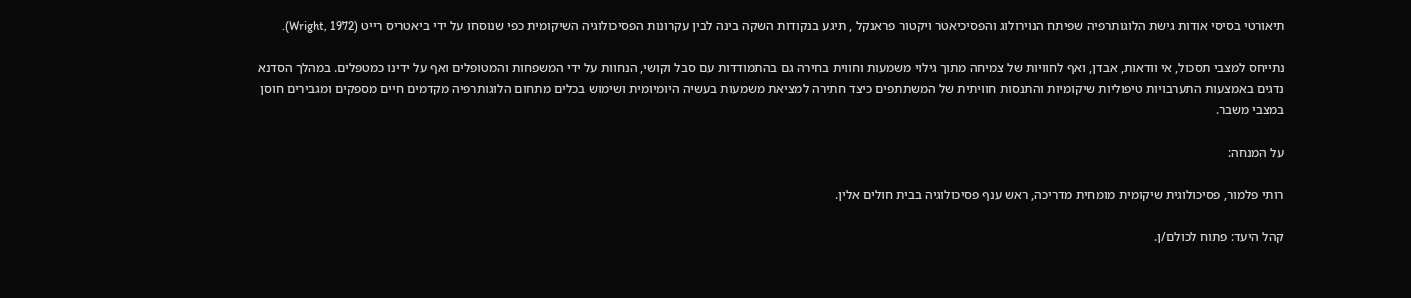תיאורטי בסיסי אודות גישת הלוגותרפיה שפיתח הנוירולוג והפסיכיאטר ויקטור פראנקל , תיגע בנקודות השקה בינה לבין עקרונות הפסיכולוגיה השיקומית כפי שנוסחו על ידי ביאטריס רייט (Wright, 1972).

נתייחס למצבי תסכול, אי וודאות, אבדן, ואף לחוויות של צמיחה מתוך גילוי משמעות וחווית בחירה גם בהתמודדות עם סבל וקושי, הנחוות על ידי המשפחות והמטופלים ואף על ידינו כמטפלים. במהלך הסדנא נדגים באמצעות התערבויות טיפוליות שיקומיות והתנסות חוויתית של המשתתפים כיצד חתירה למציאת משמעות בעשיה היומיומית ושימוש בכלים מתחום הלוגותרפיה מקדמים חיים מספקים ומגבירים חוסן במצבי משבר.

על המנחה:

רותי פלמור, פסיכולוגית שיקומית מומחית מדריכה, ראש ענף פסיכולוגיה בבית חולים אלין.

קהל היעד: פתוח לכולם/ן.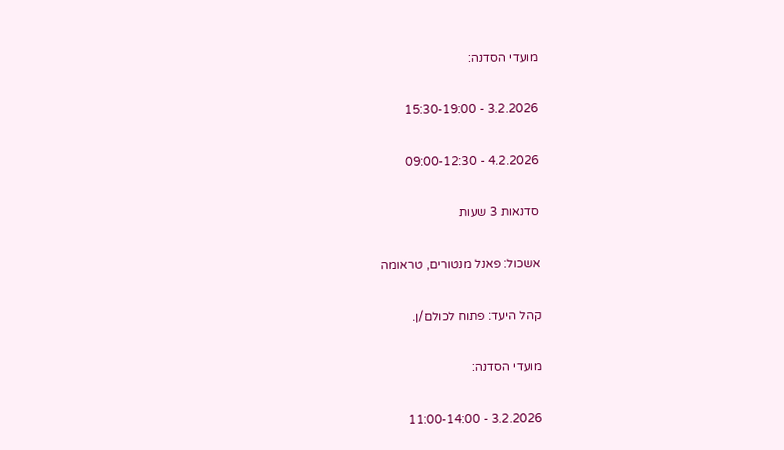מועדי הסדנה:

3.2.2026 - 15:30-19:00

4.2.2026 - 09:00-12:30

סדנאות 3 שעות

אשכול: פאנל מנטורים, טראומה

קהל היעד: פתוח לכולם/ן.

מועדי הסדנה:

3.2.2026 - 11:00-14:00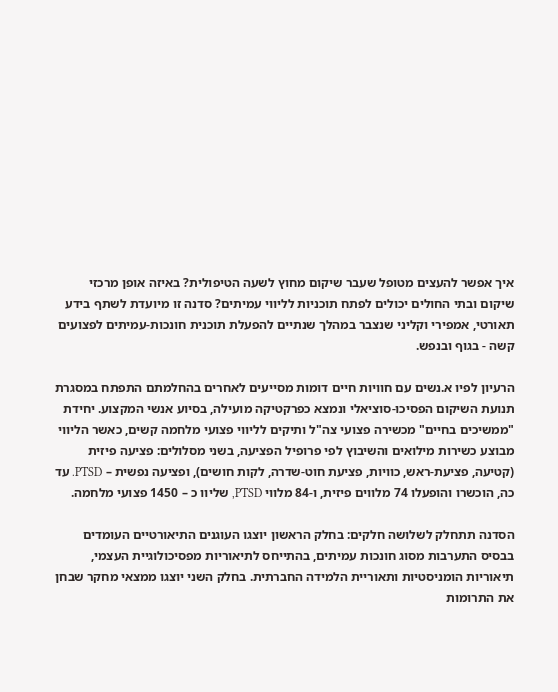איך אפשר להעצים מטופל שעבר שיקום מחוץ לשעה הטיפולית? באיזה אופן מרכזי שיקום ובתי החולים יכולים לפתח תוכניות לליווי עמיתים? סדנה זו מיועדת לשתף בידע תאורטי, אמפירי וקליני שנצבר במהלך שנתיים להפעלת תוכנית חונכות-עמיתים לפצועים קשה - בגוף ובנפש.

הרעיון לפיו א.נשים עם חוויות חיים דומות מסייעים לאחרים בהחלמתם התפתח במסגרת תנועת השיקום הפסיכו-סוציאלי ונמצא כפרקטיקה מועילה, בסיוע אנשי המקצוע. יחידת "ממשיכים בחיים" מכשירה פצועי צה"ל ותיקים לליווי פצועי מלחמה קשים, כאשר הליווי מבוצע כשירות מילואים והשיבוץ לפי פרופיל הפציעה, בשני מסלולים: פציעה פיזית (קטיעה, פציעת-ראש, כוויות, פציעת חוט-שדרה, לקות חושים), ופציעה נפשית – PTSD. עד כה, הוכשרו והופעלו 74 מלווים פיזית, ו-84 מלווי PTSD, שליוו כ – 1450 פצועי מלחמה.

הסדנה תתחלק לשלושה חלקים: בחלק הראשון יוצגו העוגנים התיאורטיים העומדים בבסיס התערבות מסוג חונכות עמיתים, בהתייחס לתיאוריות מפסיכולוגיית העצמי, תיאוריות הומניסטיות ותאוריית הלמידה החברתית. בחלק השני יוצגו ממצאי מחקר שבחן את התרומות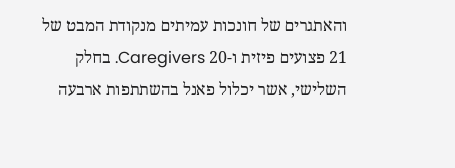והאתגרים של חונכות עמיתים מנקודת המבט של 21 פצועים פיזית ו-20 Caregivers. בחלק השלישי, אשר יכלול פאנל בהשתתפות ארבעה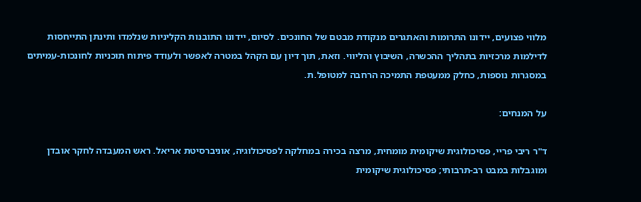מלווי פצועים, יידונו התרומות והאתגרים מנקודת מבטם של החונכים. לסיום, יידונו התובנות הקליניות שנלמדו ותינתן התייחסות לדילמות מרכזיות בתהליך ההכשרה, השיבוץ והליווי. וזאת, תוך דיון עם הקהל במטרה לאפשר ולעודד פיתוח תוכניות לחונכות-עמיתים במסגרות נוספות, כחלק ממעטפת התמיכה הרחבה למטופל.ת.

על המנחים:

ד"ר ריבי פריי, פסיכולוגית שיקומית מומחית, מרצה בכירה במחלקה לפסיכולוגיה, אוניברסיטת אריאל. ראש המעבדה לחקר אובדן ומוגבלות במבט רב-תרבותי; פסיכולוגית שיקומית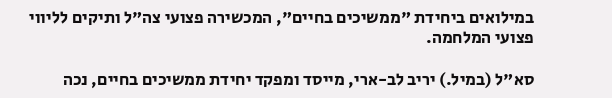במילואים ביחידת "ממשיכים בחיים", המכשירה פצועי צה"ל ותיקים לליווי פצועי המלחמה.

סא"ל (במיל.) יריב לב-ארי, מייסד ומפקד יחידת ממשיכים בחיים, נכה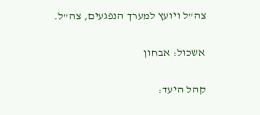צה"ל ויועץ למערך הנפגעים, צה"ל.

אשכול: אבחון

קהל היעד: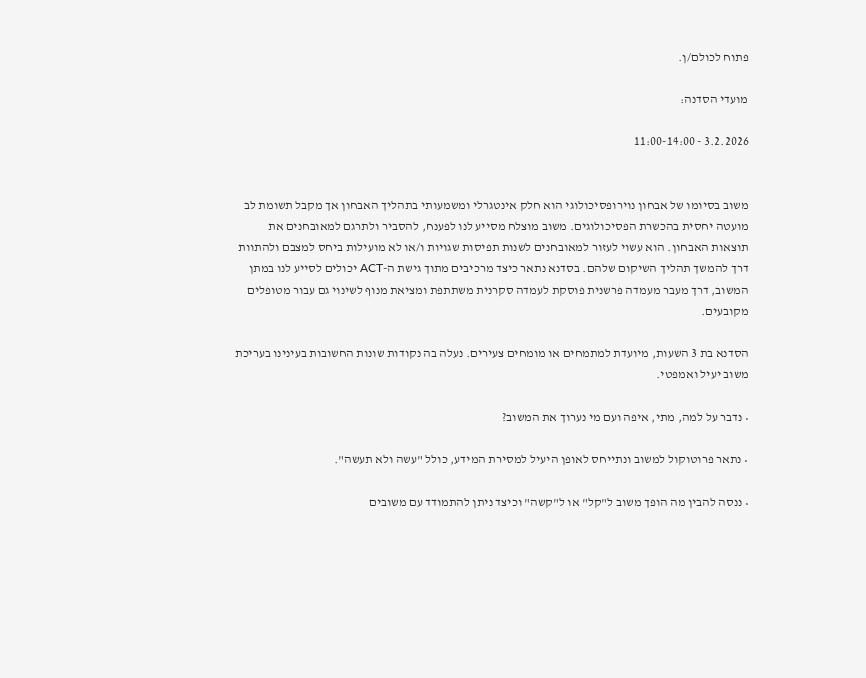פתוח לכולם/ן.

מועדי הסדנה:

3.2.2026 - 11:00-14:00


משוב בסיומו של אבחון נוירופסיכולוגי הוא חלק אינטגרלי ומשמעותי בתהליך האבחון אך מקבל תשומת לב מועטה יחסית בהכשרת הפסיכולוגים. משוב מוצלח מסייע לנו לפענח, להסביר ולתרגם למאובחנים את תוצאות האבחון. הוא עשוי לעזור למאובחנים לשנות תפיסות שגויות ו/או לא מועילות ביחס למצבם ולהתוות דרך להמשך תהליך השיקום שלהם. בסדנא נתאר כיצד מרכיבים מתוך גישת ה-ACT יכולים לסייע לנו במתן המשוב, דרך מעבר מעמדה פרשנית פוסקת לעמדה סקרנית משתתפת ומציאת מנוף לשינוי גם עבור מטופלים מקובעים.

הסדנא בת 3 השעות, מיועדת למתמחים או מומחים צעירים. נעלה בה נקודות שונות החשובות בעינינו בעריכת משוב יעיל ואמפטי.

• נדבר על למה, מתי, איפה ועם מי נערוך את המשוב?

• נתאר פרוטוקול למשוב ונתייחס לאופן היעיל למסירת המידע, כולל "עשה ולא תעשה".

• ננסה להבין מה הופך משוב ל"קל" או ל"קשה" וכיצד ניתן להתמודד עם משובים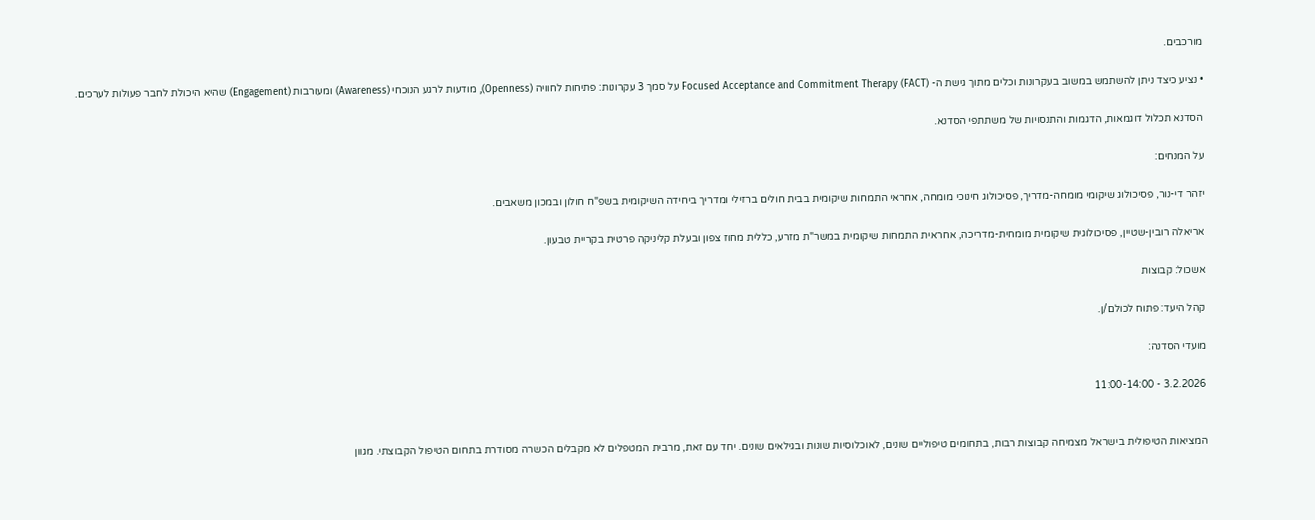מורכבים.

• נציע כיצד ניתן להשתמש במשוב בעקרונות וכלים מתוך גישת ה- Focused Acceptance and Commitment Therapy (FACT) על סמך 3 עקרונות: פתיחות לחוויה (Openness), מודעות לרגע הנוכחי (Awareness) ומעורבות (Engagement) שהיא היכולת לחבר פעולות לערכים.

הסדנא תכלול דוגמאות, הדגמות והתנסויות של משתתפי הסדנא.

על המנחים:

יזהר די-נור, פסיכולוג שיקומי מומחה-מדריך, פסיכולוג חינוכי מומחה, אחראי התמחות שיקומית בבית חולים ברזילי ומדריך ביחידה השיקומית בשפ"ח חולון ובמכון משאבים.

אריאלה רובין-שטיין, פסיכולוגית שיקומית מומחית-מדריכה, אחראית התמחות שיקומית במשר"ת מזרע, כללית מחוז צפון ובעלת קליניקה פרטית בקריית טבעון.

אשכול: קבוצות

קהל היעד: פתוח לכולם/ן.

מועדי הסדנה:

3.2.2026 - 11:00-14:00


המציאות הטיפולית בישראל מצמיחה קבוצות רבות, בתחומים טיפוליים שונים, לאוכלוסיות שונות ובגילאים שונים. יחד עם זאת, מרבית המטפלים לא מקבלים הכשרה מסודרת בתחום הטיפול הקבוצתי. מגוון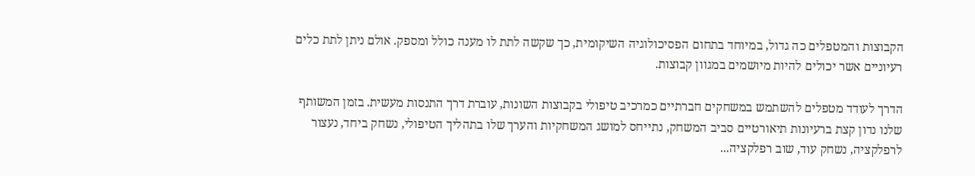הקבוצות והמטפלים כה גדול, במיוחד בתחום הפסיכולוגיה השיקומית, כך שקשה לתת לו מענה כולל ומספק. אולם ניתן לתת כלים רעיוניים אשר יכולים להיות מיושמים במגוון קבוצות.

הדרך לעודד מטפלים להשתמש במשחקים חברתיים כמרכיב טיפולי בקבוצות השונות, עוברת דרך התנסות מעשית. בזמן המשותף שלנו נדון קצת ברעיונות תיאורטיים סביב המשחק, נתייחס למושג המשחקיות והערך שלו בתהליך הטיפולי, נשחק ביחד, נעצור לרפלקציה, נשחק עוד, שוב רפלקציה...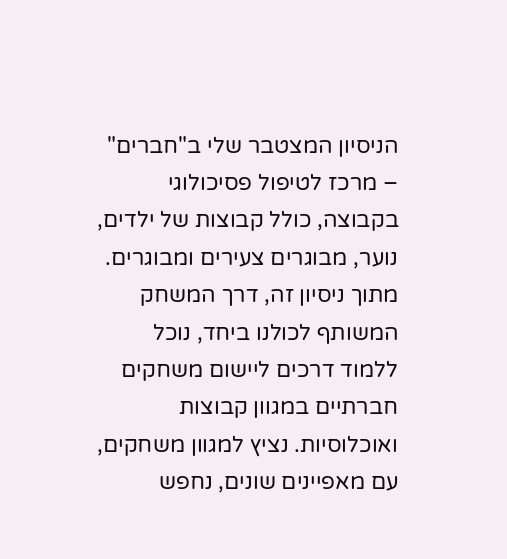הניסיון המצטבר שלי ב"חברים" – מרכז לטיפול פסיכולוגי בקבוצה, כולל קבוצות של ילדים, נוער, מבוגרים צעירים ומבוגרים. מתוך ניסיון זה, דרך המשחק המשותף לכולנו ביחד, נוכל ללמוד דרכים ליישום משחקים חברתיים במגוון קבוצות ואוכלוסיות. נציץ למגוון משחקים, עם מאפיינים שונים, נחפש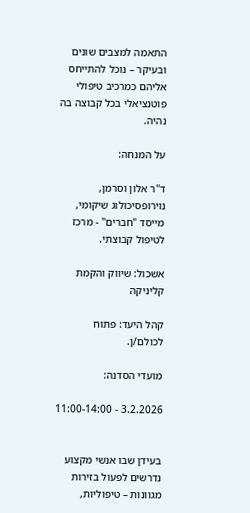התאמה למצבים שונים ובעיקר – נוכל להתייחס אליהם כמרכיב טיפולי פוטנציאלי בכל קבוצה בה נהיה.

על המנחה:

ד"ר אלון וסרמן, נוירופסיכולוג שיקומי, מייסד "חברים" - מרכז לטיפול קבוצתי.

אשכול: שיווק והקמת קליניקה

קהל היעד: פתוח לכולם/ן.

מועדי הסדנה:

3.2.2026 - 11:00-14:00


בעידן שבו אנשי מקצוע נדרשים לפעול בזירות מגוונות – טיפוליות,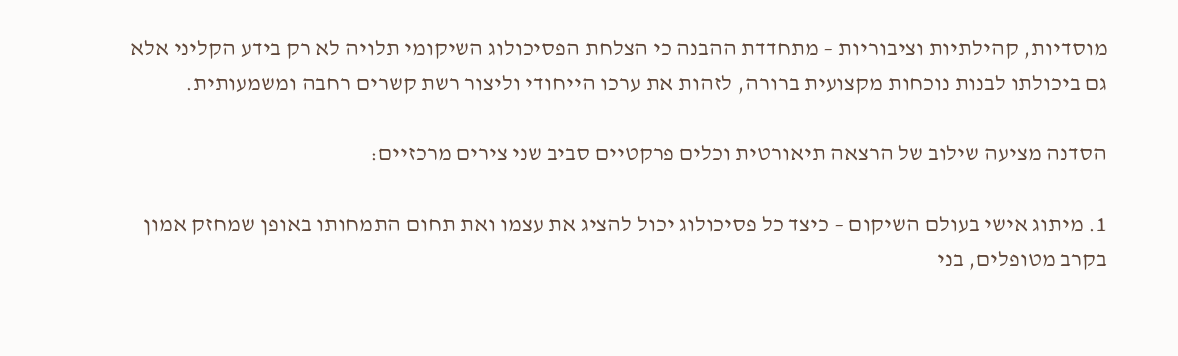מוסדיות, קהילתיות וציבוריות – מתחדדת ההבנה כי הצלחת הפסיכולוג השיקומי תלויה לא רק בידע הקליני אלא גם ביכולתו לבנות נוכחות מקצועית ברורה, לזהות את ערכו הייחודי וליצור רשת קשרים רחבה ומשמעותית.

הסדנה מציעה שילוב של הרצאה תיאורטית וכלים פרקטיים סביב שני צירים מרכזיים:

1. מיתוג אישי בעולם השיקום – כיצד כל פסיכולוג יכול להציג את עצמו ואת תחום התמחותו באופן שמחזק אמון בקרב מטופלים, בני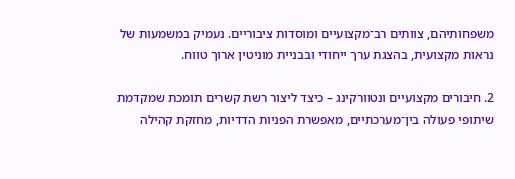משפחותיהם, צוותים רב־מקצועיים ומוסדות ציבוריים. נעמיק במשמעות של נראות מקצועית, בהצגת ערך ייחודי ובבניית מוניטין ארוך טווח.

2. חיבורים מקצועיים ונטוורקינג – כיצד ליצור רשת קשרים תומכת שמקדמת שיתופי פעולה בין־מערכתיים, מאפשרת הפניות הדדיות, מחזקת קהילה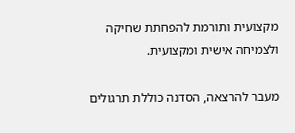מקצועית ותורמת להפחתת שחיקה ולצמיחה אישית ומקצועית.

מעבר להרצאה, הסדנה כוללת תרגולים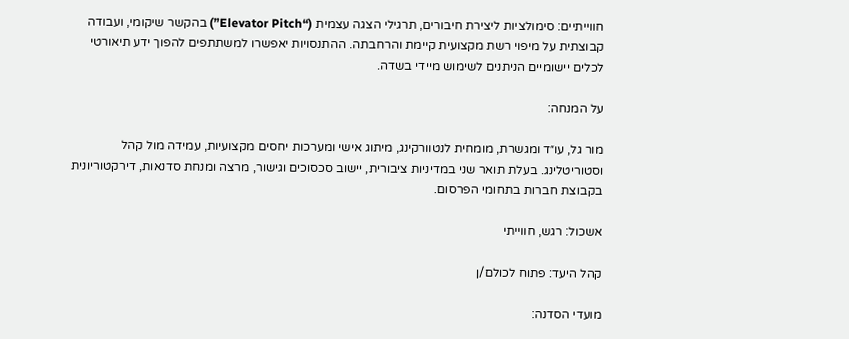חווייתיים: סימולציות ליצירת חיבורים, תרגילי הצגה עצמית (“Elevator Pitch”) בהקשר שיקומי, ועבודה קבוצתית על מיפוי רשת מקצועית קיימת והרחבתה. ההתנסויות יאפשרו למשתתפים להפוך ידע תיאורטי לכלים יישומיים הניתנים לשימוש מיידי בשדה.

על המנחה:

מור גל, עו״ד ומגשרת, מומחית לנטוורקינג, מיתוג אישי ומערכות יחסים מקצועיות, עמידה מול קהל וסטוריטלינג. בעלת תואר שני במדיניות ציבורית, יישוב סכסוכים וגישור, מרצה ומנחת סדנאות, דירקטוריונית בקבוצת חברות בתחומי הפרסום.

אשכול: רגש, חווייתי

קהל היעד: פתוח לכולם/ן

מועדי הסדנה: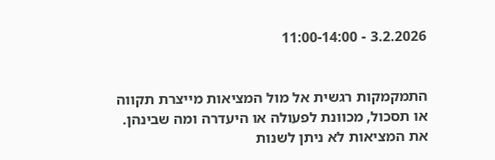3.2.2026 - 11:00-14:00


התמקמקות רגשית אל מול המציאות מייצרת תקווה או תסכול, מכוונת לפעולה או היעדרה ומה שבינהן. את המציאות לא ניתן לשנות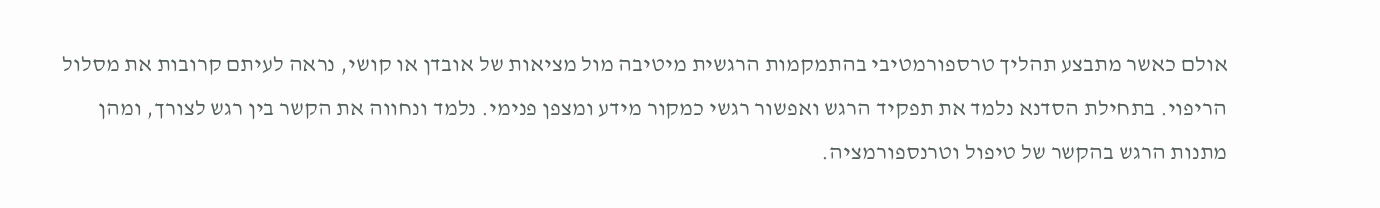אולם כאשר מתבצע תהליך טרספורמטיבי בהתמקמות הרגשית מיטיבה מול מציאות של אובדן או קושי, נראה לעיתם קרובות את מסלול הריפוי. בתחילת הסדנא נלמד את תפקיד הרגש ואפשור רגשי כמקור מידע ומצפן פנימי. נלמד ונחווה את הקשר בין רגש לצורך, ומהן מתנות הרגש בהקשר של טיפול וטרנספורמציה.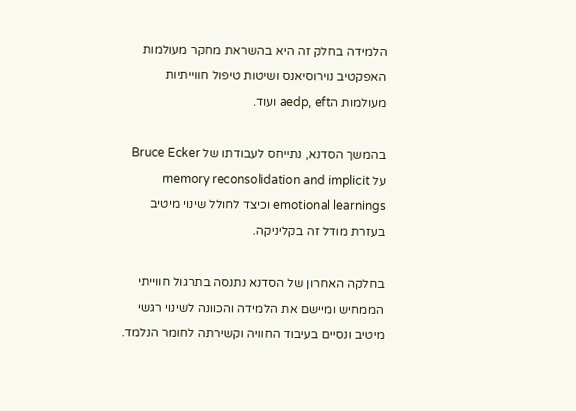הלמידה בחלק זה היא בהשראת מחקר מעולמות האפקטיב נוירוסיאנס ושיטות טיפול חווייתיות מעולמות הaedp, eft ועוד.

בהמשך הסדנא, נתייחס לעבודתו של Bruce Ecker על memory reconsolidation and implicit emotional learnings וכיצד לחולל שינוי מיטיב בעזרת מודל זה בקליניקה.

בחלקה האחרון של הסדנא נתנסה בתרגול חווייתי הממחיש ומיישם את הלמידה והכוונה לשינוי רגשי מיטיב ונסיים בעיבוד החוויה וקשירתה לחומר הנלמד.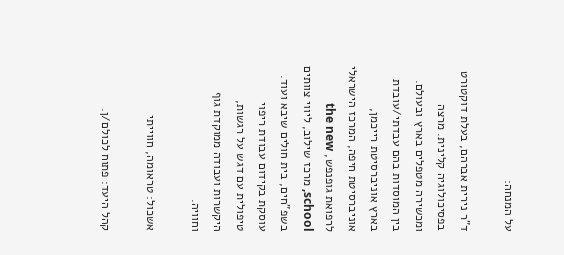על המנחה:

ד"ר נירית אברהם, בעלת דוקטורט בפסיכולוגיה קלינית. מרצה ומכשירה מטפלים בארץ ובעולם. בין המוסדות בהם עבדתי/עובדת בארץ אוניברסיטת רייכמן, אוניברסיטת חיפה, המרכז הישראלי לרפואת גופנפש, the new school, מרכז שילוב, ליווי צוותים בשפ"חים, בית חולים שיבא ועוד. עוסקת בקידום עבודת ריפוי טיפולית עם דגש על רגשות, היקשרות ועבודה ממוקדת גוף וחוויה.

אשכול: טראומה, חווייתי

קהל היעד: פתוח לכולם/ן.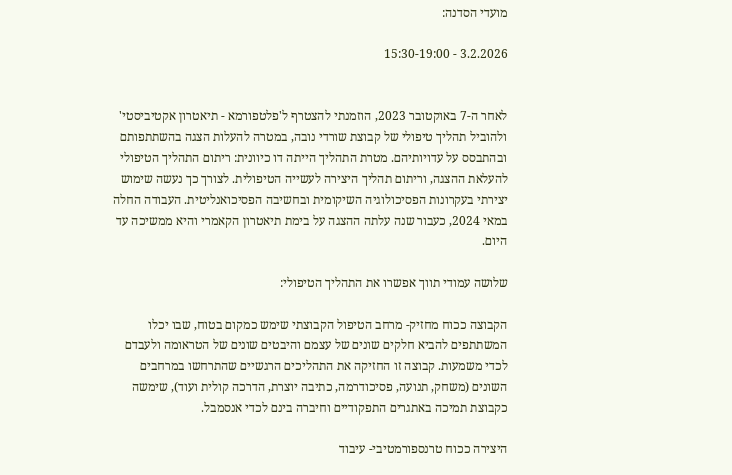מועדי הסדנה:

3.2.2026 - 15:30-19:00


לאחר ה-7 באוקטובר 2023, הוזמנתי להצטרף ל'פלטפורמא - תיאטרון אקטיביסטי' ולהוביל תהליך טיפולי של קבוצת שורדי נובה, במטרה להעלות הצגה בהשתתפותם ובהתבסס על עדויותיהם. מטרת התהליך הייתה דו כיוונית: ריתום התהליך הטיפולי להעלאת ההצגה, וריתום תהליך היצירה לעשייה הטיפולית. לצורך כך נעשה שימוש יצירתי בעקרונות הפסיכולוגיה השיקומית ובחשיבה הפסיכואנליטית. העבודה החלה במאי 2024, כעבור שנה עלתה ההצגה על בימת תיאטרון הקאמרי והיא ממשיכה עד היום.

שלושה עמודי תווך אפשרו את התהליך הטיפולי:

הקבוצה ככוח מחזיק- מרחב הטיפול הקבוצתי שימש כמקום בטוח, שבו יכלו המשתתפים להביא חלקים שונים של עצמם והיבטים שונים של הטראומה ולעבדם לכדי משמעות. קבוצה זו החזיקה את התהליכים הרגשיים שהתרחשו במרחבים השונים (משחק, תנועה, פסיכודרמה, כתיבה יוצרת, הדרכה קולית ועוד), שימשה כקבוצת תמיכה באתגרים התפקודיים וחיברה בינם לכדי אנסמבל.

היצירה ככוח טרנספורמטיבי- עיבוד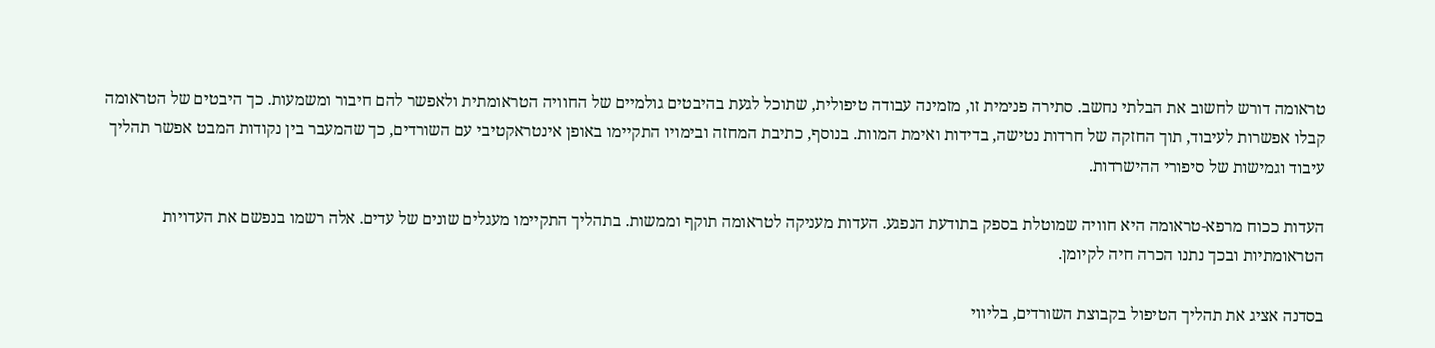טראומה דורש לחשוב את הבלתי נחשב. סתירה פנימית זו, מזמינה עבודה טיפולית, שתוכל לגעת בהיבטים גולמיים של החוויה הטראומתית ולאפשר להם חיבור ומשמעות. כך היבטים של הטראומה קבלו אפשרות לעיבוד, תוך החזקה של חרדות נטישה, בדידות ואימת המוות. בנוסף, כתיבת המחזה ובימויו התקיימו באופן אינטראקטיבי עם השורדים, כך שהמעבר בין נקודות המבט אפשר תהליך עיבוד וגמישות של סיפורי ההישרדות.

העדות ככוח מרפא-טראומה היא חוויה שמוטלת בספק בתודעת הנפגע. העדות מעניקה לטראומה תוקף וממשות. בתהליך התקיימו מעגלים שונים של עדים. אלה רשמו בנפשם את העדויות הטראומתיות ובכך נתנו הכרה חיה לקיומן.

בסדנה אציג את תהליך הטיפול בקבוצת השורדים, בליווי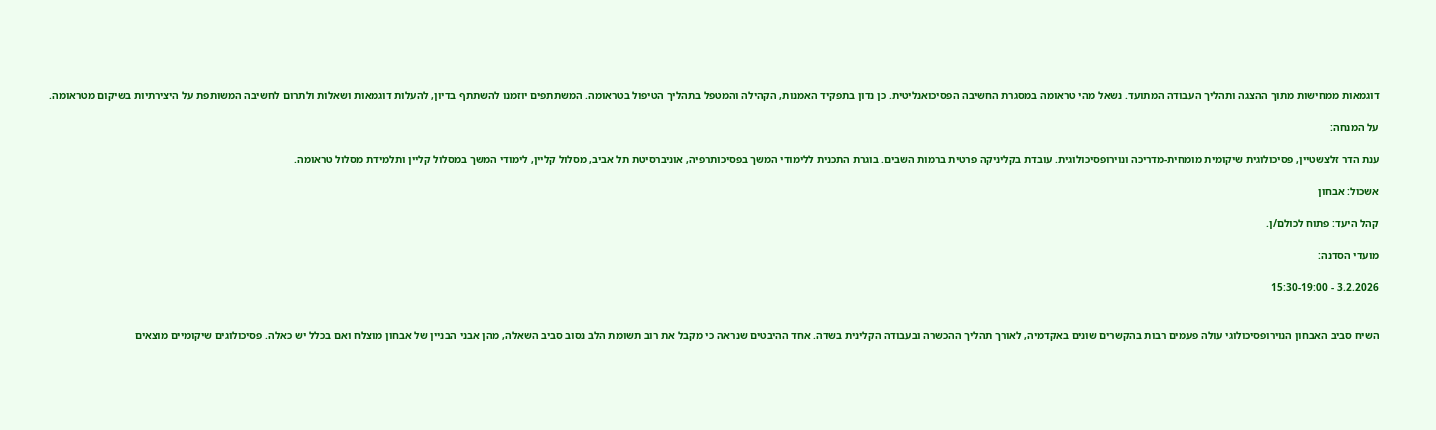דוגמאות ממחישות מתוך ההצגה ותהליך העבודה המתועד. נשאל מהי טראומה במסגרת החשיבה הפסיכואנליטית. כן נדון בתפקיד האמנות, הקהילה והמטפל בתהליך הטיפול בטראומה. המשתתפים יוזמנו להשתתף בדיון, להעלות דוגמאות ושאלות ולתרום לחשיבה המשותפת על היצירתיות בשיקום מטראומה.

על המנחה:

ענת הדר זלצשטיין, פסיכולוגית שיקומית מומחית-מדריכה ונוירופסיכולוגית. עובדת בקליניקה פרטית ברמות השבים. בוגרת התכנית ללימודי המשך בפסיכותרפיה, אוניברסיטת תל אביב, מסלול קליין, לימודי המשך במסלול קליין ותלמידת מסלול טראומה.

אשכול: אבחון

קהל היעד: פתוח לכולם/ן.

מועדי הסדנה:

3.2.2026 - 15:30-19:00


השיח סביב האבחון הנוירופסיכולוגי עולה פעמים רבות בהקשרים שונים באקדמיה, לאורך תהליך ההכשרה ובעבודה הקלינית בשדה. אחד ההיבטים שנראה כי מקבל את רוב תשומת הלב נסוב סביב השאלה, מהן אבני הבניין של אבחון מוצלח ואם בכלל יש כאלה. פסיכולוגים שיקומיים מוצאים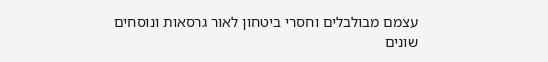עצמם מבולבלים וחסרי ביטחון לאור גרסאות ונוסחים שונים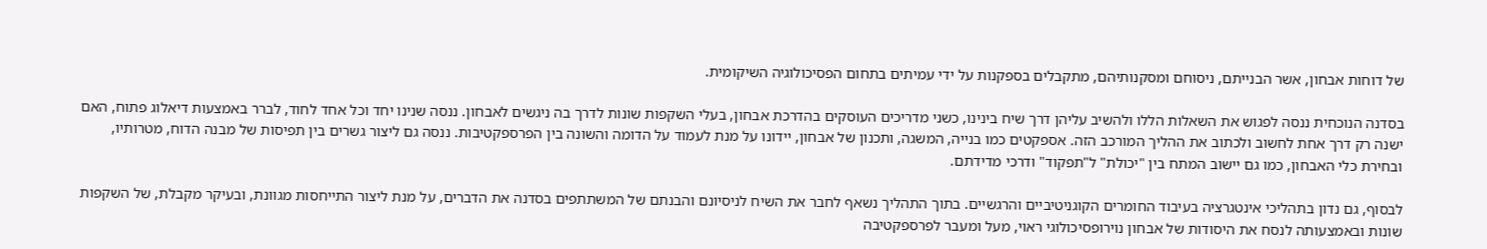של דוחות אבחון, אשר הבנייתם, ניסוחם ומסקנותיהם, מתקבלים בספקנות על ידי עמיתים בתחום הפסיכולוגיה השיקומית.

בסדנה הנוכחית ננסה לפגוש את השאלות הללו ולהשיב עליהן דרך שיח בינינו, כשני מדריכים העוסקים בהדרכת אבחון, בעלי השקפות שונות לדרך בה ניגשים לאבחון. ננסה שנינו יחד וכל אחד לחוד, לברר באמצעות דיאלוג פתוח, האם ישנה רק דרך אחת לחשוב ולכתוב את ההליך המורכב הזה. אספקטים כמו בנייה, המשגה, ותכנון של אבחון, יידונו על מנת לעמוד על הדומה והשונה בין הפרספקטיבות. ננסה גם ליצור גשרים בין תפיסות של מבנה הדוח, מטרותיו, ובחירת כלי האבחון, כמו גם יישוב המתח בין "יכולת" ל"תפקוד" ודרכי מדידתם.

לבסוף, גם נדון בתהליכי אינטגרציה בעיבוד החומרים הקוגניטיביים והרגשיים. בתוך התהליך נשאף לחבר את השיח לניסיונם והבנתם של המשתתפים בסדנה את הדברים, על מנת ליצור התייחסות מגוונת, ובעיקר מקבלת, של השקפות שונות ובאמצעותה לנסח את היסודות של אבחון נוירופסיכולוגי ראוי, מעל ומעבר לפרספקטיבה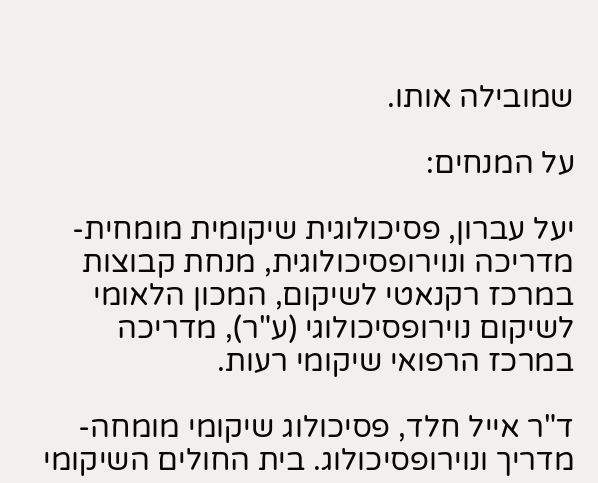שמובילה אותו.

על המנחים:

יעל עברון, פסיכולוגית שיקומית מומחית-מדריכה ונוירופסיכולוגית, מנחת קבוצות במרכז רקנאטי לשיקום, המכון הלאומי לשיקום נוירופסיכולוגי (ע"ר), מדריכה במרכז הרפואי שיקומי רעות.

ד"ר אייל חלד, פסיכולוג שיקומי מומחה-מדריך ונוירופסיכולוג. בית החולים השיקומי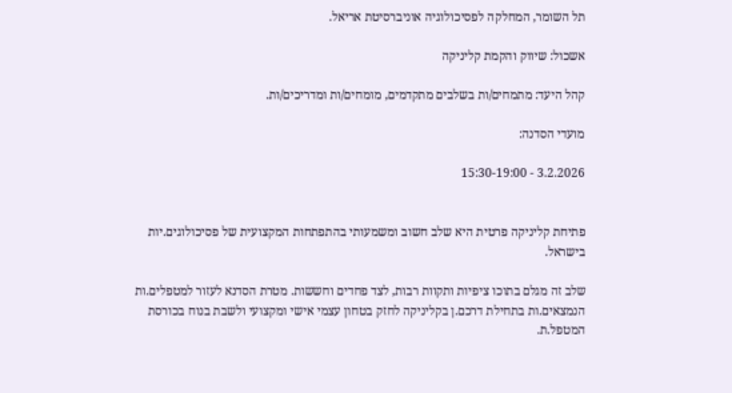תל השומר, המחלקה לפסיכולוגיה אוניברסיטת אריאל.

אשכול: שיווק והקמת קליניקה

קהל היעד: מתמחים/ות בשלבים מתקדמים, מומחים/ות ומדריכים/ות.

מועדי הסדנה:

3.2.2026 - 15:30-19:00


פתיחת קליניקה פרטית היא שלב חשוב ומשמעותי בהתפתחות המקצועית של פסיכולוגים.יות בישראל.

שלב זה מגלם בתוכו ציפיות ותקוות רבות, לצד פחדים וחששות. מטרת הסדנא לעזור למטפלים.ות הנמצאים.ות בתחילת דרכם.ן בקליניקה לחזק בטחון עצמי אישי ומקצועי ולשבת בנוח בכורסת המטפל.ת.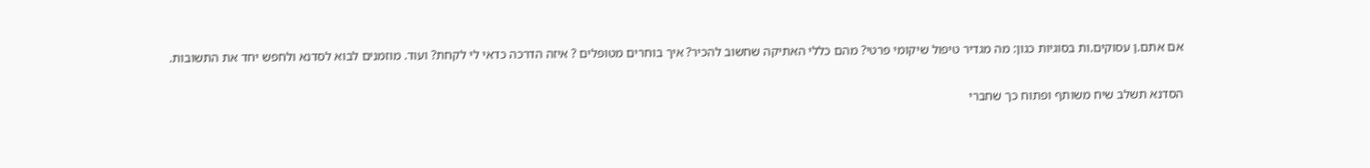אם אתם.ן עסוקים.ות בסוגיות כגון: מה מגדיר טיפול שיקומי פרטי? מהם כללי האתיקה שחשוב להכיר? איך בוחרים מטופלים ? איזה הדרכה כדאי לי לקחת? ועוד. מוזמנים לבוא לסדנא ולחפש יחד את התשובות.

הסדנא תשלב שיח משותף ופתוח כך שחברי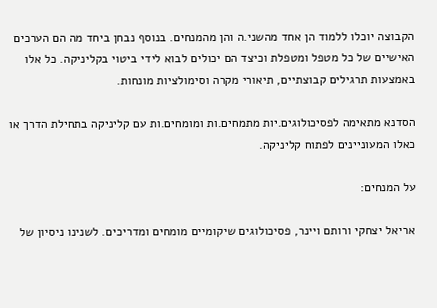הקבוצה יוכלו ללמוד הן אחד מהשני.ה והן מהמנחים. בנוסף נבחן ביחד מה הם הערכים האישיים של כל מטפל ומטפלת וכיצד הם יכולים לבוא לידי ביטוי בקליניקה. כל אלו באמצעות תרגילים קבוצתיים, תיאורי מקרה וסימולציות מונחות.

הסדנא מתאימה לפסיכולוגים.יות מתמחים.ות ומומחים.ות עם קליניקה בתחילת הדרך או כאלו המעוניינים לפתוח קליניקה.

על המנחים:

אריאל יצחקי ורותם ויינר, פסיכולוגים שיקומיים מומחים ומדריכים. לשנינו ניסיון של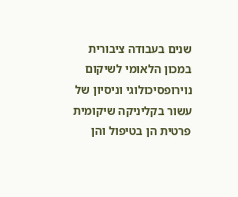שנים בעבודה ציבורית במכון הלאומי לשיקום נוירופסיכולוגי וניסיון של עשור בקליניקה שיקומית פרטית הן בטיפול והן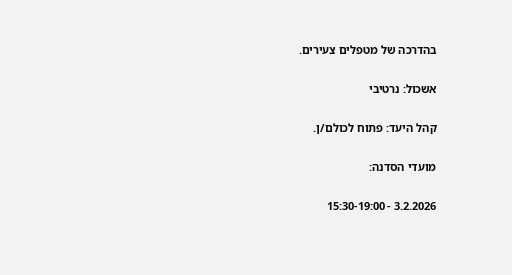בהדרכה של מטפלים צעירים.

אשכול: נרטיבי

קהל היעד: פתוח לכולם/ן.

מועדי הסדנה:

3.2.2026 - 15:30-19:00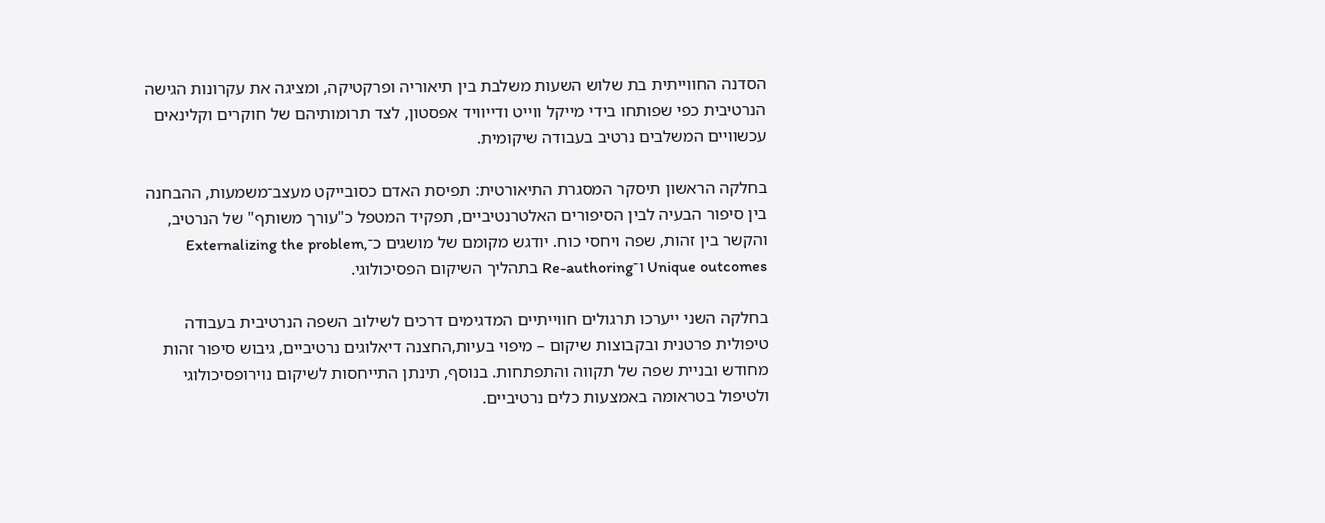הסדנה החווייתית בת שלוש השעות משלבת בין תיאוריה ופרקטיקה, ומציגה את עקרונות הגישה הנרטיבית כפי שפותחו בידי מייקל ווייט ודייוויד אפסטון, לצד תרומותיהם של חוקרים וקלינאים עכשוויים המשלבים נרטיב בעבודה שיקומית.

בחלקה הראשון תיסקר המסגרת התיאורטית: תפיסת האדם כסובייקט מעצב־משמעות, ההבחנה בין סיפור הבעיה לבין הסיפורים האלטרנטיביים, תפקיד המטפל כ"עורך משותף" של הנרטיב, והקשר בין זהות, שפה ויחסי כוח. יודגש מקומם של מושגים כ־Externalizing the problem, Unique outcomes ו־Re-authoring בתהליך השיקום הפסיכולוגי.

בחלקה השני ייערכו תרגולים חווייתיים המדגימים דרכים לשילוב השפה הנרטיבית בעבודה טיפולית פרטנית ובקבוצות שיקום – מיפוי בעיות,החצנה דיאלוגים נרטיביים, גיבוש סיפור זהות מחודש ובניית שפה של תקווה והתפתחות. בנוסף, תינתן התייחסות לשיקום נוירופסיכולוגי ולטיפול בטראומה באמצעות כלים נרטיביים.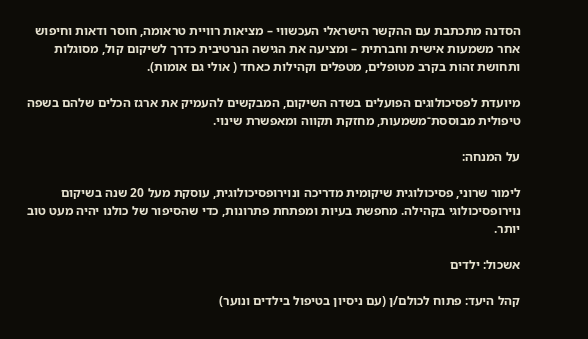הסדנה מתכתבת עם ההקשר הישראלי העכשווי – מציאות רוויית טראומה, חוסר ודאות וחיפוש אחר משמעות אישית וחברתית – ומציעה את הגישה הנרטיבית כדרך לשיקום קול, מסוגלות ותחושת זהות בקרב מטופלים, מטפלים וקהילות כאחד ( אולי גם אומות).

מיועדת לפסיכולוגים הפועלים בשדה השיקום, המבקשים להעמיק את ארגז הכלים שלהם בשפה טיפולית מבוססת־משמעות, מחזקת תקווה ומאפשרת שינוי.

על המנחה:

לימור שרוני, פסיכולוגית שיקומית מדריכה ונוירופסיכולוגית, עוסקת מעל 20 שנה בשיקום נוירופסיכולוגי בקהילה. מחפשת בעיות ומפתחת פתרונות, כדי שהסיפור של כולנו יהיה מעט טוב יותר.

אשכול: ילדים

קהל היעד: פתוח לכולם/ן (עם ניסיון בטיפול בילדים ונוער)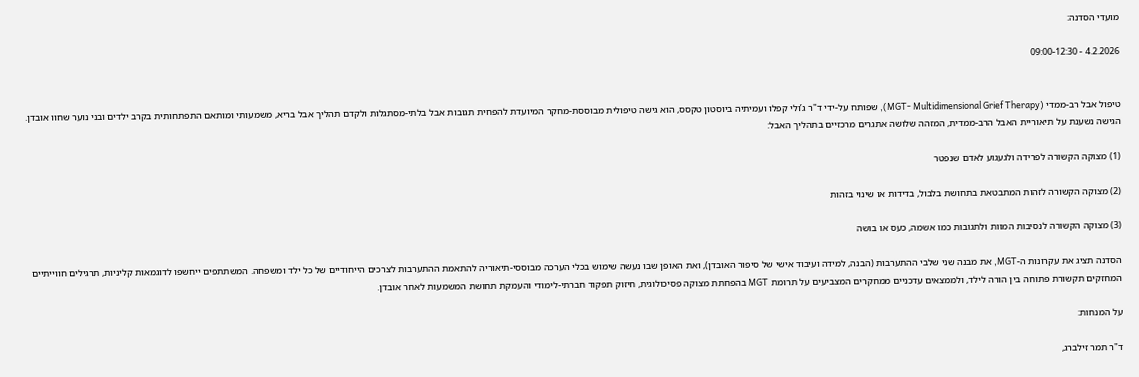מועדי הסדנה:

4.2.2026 - 09:00-12:30


טיפול אבל רב-ממדי (MGT- Multidimensional Grief Therapy), שפותח על-ידי ד"ר ג’ולי קפלו ועמיתיה ביוסטון טקסס, הוא גישה טיפולית מבוססת-מחקר המיועדת להפחית תגובות אבל בלתי-מסתגלות ולקדם תהליך אבל בריא, משמעותי ומותאם התפתחותית בקרב ילדים ובני נוער שחוו אובדן. הגישה נשענת על תיאוריית האבל הרב-ממדית, המזהה שלושה אתגרים מרכזיים בתהליך האבל:

(1) מצוקה הקשורה לפרידה ולגעגוע לאדם שנפטר

(2) מצוקה הקשורה לזהות המתבטאת בתחושת בלבול, בדידות או שינוי בזהות

(3) מצוקה הקשורה לנסיבות המוות ולתגובות כמו אשמה, כעס או בושה

הסדנה תציג את עקרונות ה-MGT, את מבנה שני שלבי ההתערבות (הבנה, למידה ועיבוד אישי של סיפור האובדן), ואת האופן שבו נעשה שימוש בכלי הערכה מבוססי-תיאוריה להתאמת ההתערבות לצרכים הייחודיים של כל ילד ומשפחה. המשתתפים ייחשפו לדוגמאות קליניות, תרגילים חווייתיים המחזקים תקשורת פתוחה בין הורה לילד, ולממצאים עדכניים ממחקרים המצביעים על תרומת MGT בהפחתת מצוקה פסיכולוגית, חיזוק תפקוד חברתי-לימודי והעמקת תחושת המשמעות לאחר אובדן.

על המנחות:

ד"ר תמר זילברג,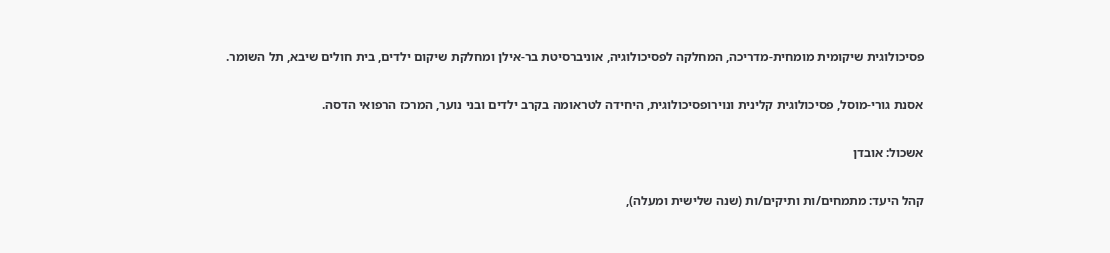פסיכולוגית שיקומית מומחית-מדריכה, המחלקה לפסיכולוגיה, אוניברסיטת בר-אילן ומחלקת שיקום ילדים, בית חולים שיבא, תל השומר.

אסנת גורי-מוסל, פסיכולוגית קלינית ונוירופסיכולוגית, היחידה לטראומה בקרב ילדים ובני נוער, המרכז הרפואי הדסה.

אשכול: אובדן

קהל היעד: מתמחים/ות ותיקים/ות (שנה שלישית ומעלה),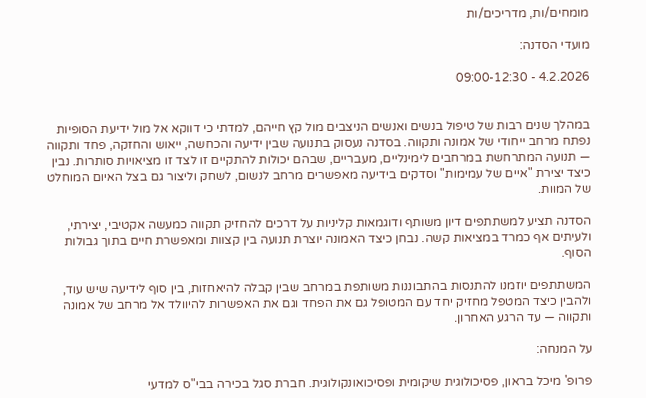מומחים/ות, מדריכים/ות

מועדי הסדנה:

4.2.2026 - 09:00-12:30


במהלך שנים רבות של טיפול בנשים ואנשים הניצבים מול קץ חייהם, למדתי כי דווקא אל מול ידיעת הסופיות נפתח מרחב ייחודי של אמונה ותקווה. בסדנה נעסוק בתנועה שבין ידיעה והכחשה, ייאוש והחזקה, פחד ותקווה — תנועה המתרחשת במרחבים לימינליים, מעבריים, שבהם יכולות להתקיים זו לצד זו מציאויות סותרות. נבין כיצד יצירת "איים של עמימות" וסדקים בידיעה מאפשרים מרחב לנשום, לשחק וליצור גם בצל האיום המוחלט של המוות.

הסדנה תציע למשתתפים דיון משותף ודוגמאות קליניות על דרכים להחזיק תקווה כמעשה אקטיבי, יצירתי, ולעיתים אף כמרד במציאות קשה. נבחן כיצד האמונה יוצרת תנועה בין קצוות ומאפשרת חיים בתוך גבולות הסוף.

המשתתפים יוזמנו להתנסות בהתבוננות משותפת במרחב שבין קבלה להיאחזות, בין סוף לידיעה שיש עוד, ולהבין כיצד המטפל מחזיק יחד עם המטופל גם את הפחד וגם את האפשרות להיוולד אל מרחב של אמונה ותקווה — עד הרגע האחרון.

על המנחה:

פרופ' מיכל בראון, פסיכולוגית שיקומית ופסיכואונקולוגית. חברת סגל בכירה בבי"ס למדעי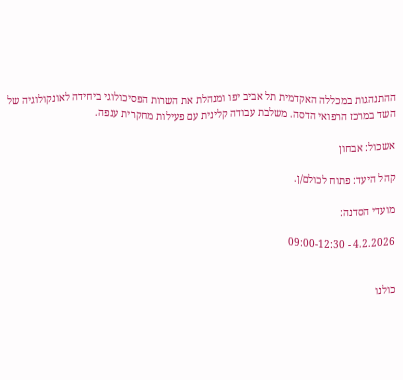ההתנהגות במכללה האקדמית תל אביב יפו ומנהלת את השרות הפסיכולוגי ביחידה לאונקולוגיה של השד במרכז הרפואי הדסה. משלבת עבודה קלינית עם פעילות מחקרית ענפה.

אשכול: אבחון

קהל היעד: פתוח לכולם/ן.

מועדי הסדנה:

4.2.2026 - 09:00-12:30


כולנו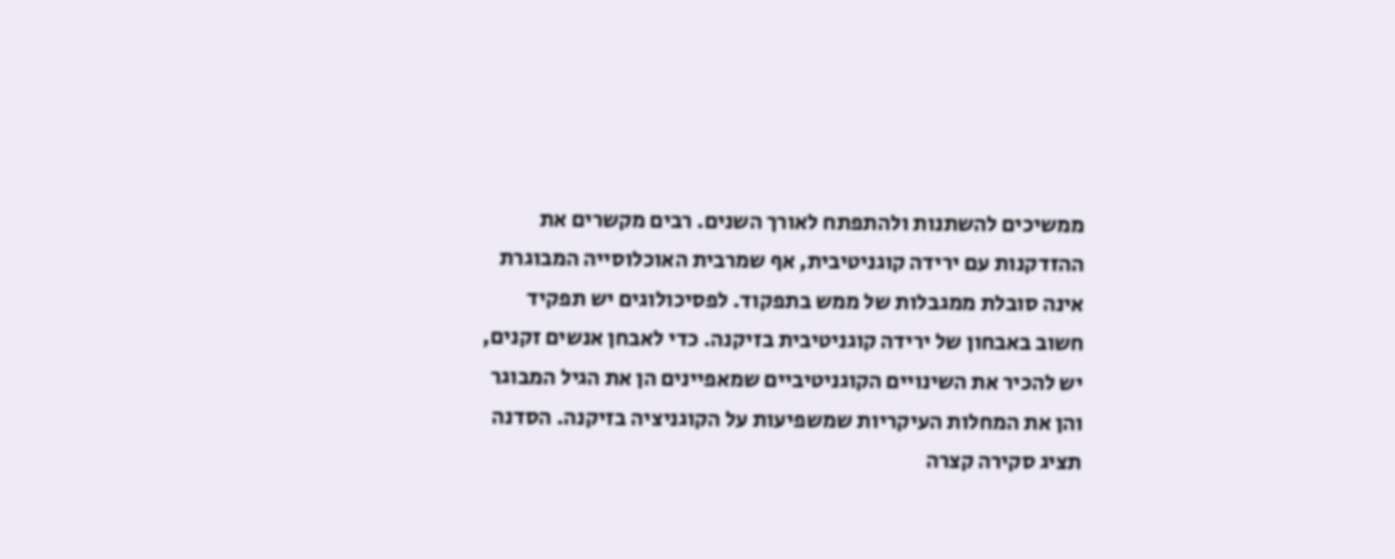ממשיכים להשתנות ולהתפתח לאורך השנים. רבים מקשרים את ההזדקנות עם ירידה קוגניטיבית, אף שמרבית האוכלוסייה המבוגרת אינה סובלת ממגבלות של ממש בתפקוד. לפסיכולוגים יש תפקיד חשוב באבחון של ירידה קוגניטיבית בזיקנה. כדי לאבחן אנשים זקנים, יש להכיר את השינויים הקוגניטיביים שמאפיינים הן את הגיל המבוגר והן את המחלות העיקריות שמשפיעות על הקוגניציה בזיקנה. הסדנה תציג סקירה קצרה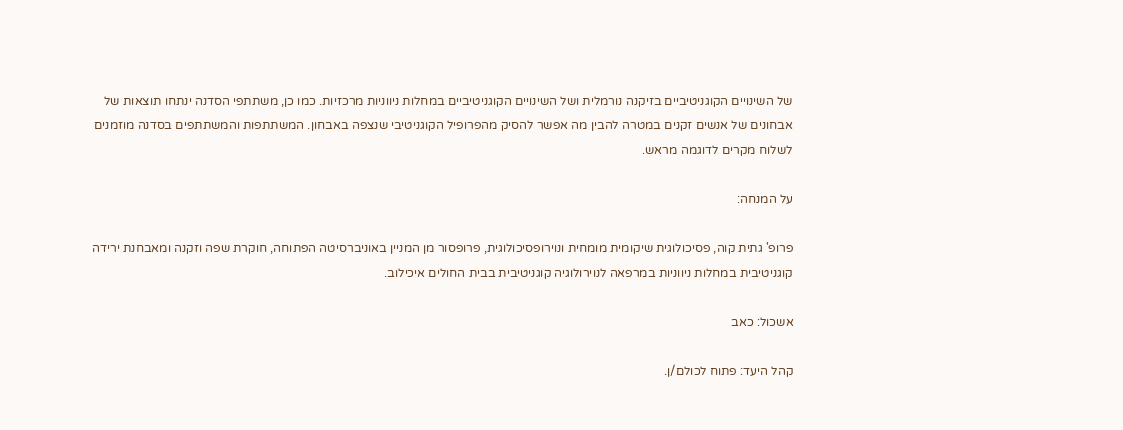של השינויים הקוגניטיביים בזיקנה נורמלית ושל השינויים הקוגניטיביים במחלות ניווניות מרכזיות. כמו כן, משתתפי הסדנה ינתחו תוצאות של אבחונים של אנשים זקנים במטרה להבין מה אפשר להסיק מהפרופיל הקוגניטיבי שנצפה באבחון. המשתתפות והמשתתפים בסדנה מוזמנים לשלוח מקרים לדוגמה מראש.

על המנחה:

פרופ' גתית קוה, פסיכולוגית שיקומית מומחית ונוירופסיכולוגית, פרופסור מן המניין באוניברסיטה הפתוחה, חוקרת שפה וזקנה ומאבחנת ירידה קוגניטיבית במחלות ניווניות במרפאה לנוירולוגיה קוגניטיבית בבית החולים איכילוב.

אשכול: כאב

קהל היעד: פתוח לכולם/ן.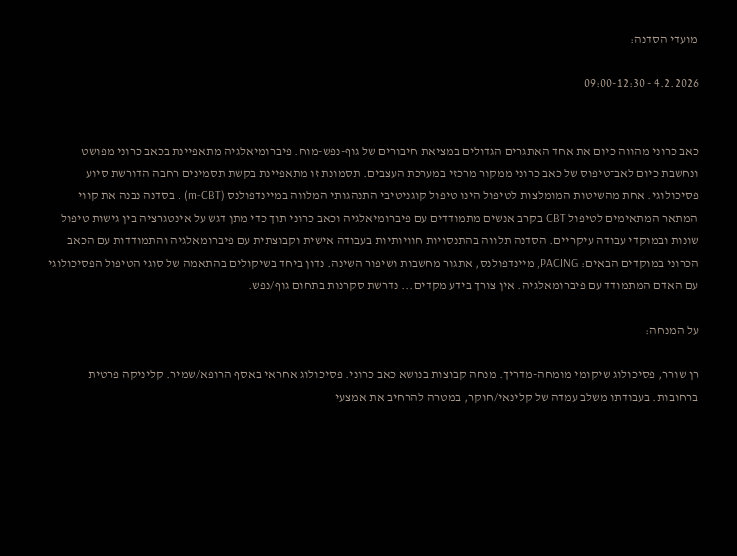מועדי הסדנה:

4.2.2026 - 09:00-12:30


כאב כרוני מהווה כיום את אחד האתגרים הגדולים במציאת חיבורים של גוף-נפש-מוח. פיברומיאלגיה מתאפיינת בכאב כרוני מפושט ונחשבת כיום לאב־טיפוס של כאב כרוני ממקור מרכזי במערכת העצבים. תסמונת זו מתאפיינת בקשת תסמינים רחבה הדורשת סיוע פסיכולוגי. אחת מהשיטות המומלצות לטיפול הינו טיפול קוגניטיבי התנהגותי המלווה במיינדפולנס (m-CBT) . בסדנה נבנה את קווי המתאר המתאימים לטיפול CBT בקרב אנשים מתמודדים עם פיברומיאלגיה וכאב כרוני תוך כדי מתן דגש על אינטגרציה בין גישות טיפול שונות ובמוקדי עבודה עיקריים. הסדנה תלווה בהתנסויות חוויותיות בעבודה אישית וקבוצתית עם פיברומאלגיה והתמודדות עם הכאב הכרוני במוקדים הבאים: PACING, מיינדפולנס, אתגור מחשבות ושיפור השינה. נדון ביחד בשיקולים בהתאמה של סוגי הטיפול הפסיכולוגי עם האדם המתמודד עם פיברומאלגיה. אין צורך בידע מקדים... נדרשת סקרנות בתחום גוף/נפש.

על המנחה:

רן שורר, פסיכולוג שיקומי מומחה-מדריך. מנחה קבוצות בנושא כאב כרוני. פסיכולוג אחראי באסף הרופא/שמיר. קליניקה פרטית ברחובות. בעבודתו משלב עמדה של קלינאי/חוקר, במטרה להרחיב את אמצעי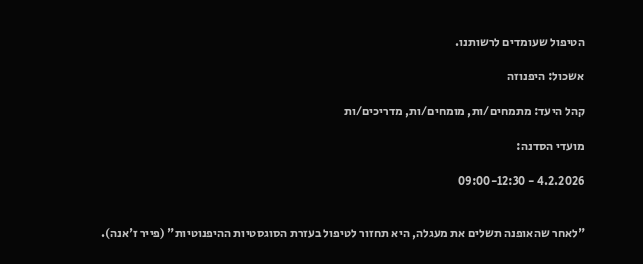הטיפול שעומדים לרשותנו.

אשכול: היפנוזה

קהל היעד: מתמחים/ות, מומחים/ות, מדריכים/ות

מועדי הסדנה:

4.2.2026 - 09:00-12:30


"לאחר שהאופנה תשלים את מעגלה, היא תחזור לטיפול בעזרת הסוגסטיות ההיפנוטיות" (פייר ז'אנה).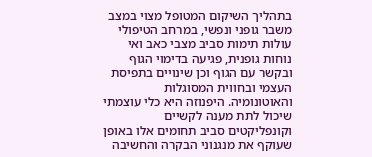בתהליך השיקום המטופל מצוי במצב משבר גופני ונפשי, במרחב הטיפולי עולות תימות סביב מצבי כאב ואי נוחות גופנית, פגיעה בדימוי הגוף ובקשר עם הגוף וכן שינויים בתפיסת העצמי ובחווית המסוגלות והאוטונומיה. היפנוזה היא כלי עוצמתי שיכול לתת מענה לקשיים וקונפליקטים סביב תחומים אלו באופן שעוקף את מנגנוני הבקרה והחשיבה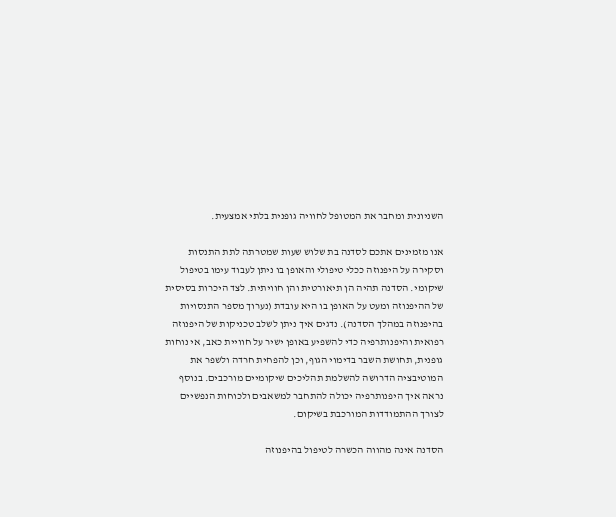השניונית ומחבר את המטופל לחוויה גופנית בלתי אמצעית.

אנו מזמינים אתכם לסדנה בת שלוש שעות שמטרתה לתת התנסות וסקירה על היפנוזה ככלי טיפולי והאופן בו ניתן לעבוד עימו בטיפול שיקומי. הסדנה תהיה הן תיאורטית והן חוויתית. לצד היכרות בסיסית של ההיפנוזה ומעט על האופן בו היא עובדת (נערוך מספר התנסויות בהיפנוזה במהלך הסדנה). נדגים איך ניתן לשלב טכניקות של היפנוזה רפואית והיפנותרפיה כדי להשפיע באופן ישיר על חוויית כאב, אי נוחות גופנית, תחושת השבר בדימוי הגוף, וכן להפחית חרדה ולשפר את המוטיבציה הדרושה להשלמת תהליכים שיקומיים מורכבים. בנוסף נראה איך היפנותרפיה יכולה להתחבר למשאבים ולכוחות הנפשיים לצורך ההתמודדות המורכבת בשיקום.

הסדנה אינה מהווה הכשרה לטיפול בהיפנוזה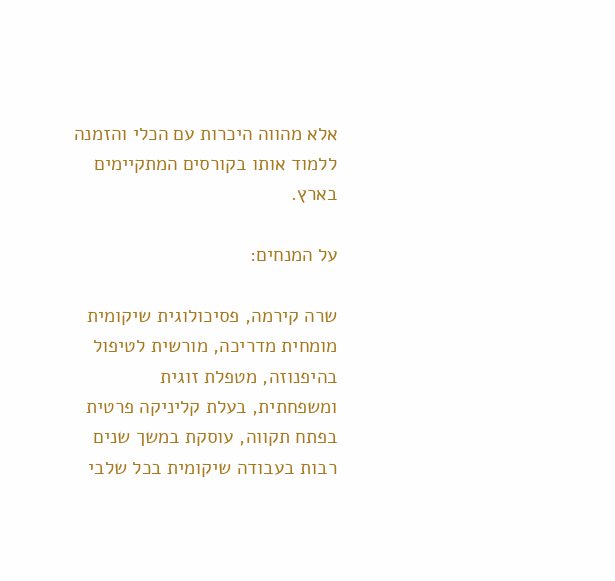אלא מהווה היכרות עם הכלי והזמנה ללמוד אותו בקורסים המתקיימים בארץ.

על המנחים:

שרה קירמה, פסיכולוגית שיקומית מומחית מדריכה, מורשית לטיפול בהיפנוזה, מטפלת זוגית ומשפחתית, בעלת קליניקה פרטית בפתח תקווה, עוסקת במשך שנים רבות בעבודה שיקומית בכל שלבי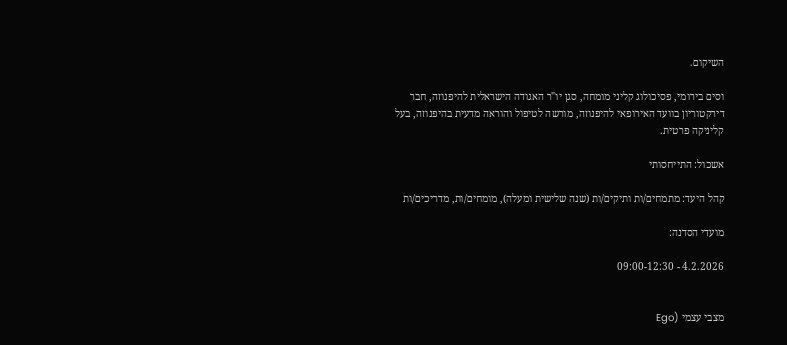השיקום.

וסים בירומי, פסיכולוג קליני מומחה, סגן יו"ר האגודה הישראלית להיפנוזה, חבר דירקטוריון בוועד האירופאי להיפנוזה, מורשה לטיפול והוראה מדעית בהיפנוזה, בעל קליניקה פרטית.

אשכול: התייחסותי

קהל היעד: מתמחים/ות ותיקים/ות (שנה שלישית ומעלה), מומחים/ות, מדריכים/ות

מועדי הסדנה:

4.2.2026 - 09:00-12:30


מצבי עצמי (Ego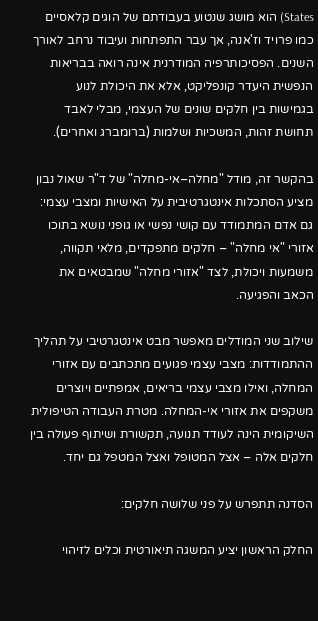States) הוא מושג שנטוע בעבודתם של הוגים קלאסיים כמו פרויד וז'אנה, אך עבר התפתחות ועיבוד נרחב לאורך השנים. הפסיכותרפיה המודרנית אינה רואה בבריאות הנפשית היעדר קונפליקט, אלא את היכולת לנוע בגמישות בין חלקים שונים של העצמי, מבלי לאבד תחושת זהות, המשכיות ושלמות (ברומברג ואחרים).

בהקשר זה, מודל "מחלה–אי-מחלה" של ד"ר שאול נבון מציע הסתכלות אינטגרטיבית על האישיות ומצבי עצמי: גם אדם המתמודד עם קושי נפשי או גופני נושא בתוכו אזורי "אי מחלה" – חלקים מתפקדים, מלאי תקווה, משמעות ויכולת, לצד "אזורי מחלה" שמבטאים את הכאב והפגיעה.

שילוב שני המודלים מאפשר מבט אינטגרטיבי על תהליך ההתמודדות: מצבי עצמי פגועים מתכתבים עם אזורי המחלה, ואילו מצבי עצמי בריאים, אמפתיים ויוצרים משקפים את אזורי אי-המחלה. מטרת העבודה הטיפולית השיקומית הינה לעודד תנועה, תקשורת ושיתוף פעולה בין חלקים אלה – אצל המטופל ואצל המטפל גם יחד.

הסדנה תתפרש על פני שלושה חלקים:

החלק הראשון יציע המשגה תיאורטית וכלים לזיהוי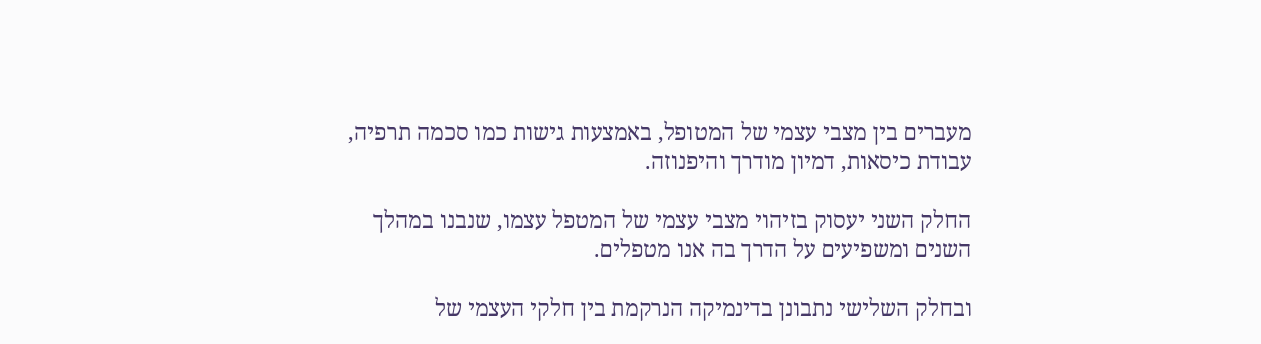מעברים בין מצבי עצמי של המטופל, באמצעות גישות כמו סכמה תרפיה, עבודת כיסאות, דמיון מודרך והיפנוזה.

החלק השני יעסוק בזיהוי מצבי עצמי של המטפל עצמו, שנבנו במהלך השנים ומשפיעים על הדרך בה אנו מטפלים.

ובחלק השלישי נתבונן בדינמיקה הנרקמת בין חלקי העצמי של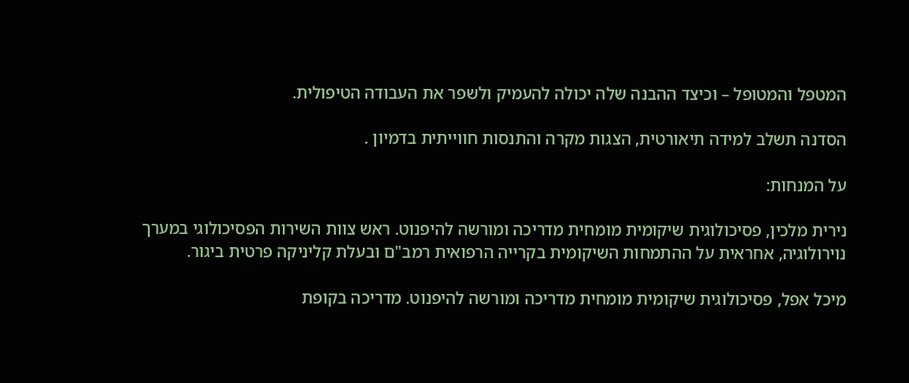המטפל והמטופל – וכיצד ההבנה שלה יכולה להעמיק ולשפר את העבודה הטיפולית.

הסדנה תשלב למידה תיאורטית, הצגות מקרה והתנסות חווייתית בדמיון .

על המנחות:

נירית מלכין, פסיכולוגית שיקומית מומחית מדריכה ומורשה להיפנוט. ראש צוות השירות הפסיכולוגי במערך נוירולוגיה, אחראית על ההתמחות השיקומית בקרייה הרפואית רמב"ם ובעלת קליניקה פרטית ביגור.

מיכל אפל, פסיכולוגית שיקומית מומחית מדריכה ומורשה להיפנוט. מדריכה בקופת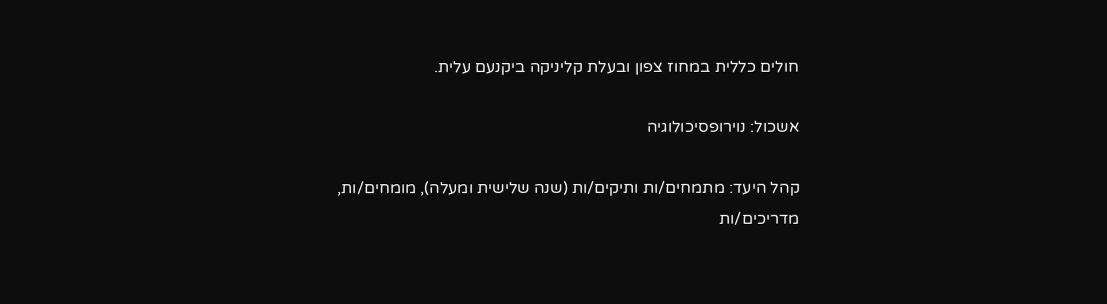חולים כללית במחוז צפון ובעלת קליניקה ביקנעם עלית.

אשכול: נוירופסיכולוגיה

קהל היעד: מתמחים/ות ותיקים/ות (שנה שלישית ומעלה), מומחים/ות, מדריכים/ות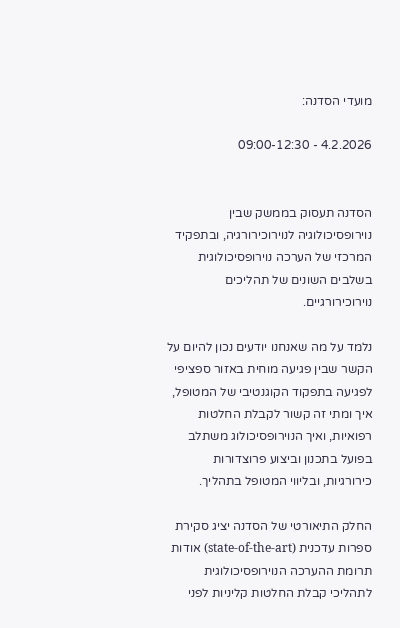מועדי הסדנה:

4.2.2026 - 09:00-12:30


הסדנה תעסוק בממשק שבין נוירופסיכולוגיה לנוירוכירורגיה, ובתפקיד המרכזי של הערכה נוירופסיכולוגית בשלבים השונים של תהליכים נוירוכירורגיים.

נלמד על מה שאנחנו יודעים נכון להיום על הקשר שבין פגיעה מוחית באזור ספציפי לפגיעה בתפקוד הקוגנטיבי של המטופל, איך ומתי זה קשור לקבלת החלטות רפואיות, ואיך הנוירופסיכולוג משתלב בפועל בתכנון וביצוע פרוצדורות כירורגיות, ובליווי המטופל בתהליך.

החלק התיאורטי של הסדנה יציג סקירת ספרות עדכנית (state-of-the-art) אודות תרומת ההערכה הנוירופסיכולוגית לתהליכי קבלת החלטות קליניות לפני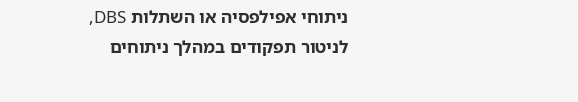ניתוחי אפילפסיה או השתלות DBS, לניטור תפקודים במהלך ניתוחים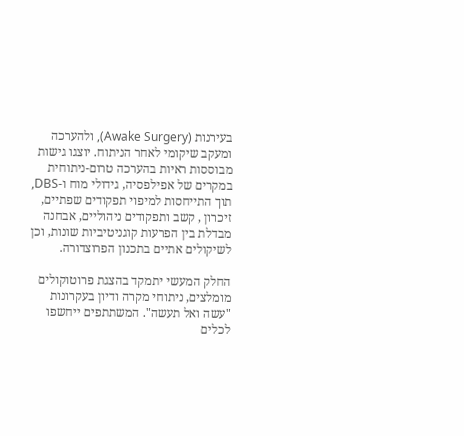בעירנות (Awake Surgery), ולהערכה ומעקב שיקומי לאחר הניתוח. יוצגו גישות מבוססות ראיות בהערכה טרום-ניתוחית במקרים של אפילפסיה, גידולי מוח ו-DBS, תוך התייחסות למיפוי תפקודים שפתיים, זיכרון , קשב ותפקודים ניהוליים, אבחנה מבדלת בין הפרעות קוגניטיביות שונות, וכן לשיקולים אתיים בתכנון הפרוצדורה.

החלק המעשי יתמקד בהצגת פרוטוקולים מומלצים, ניתוחי מקרה ודיון בעקרונות "עשה ואל תעשה". המשתתפים ייחשפו לכלים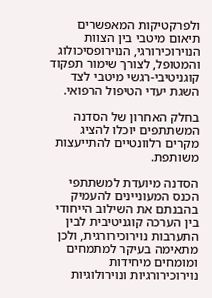ולפרקטיקות המאפשרים תיאום מיטבי בין הצוות הנוירוכירורגי, הנוירופסיכולוג והמטופל, לצורך שימור תפקוד קוגניטיבי-רגשי מיטבי לצד השגת יעדי הטיפול הרפואי.

בחלק האחרון של הסדנה המשתתפים יוכלו להציג מקרים רלוונטיים להתייעצות משותפת.

הסדנה מיועדת למשתתפי הכנס המעוניינים להעמיק בהבנתם את השילוב הייחודי בין הערכה קוגניטיבית לבין התערבות נוירוכירורגית, ולכן מתאימה בעיקר למתמחים ומומחים מיחידות נוירוכירורגיות ונוירולוגיות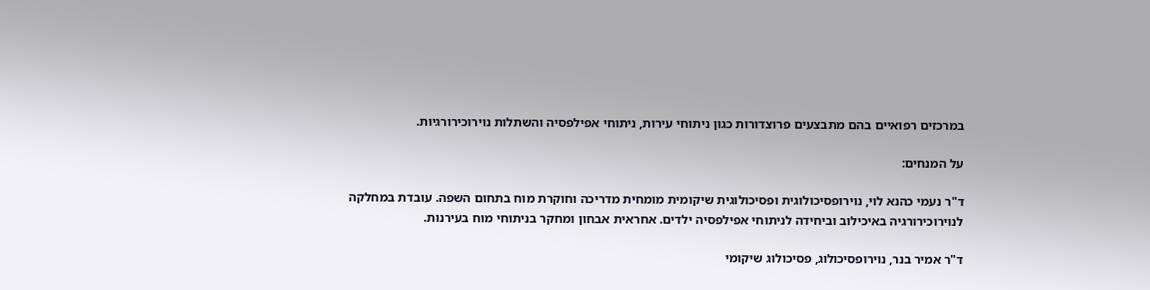במרכזים רפואיים בהם מתבצעים פרוצדורות כגון ניתוחי עירות, ניתוחי אפילפסיה והשתלות נוירוכירורגיות.

על המנחים:

ד"ר נעמי כהנא לוי, נוירופסיכולוגית ופסיכולוגית שיקומית מומחית מדריכה וחוקרת מוח בתחום השפה. עובדת במחלקה לנוירוכירורגיה באיכילוב וביחידה לניתוחי אפילפסיה ילדים. אחראית אבחון ומחקר בניתוחי מוח בעירנות.

ד"ר אמיר בנר, נוירופסיכולוג, פסיכולוג שיקומי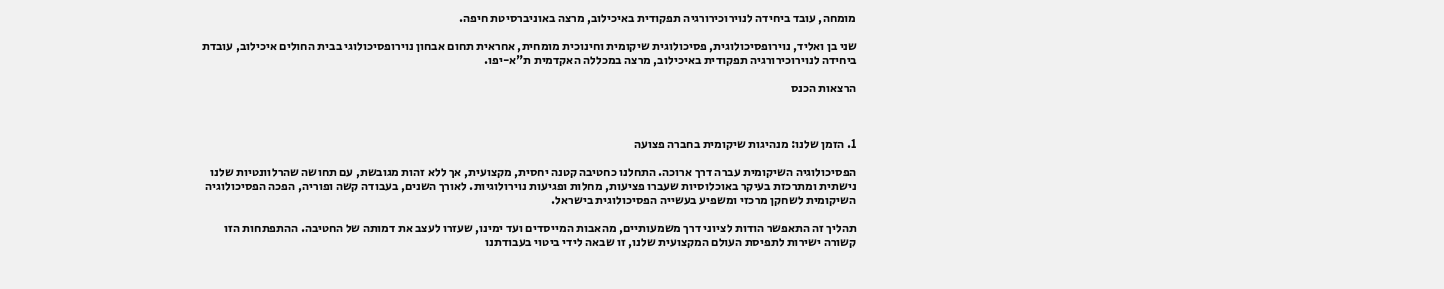מומחה, עובד ביחידה לנוירוכירורגיה תפקודית באיכילוב, מרצה באוניברסיטת חיפה.

שני בן ואליד, נוירופסיכולוגית, פסיכולוגית שיקומית וחינוכית מומחית, אחראית תחום אבחון נוירופסיכולוגי בבית החולים איכילוב, עובדת ביחידה לנוירוכירורגיה תפקודית באיכילוב, מרצה במכללה האקדמית ת"א-יפו.

הרצאות הכנס



1. הזמן שלנו: מנהיגות שיקומית בחברה פצועה

הפסיכולוגיה השיקומית עברה דרך ארוכה. התחלנו כחטיבה קטנה יחסית, מקצועית, אך ללא זהות מגובשת, עם תחושה שהרלוונטיות שלנו נישתית ומתרכזת בעיקר באוכלוסיות שעברו פציעות, מחלות ופגיעות נוירולוגיות. לאורך השנים, בעבודה קשה ופוריה, הפכה הפסיכולוגיה השיקומית לשחקן מרכזי ומשפיע בעשייה הפסיכולוגית בישראל.

תהליך זה התאפשר הודות לציוני דרך משמעותיים, מהאבות המייסדים ועד ימינו, שעזרו לעצב את דמותה של החטיבה. ההתפתחות הזו קשורה ישירות לתפיסת העולם המקצועית שלנו, זו שבאה לידי ביטוי בעבודתנו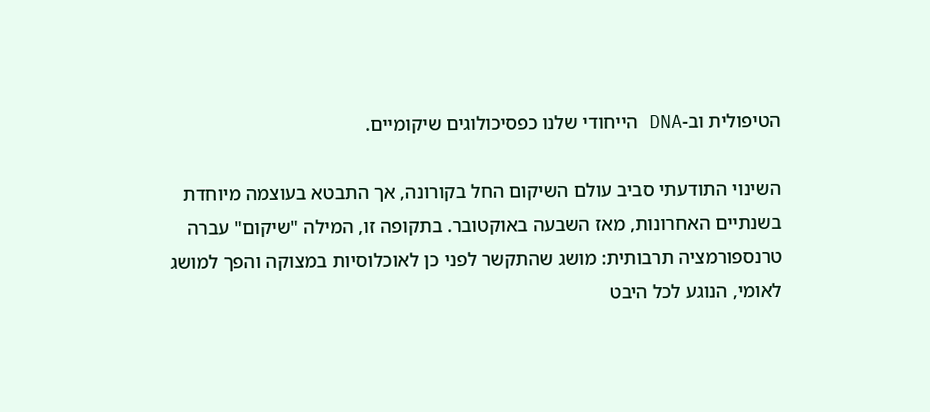הטיפולית וב-DNA הייחודי שלנו כפסיכולוגים שיקומיים.

השינוי התודעתי סביב עולם השיקום החל בקורונה, אך התבטא בעוצמה מיוחדת בשנתיים האחרונות, מאז השבעה באוקטובר. בתקופה זו, המילה "שיקום" עברה טרנספורמציה תרבותית: מושג שהתקשר לפני כן לאוכלוסיות במצוקה והפך למושג לאומי, הנוגע לכל היבט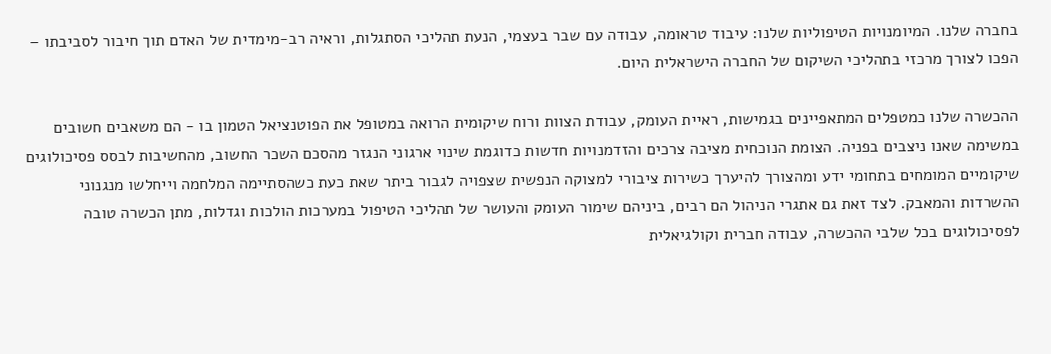בחברה שלנו. המיומנויות הטיפוליות שלנו: עיבוד טראומה, עבודה עם שבר בעצמי, הנעת תהליכי הסתגלות, וראיה רב-מימדית של האדם תוך חיבור לסביבתו – הפכו לצורך מרכזי בתהליכי השיקום של החברה הישראלית היום.

ההכשרה שלנו כמטפלים המתאפיינים בגמישות, ראיית העומק, עבודת הצוות ורוח שיקומית הרואה במטופל את הפוטנציאל הטמון בו - הם משאבים חשובים במשימה שאנו ניצבים בפניה. הצומת הנוכחית מציבה צרכים והזדמנויות חדשות כדוגמת שינוי ארגוני הנגזר מהסכם השכר החשוב, מהחשיבות לבסס פסיכולוגים שיקומיים המומחים בתחומי ידע ומהצורך להיערך כשירות ציבורי למצוקה הנפשית שצפויה לגבור ביתר שאת כעת כשהסתיימה המלחמה וייחלשו מנגנוני ההשרדות והמאבק. לצד זאת גם אתגרי הניהול הם רבים, ביניהם שימור העומק והעושר של תהליכי הטיפול במערכות הולכות וגדלות, מתן הכשרה טובה לפסיכולוגים בכל שלבי ההכשרה, עבודה חברית וקולגיאלית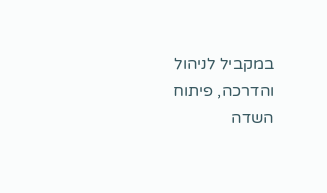במקביל לניהול והדרכה, פיתוח השדה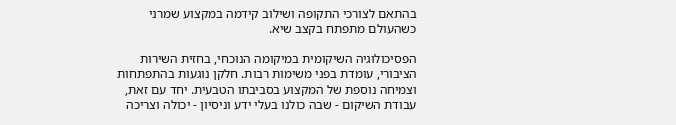בהתאם לצורכי התקופה ושילוב קידמה במקצוע שמרני כשהעולם מתפתח בקצב שיא.

הפסיכולוגיה השיקומית במיקומה הנוכחי, בחזית השירות הציבורי, עומדת בפני משימות רבות. חלקן נוגעות בהתפתחות וצמיחה נוספת של המקצוע בסביבתו הטבעית. יחד עם זאת, עבודת השיקום - שבה כולנו בעלי ידע וניסיון - יכולה וצריכה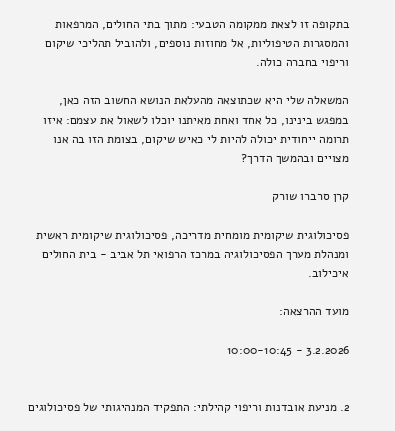בתקופה זו לצאת ממקומה הטבעי: מתוך בתי החולים, המרפאות והמסגרות הטיפוליות, אל מחוזות נוספים, ולהוביל תהליכי שיקום וריפוי בחברה כולה.

המשאלה שלי היא שכתוצאה מהעלאת הנושא החשוב הזה כאן, במפגש בינינו, כל אחד ואחת מאיתנו יוכלו לשאול את עצמם: איזו תרומה ייחודית יכולה להיות לי כאיש שיקום, בצומת הזו בה אנו מצויים ובהמשך הדרך?

קרן סרברו שורק

פסיכולוגית שיקומית מומחית מדריכה, פסיכולוגית שיקומית ראשית ומנהלת מערך הפסיכולוגיה במרכז הרפואי תל אביב - בית החולים איכילוב.

מועד ההרצאה:

3.2.2026 - 10:00-10:45


2. מניעת אובדנות וריפוי קהילתי: התפקיד המנהיגותי של פסיכולוגים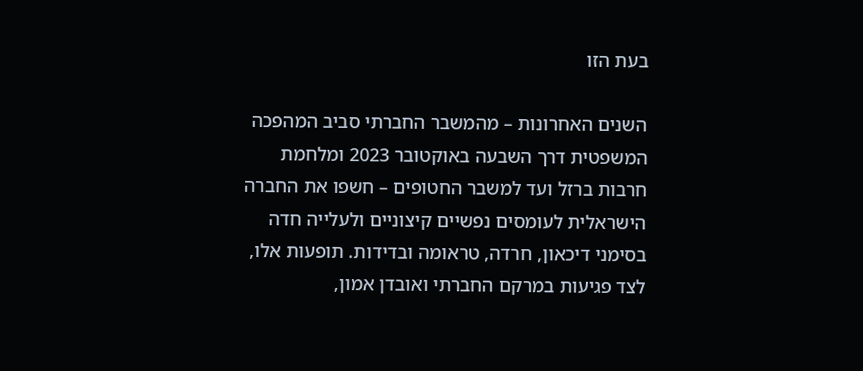בעת הזו

השנים האחרונות – מהמשבר החברתי סביב המהפכה המשפטית דרך השבעה באוקטובר 2023 ומלחמת חרבות ברזל ועד למשבר החטופים – חשפו את החברה הישראלית לעומסים נפשיים קיצוניים ולעלייה חדה בסימני דיכאון, חרדה, טראומה ובדידות. תופעות אלו, לצד פגיעות במרקם החברתי ואובדן אמון,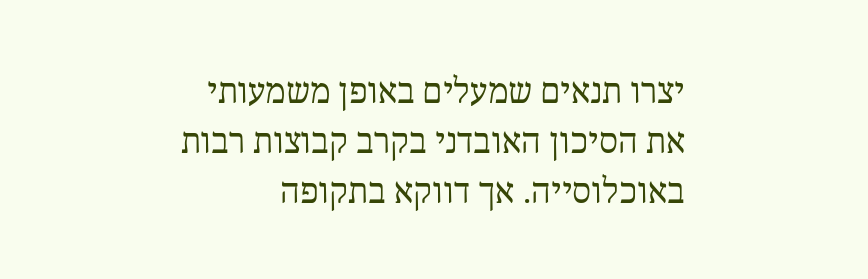יצרו תנאים שמעלים באופן משמעותי את הסיכון האובדני בקרב קבוצות רבות באוכלוסייה. אך דווקא בתקופה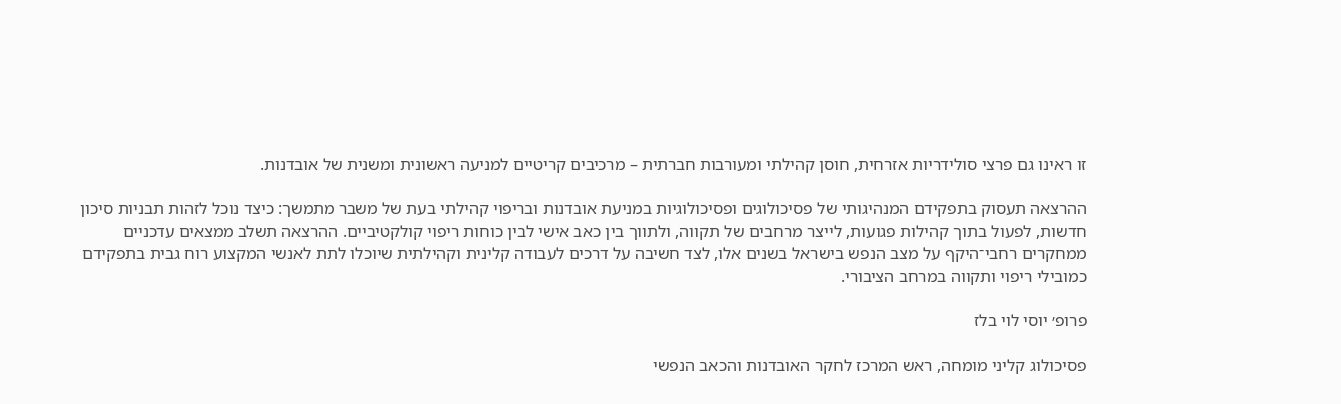זו ראינו גם פרצי סולידריות אזרחית, חוסן קהילתי ומעורבות חברתית – מרכיבים קריטיים למניעה ראשונית ומשנית של אובדנות.

ההרצאה תעסוק בתפקידם המנהיגותי של פסיכולוגים ופסיכולוגיות במניעת אובדנות ובריפוי קהילתי בעת של משבר מתמשך: כיצד נוכל לזהות תבניות סיכון חדשות, לפעול בתוך קהילות פגועות, לייצר מרחבים של תקווה, ולתווך בין כאב אישי לבין כוחות ריפוי קולקטיביים. ההרצאה תשלב ממצאים עדכניים ממחקרים רחבי־היקף על מצב הנפש בישראל בשנים אלו, לצד חשיבה על דרכים לעבודה קלינית וקהילתית שיוכלו לתת לאנשי המקצוע רוח גבית בתפקידם כמובילי ריפוי ותקווה במרחב הציבורי.

פרופ׳ יוסי לוי בלז

פסיכולוג קליני מומחה, ראש המרכז לחקר האובדנות והכאב הנפשי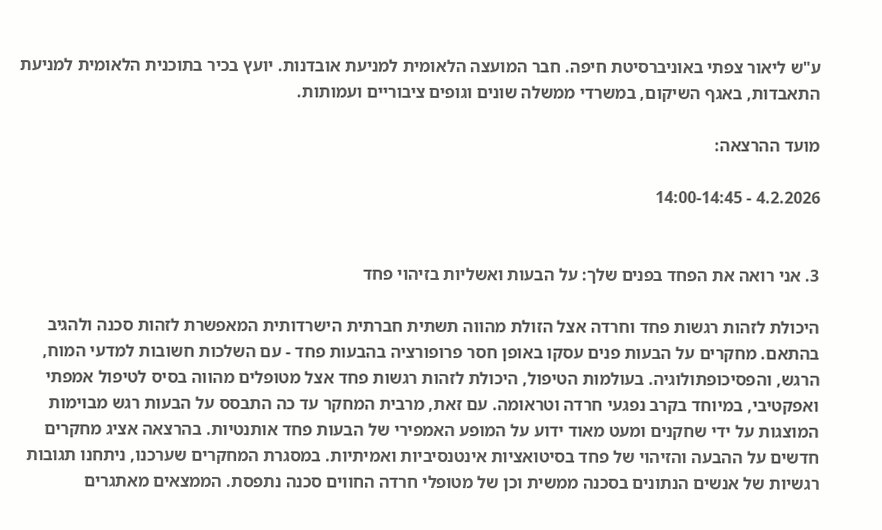ע"ש ליאור צפתי באוניברסיטת חיפה. חבר המועצה הלאומית למניעת אובדנות. יועץ בכיר בתוכנית הלאומית למניעת התאבדות, באגף השיקום, במשרדי ממשלה שונים וגופים ציבוריים ועמותות.

מועד ההרצאה:

4.2.2026 - 14:00-14:45


3. אני רואה את הפחד בפנים שלך: על הבעות ואשליות בזיהוי פחד

היכולת לזהות רגשות פחד וחרדה אצל הזולת מהווה תשתית חברתית הישרדותית המאפשרת לזהות סכנה ולהגיב בהתאם. מחקרים על הבעות פנים עסקו באופן חסר פרופורציה בהבעות פחד - עם השלכות חשובות למדעי המוח, הרגש, והפסיכופתולוגיה. בעולמות הטיפול, היכולת לזהות רגשות פחד אצל מטופלים מהווה בסיס לטיפול אמפתי ואפקטיבי, במיוחד בקרב נפגעי חרדה וטראומה. עם זאת, מרבית המחקר עד כה התבסס על הבעות רגש מבוימות המוצגות על ידי שחקנים ומעט מאוד ידוע על המופע האמפירי של הבעות פחד אותנטיות. בהרצאה אציג מחקרים חדשים על ההבעה והזיהוי של פחד בסיטואציות אינטנסיביות ואמיתיות. במסגרת המחקרים שערכנו, ניתחנו תגובות רגשיות של אנשים הנתונים בסכנה ממשית וכן של מטופלי חרדה החווים סכנה נתפסת. הממצאים מאתגרים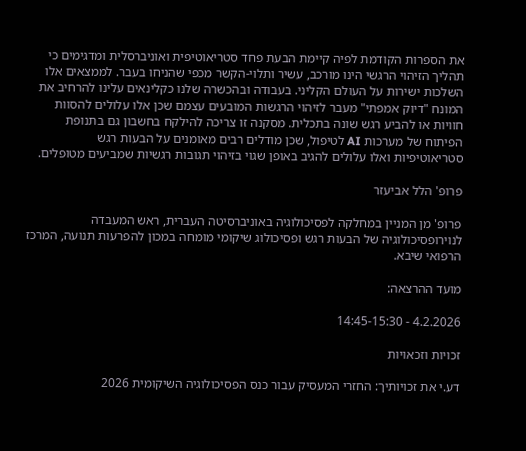את הספרות הקודמת לפיה קיימת הבעת פחד סטריאוטיפית ואוניברסלית ומדגימים כי תהליך הזיהוי הרגשי הינו מורכב, עשיר ותלוי-הקשר מכפי שהניחו בעבר. לממצאים אלו השלכות ישירות על העולם הקליני. בעבודה ובהכשרה שלנו כקלינאים עלינו להרחיב את המונח "דיוק אמפתי" מעבר לזיהוי הרגשות המובעים עצמם שכן אלו עלולים להסוות חוויות או להביע רגש שונה בתכלית. מסקנה זו צריכה להילקח בחשבון גם בתנופת הפיתוח של מערכות AI לטיפול, שכן מודלים רבים מאומנים על הבעות רגש סטריאוטיפיות ואלו עלולים להגיב באופן שגוי בזיהוי תגובות רגשיות שמביעים מטופלים.

פרופ' הלל אביעזר

פרופ' מן המניין במחלקה לפסיכולוגיה באוניברסיטה העברית, ראש המעבדה לנוירופסיכולוגיה של הבעות רגש ופסיכולוג שיקומי מומחה במכון להפרעות תנועה, המרכז הרפואי שיבא.

מועד ההרצאה:

4.2.2026 - 14:45-15:30

זכויות וזכאויות

דע.י את זכויותיך: החזרי המעסיק עבור כנס הפסיכולוגיה השיקומית 2026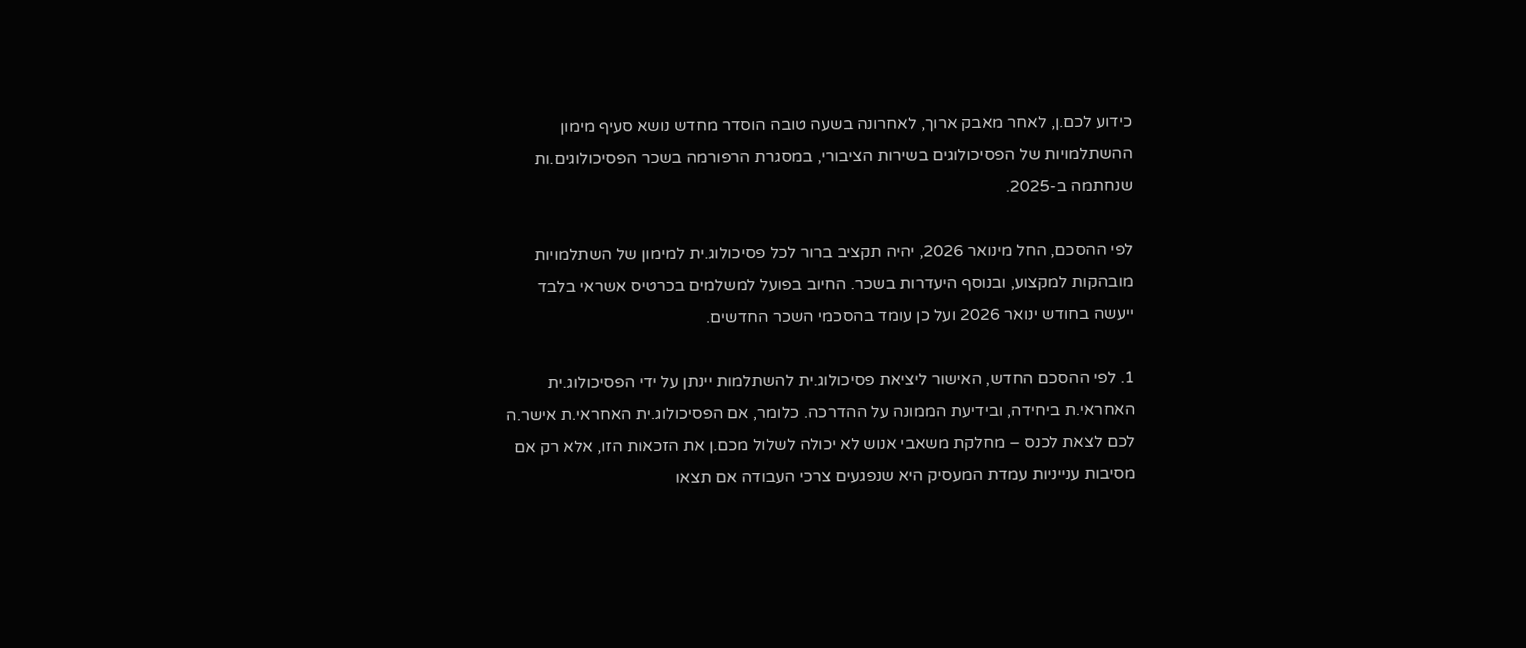כידוע לכם.ן, לאחר מאבק ארוך, לאחרונה בשעה טובה הוסדר מחדש נושא סעיף מימון ההשתלמויות של הפסיכולוגים בשירות הציבורי, במסגרת הרפורמה בשכר הפסיכולוגים.ות שנחתמה ב-2025.

לפי ההסכם, החל מינואר 2026, יהיה תקציב ברור לכל פסיכולוג.ית למימון של השתלמויות מובהקות למקצוע, ובנוסף היעדרות בשכר. החיוב בפועל למשלמים בכרטיס אשראי בלבד ייעשה בחודש ינואר 2026 ועל כן עומד בהסכמי השכר החדשים.

1. לפי ההסכם החדש, האישור ליציאת פסיכולוג.ית להשתלמות יינתן על ידי הפסיכולוג.ית האחראי.ת ביחידה, ובידיעת הממונה על ההדרכה. כלומר, אם הפסיכולוג.ית האחראי.ת אישר.ה לכם לצאת לכנס – מחלקת משאבי אנוש לא יכולה לשלול מכם.ן את הזכאות הזו, אלא רק אם מסיבות ענייניות עמדת המעסיק היא שנפגעים צרכי העבודה אם תצאו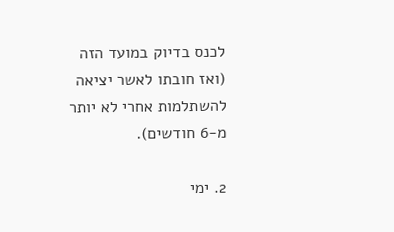לכנס בדיוק במועד הזה (ואז חובתו לאשר יציאה להשתלמות אחרי לא יותר מ-6 חודשים).

2. ימי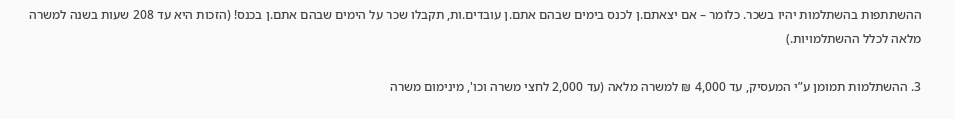ההשתתפות בהשתלמות יהיו בשכר. כלומר – אם יצאתם.ן לכנס בימים שבהם אתם.ן עובדים.ות, תקבלו שכר על הימים שבהם אתם.ן בכנס! (הזכות היא עד 208 שעות בשנה למשרה מלאה לכלל ההשתלמויות.)

3. ההשתלמות תמומן ע”י המעסיק, עד 4,000 ₪ למשרה מלאה (עד 2,000 לחצי משרה וכו', מינימום משרה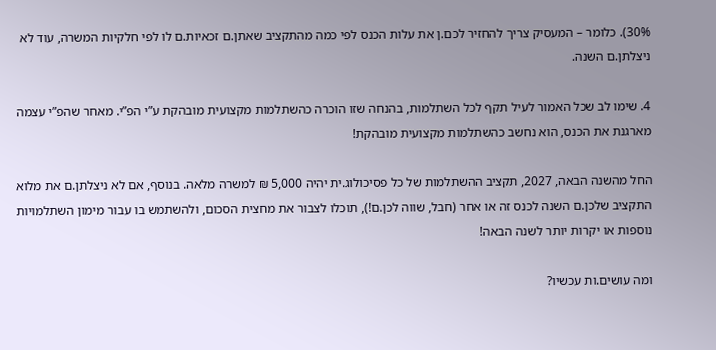30%). כלומר – המעסיק צריך להחזיר לכם.ן את עלות הכנס לפי כמה מהתקציב שאתן.ם זכאיות.ם לו לפי חלקיות המשרה, עוד לא ניצלתן.ם השנה.

4. שימו לב שכל האמור לעיל תקף לכל השתלמות, בהנחה שזו הוכרה כהשתלמות מקצועית מובהקת ע”י הפ”י. מאחר שהפ”י עצמה מארגנת את הכנס, הוא נחשב כהשתלמות מקצועית מובהקת!

החל מהשנה הבאה, 2027, תקציב ההשתלמות של כל פסיכולוג.ית יהיה 5,000 ₪ למשרה מלאה. בנוסף, אם לא ניצלתן.ם את מלוא התקציב שלכן.ם השנה לכנס זה או אחר (חבל, שווה לכן.ם!), תוכלו לצבור את מחצית הסכום, ולהשתמש בו עבור מימון השתלמויות נוספות או יקרות יותר לשנה הבאה!

ומה עושים.ות עכשיו?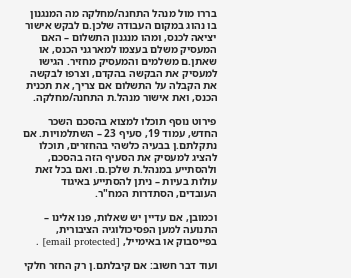בררו מול מנהל התחנה/מחלקה מה המנגנון בו נהוג במקום העבודה שלכן.ם לבקש אישור יציאה לכנס, ומהו מנגנון התשלום – האם המעסיק משלם בעצמו למארגני הכנס, או שאתן.ם משלמים והמעסיק מחזיר. הגישו למעסיק את הבקשה בהקדם, וצרפו לבקשה את הקבלה על התשלום אם צריך, את תכנית הכנס, ואת אישור מנהל.ת התחנה/מחלקה.

פירוט נוסף תוכלו למצוא בהסכם השכר החדש, עמוד 19, סעיף 23 – השתלמויות. אם נתקלתם.ן בבעיה כלשהי בהחזרים, תוכלו להציג למעסיק את הסעיף הזה בהסכם, ולהסתייע במנהל.ת שלכן.ם. ואם בכל זאת עולות בעיות – ניתן להסתייע באיגוד העובדים, הסתדרות המח"ר.

וכמובן, אם עדיין יש שאלות, פנו אלינו – התנועה למען הפסיכולוגיה הציבורית, בפייסבוק או באימייל, [email protected] .

ועוד דבר חשוב: אם קיבלתם.ן רק החזר חלקי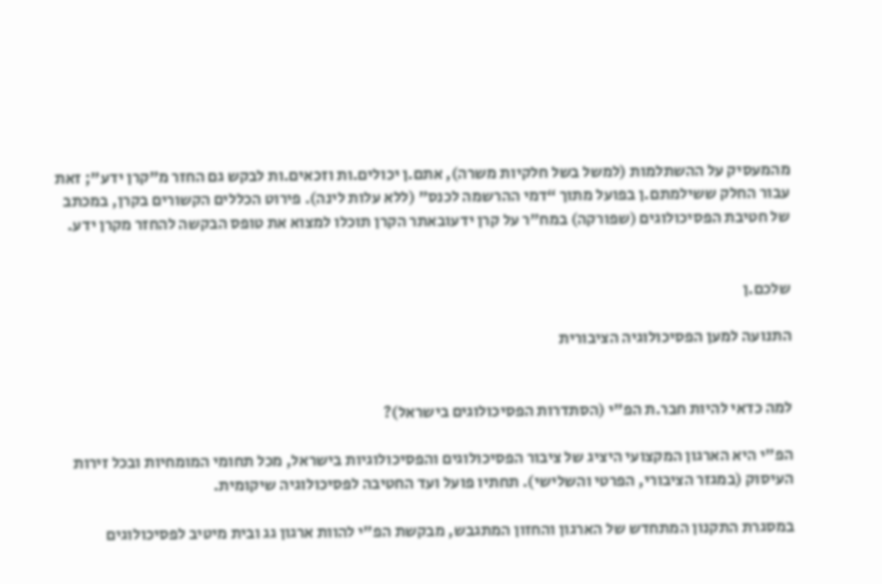מהמעסיק על ההשתלמות (למשל בשל חלקיות משרה), אתם.ן יכולים.ות וזכאים.ות לבקש גם החזר מ”קרן ידע”; זאת עבור החלק ששילמתם.ן בפועל מתוך “דמי ההרשמה לכנס” (ללא עלות לינה). פירוט הכללים הקשורים בקרן, במכתב של חטיבת הפסיכולוגים (שפורקה) במח”ר על קרן ידעובאתר הקרן תוכלו למצוא את טופס הבקשה להחזר מקרן ידע.


שלכם.ן

התנועה למען הפסיכולוגיה הציבורית


למה כדאי להיות חבר.ת הפ"י (הסתדרות הפסיכולוגים בישראל)?

הפ"י היא הארגון המקצועי היציג של ציבור הפסיכולוגים והפסיכולוגיות בישראל, מכל תחומי המומחיות ובכל זירות העיסוק (במגזר הציבורי, הפרטי והשלישי). תחתיו פועל ועד החטיבה לפסיכולוגיה שיקומית.

במסגרת התקנון המתחדש של הארגון והחזון המתגבש, מבקשת הפ"י להוות ארגון גג ובית מיטיב לפסיכולוגים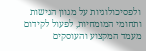ולפסיכולוגיות על מגוון הגישות ותחומי המומחיות, לפעול לקידום מעמד המקצוע והעוסקים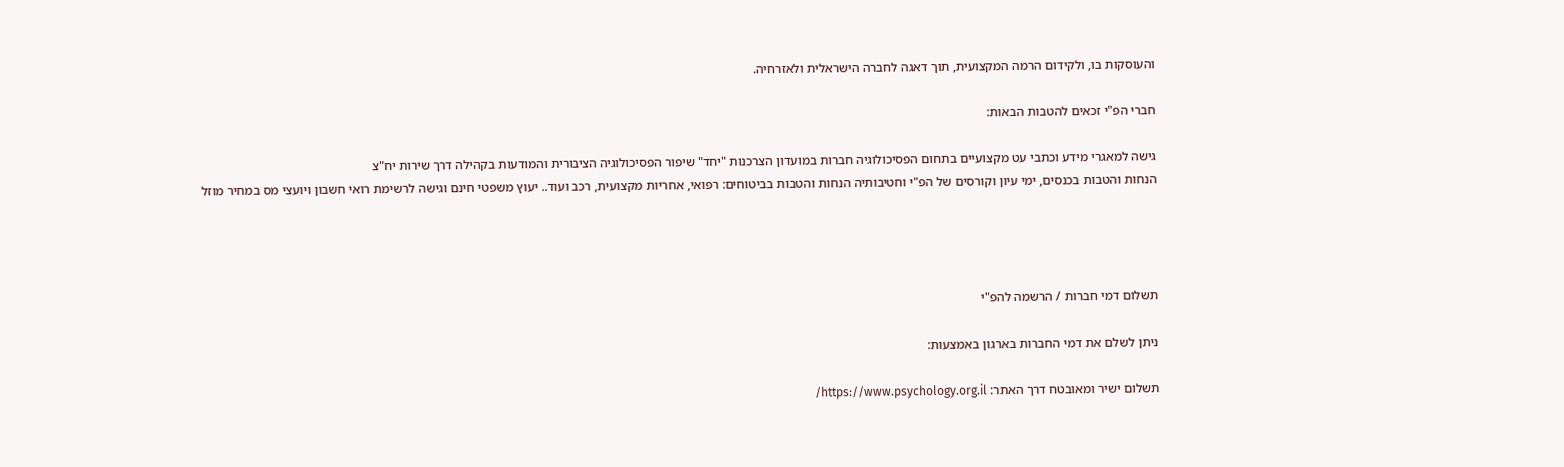והעוסקות בו, ולקידום הרמה המקצועית, תוך דאגה לחברה הישראלית ולאזרחיה.

חברי הפ"י זכאים להטבות הבאות:

גישה למאגרי מידע וכתבי עט מקצועיים בתחום הפסיכולוגיה חברות במועדון הצרכנות "יחד" שיפור הפסיכולוגיה הציבורית והמודעות בקהילה דרך שירות יח"צ
הנחות והטבות בכנסים, ימי עיון וקורסים של הפ"י וחטיבותיה הנחות והטבות בביטוחים: רפואי, אחריות מקצועית, רכב ועוד.. יעוץ משפטי חינם וגישה לרשימת רואי חשבון ויועצי מס במחיר מוזל




תשלום דמי חברות / הרשמה להפ"י

ניתן לשלם את דמי החברות בארגון באמצעות:

תשלום ישיר ומאובטח דרך האתר: https://www.psychology.org.il/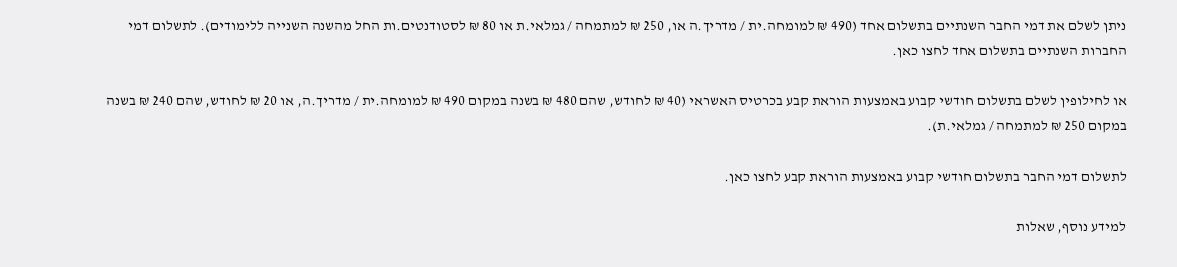ניתן לשלם את דמי החבר השנתיים בתשלום אחד (490 ₪ למומחה.ית / מדריך.ה או, 250 ₪ למתמחה / גמלאי.ת או 80 ₪ לסטודנטים.ות החל מהשנה השנייה ללימודים). לתשלום דמי החברות השנתיים בתשלום אחד לחצו כאן.

או לחילופין לשלם בתשלום חודשי קבוע באמצעות הוראת קבע בכרטיס האשראי (40 ₪ לחודש, שהם 480 ₪ בשנה במקום 490 ₪ למומחה.ית / מדריך.ה, או 20 ₪ לחודש, שהם 240 ₪ בשנה במקום 250 ₪ למתמחה / גמלאי.ת).

לתשלום דמי החבר בתשלום חודשי קבוע באמצעות הוראת קבע לחצו כאן.

למידע נוסף, שאלות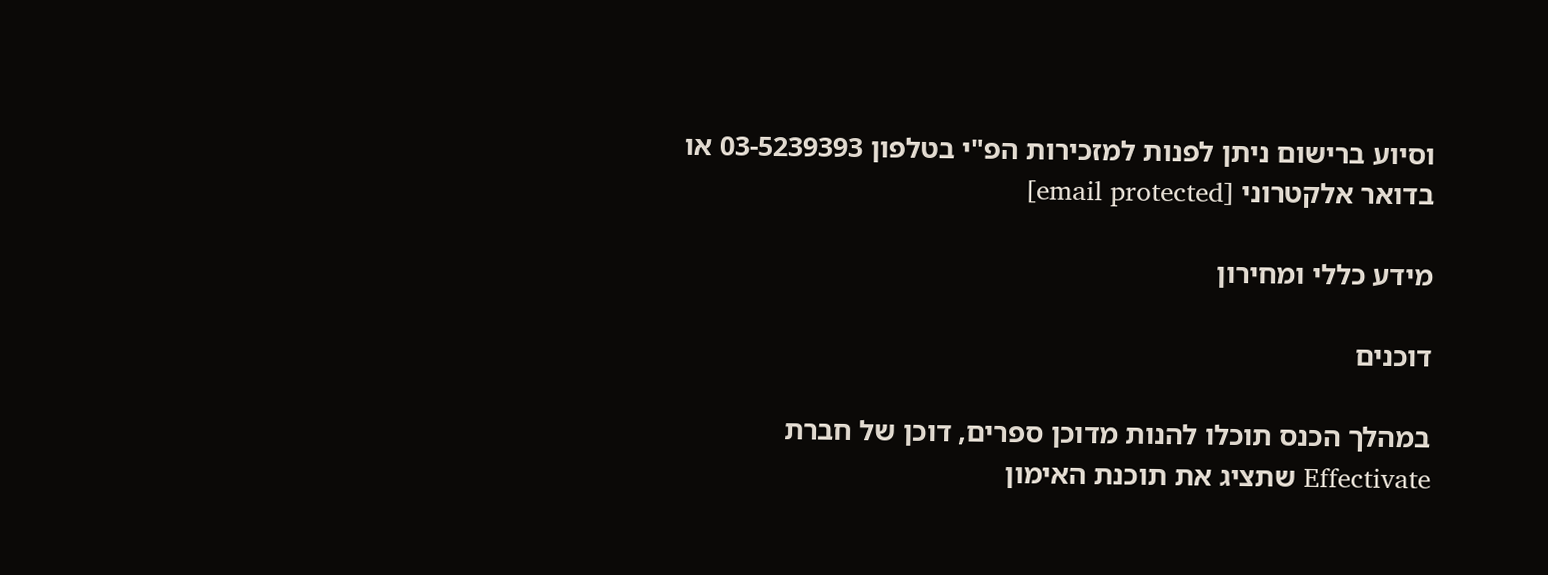וסיוע ברישום ניתן לפנות למזכירות הפ"י בטלפון 03-5239393 או בדואר אלקטרוני [email protected]

מידע כללי ומחירון

דוכנים

במהלך הכנס תוכלו להנות מדוכן ספרים, דוכן של חברת Effectivate שתציג את תוכנת האימון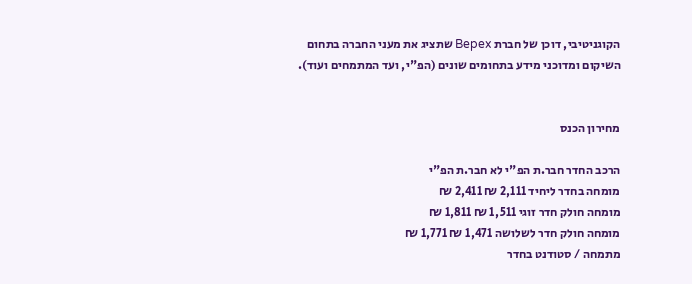הקוגניטיבי, דוכן של חברת Bepex שתציג את מעני החברה בתחום השיקום ומדוכני מידע בתחומים שונים (הפ"י, ועד המתמחים ועוד).


מחירון הכנס

הרכב החדר חבר.ת הפ"י לא חבר.ת הפ"י
מומחה בחדר ליחיד 2,111 ₪ 2,411 ₪
מומחה חולק חדר זוגי 1,511 ₪ 1,811 ₪
מומחה חולק חדר לשלושה 1,471 ₪ 1,771 ₪
מתמחה / סטודנט בחדר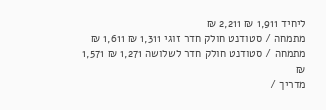ליחיד 1,911 ₪ 2,211 ₪
מתמחה / סטודנט חולק חדר זוגי 1,311 ₪ 1,611 ₪
מתמחה / סטודנט חולק חדר לשלושה 1,271 ₪ 1,571 ₪
מדריך /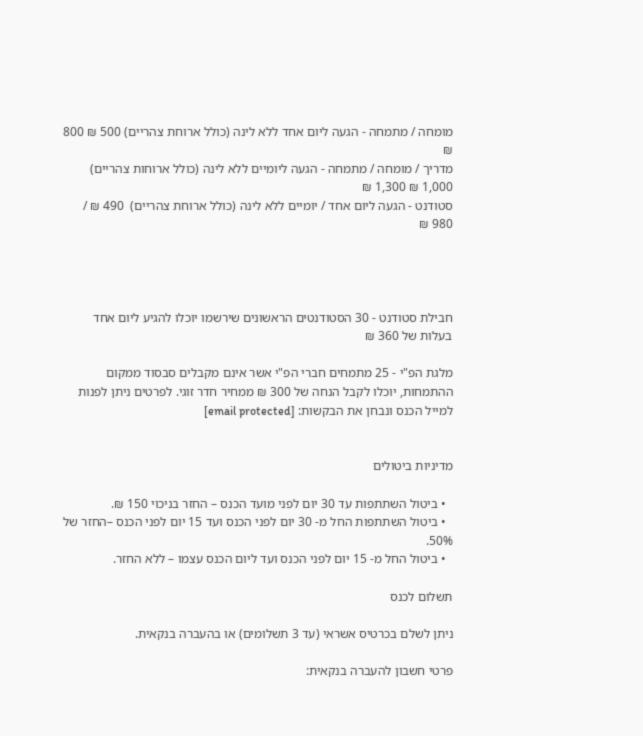מומחה / מתמחה - הגעה ליום אחד ללא לינה (כולל ארוחת צהריים) 500 ₪ 800 ₪
מדריך / מומחה / מתמחה - הגעה ליומיים ללא לינה (כולל ארוחות צהריים) 1,000 ₪ 1,300 ₪
סטודנט - הגעה ליום אחד / יומיים ללא לינה (כולל ארוחת צהריים)  490 ₪ / 980 ₪




חבילת סטודנט - 30 הסטודנטים הראשונים שירשמו יוכלו להגיע ליום אחד בעלות של 360 ₪

מלגת הפ"י - 25 מתמחים חברי הפ"י אשר אינם מקבלים סבסוד ממקום ההתמחות, יוכלו לקבל הנחה של 300 ₪ ממחיר חדר זוגי. לפרטים ניתן לפנות למייל הכנס ונבחן את הבקשות: [email protected]


מדיניות ביטולים

  • ביטול השתתפות עד 30 יום לפני מועד הכנס – החזר בניכוי 150 ₪.
  • ביטול השתתפות החל מ- 30 יום לפני הכנס ועד 15 יום לפני הכנס –החזר של 50%.
  • ביטול החל מ- 15 יום לפני הכנס ועד ליום הכנס עצמו – ללא החזר.

תשלום לכנס

ניתן לשלם בכרטיס אשראי (עד 3 תשלומים) או בהעברה בנקאית.

פרטי חשבון להעברה בנקאית: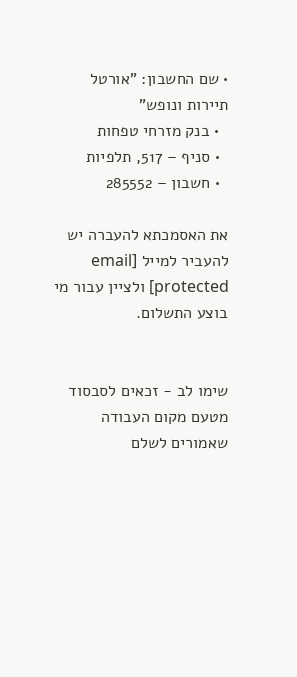• שם החשבון: "אורטל תיירות ונופש"
  • בנק מזרחי טפחות
  • סניף – 517, תלפיות
  • חשבון – 285552

את האסמכתא להעברה יש להעביר למייל [email protected] ולציין עבור מי בוצע התשלום.


שימו לב - זכאים לסבסוד מטעם מקום העבודה שאמורים לשלם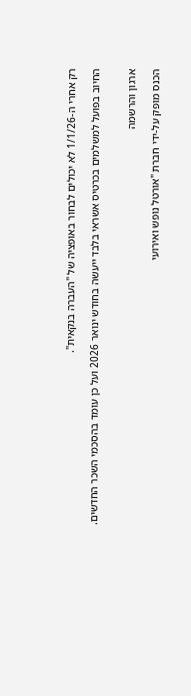רק אחרי ה-1/1/26 לא יכולים לבחור באופציה של "העברה בנקאית".

החיוב בפועל למשלמים בכרטיס אשראי בלבד ייעשה בחודש ינואר 2026 ועל כן עומד בהסכמי השכר החדשים.


ארגון והרשמה

הכנס מופק על-ידי חברת "אורטל נופש ואירועי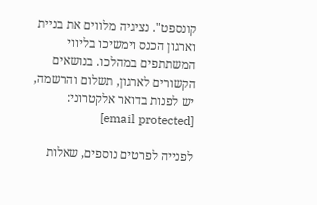קונספט". נציגיה מלווים את בניית וארגון הכנס וימשיכו בליווי המשתתפים במהלכו. בנושאים הקשורים לארגון, תשלום והרשמה, יש לפנות בדואר אלקטרוני: [email protected]

לפנייה לפרטים נוספים, שאלות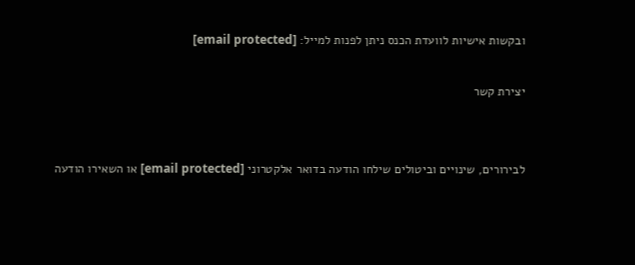ובקשות אישיות לוועדת הכנס ניתן לפנות למייל: [email protected]

יצירת קשר


לבירורים, שינויים וביטולים שילחו הודעה בדואר אלקטרוני [email protected] או השאירו הודעה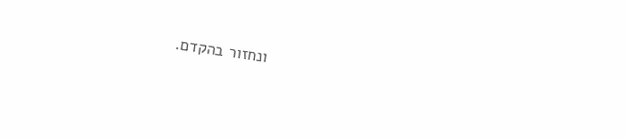ונחזור בהקדם.